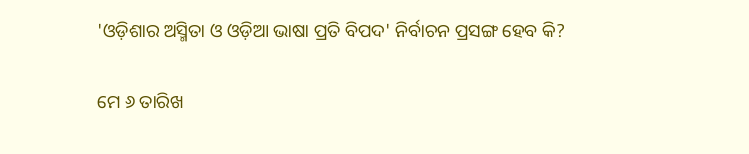'ଓଡ଼ିଶାର ଅସ୍ମିତା ଓ ଓଡ଼ିଆ ଭାଷା ପ୍ରତି ବିପଦ' ନିର୍ବାଚନ ପ୍ରସଙ୍ଗ ହେବ କି?

ମେ ୬ ତାରିଖ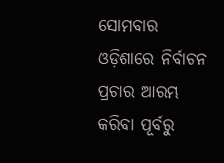ସୋମବାର ଓଡ଼ିଶାରେ ନିର୍ବାଚନ ପ୍ରଚାର ଆରମ୍ଭ କରିବା ପୂର୍ବରୁ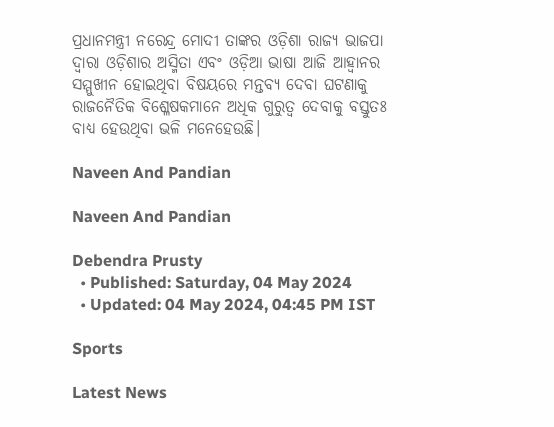ପ୍ରଧାନମନ୍ତ୍ରୀ ନରେନ୍ଦ୍ର ମୋଦୀ ତାଙ୍କର ଓଡ଼ିଶା ରାଜ୍ୟ ଭାଜପା ଦ୍ୱାରା ଓଡ଼ିଶାର ଅସ୍ମିତା ଏବଂ ଓଡ଼ିଆ ଭାଷା ଆଜି ଆହ୍ୱାନର ସମ୍ମୁଖୀନ ହୋଇଥିବା ବିଷୟରେ ମନ୍ତବ୍ୟ ଦେବା ଘଟଣାକୁ ରାଜନୈତିକ ବିଶ୍ଳେଷକମାନେ ଅଧିକ ଗୁରୁତ୍ୱ ଦେବାକୁ ବସ୍ତୁତଃ ବାଧ୍ୟ ହେଉଥିବା ଭଳି ମନେହେଉଛି।

Naveen And Pandian

Naveen And Pandian

Debendra Prusty
  • Published: Saturday, 04 May 2024
  • Updated: 04 May 2024, 04:45 PM IST

Sports

Latest News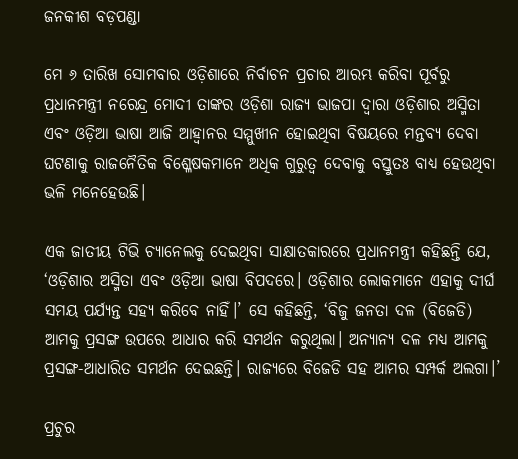ଜନକୀଶ ବଡ଼ପଣ୍ଡା

ମେ ୬ ତାରିଖ ସୋମବାର ଓଡ଼ିଶାରେ ନିର୍ବାଚନ ପ୍ରଚାର ଆରମ୍ଭ କରିବା ପୂର୍ବରୁ ପ୍ରଧାନମନ୍ତ୍ରୀ ନରେନ୍ଦ୍ର ମୋଦୀ ତାଙ୍କର ଓଡ଼ିଶା ରାଜ୍ୟ ଭାଜପା ଦ୍ୱାରା ଓଡ଼ିଶାର ଅସ୍ମିତା ଏବଂ ଓଡ଼ିଆ ଭାଷା ଆଜି ଆହ୍ୱାନର ସମ୍ମୁଖୀନ ହୋଇଥିବା ବିଷୟରେ ମନ୍ତବ୍ୟ ଦେବା ଘଟଣାକୁ ରାଜନୈତିକ ବିଶ୍ଳେଷକମାନେ ଅଧିକ ଗୁରୁତ୍ୱ ଦେବାକୁ ବସ୍ତୁତଃ ବାଧ୍ୟ ହେଉଥିବା ଭଳି ମନେହେଉଛି।

ଏକ ଜାତୀୟ ଟିଭି ଚ୍ୟାନେଲକୁ ଦେଇଥିବା ସାକ୍ଷାତକାରରେ ପ୍ରଧାନମନ୍ତ୍ରୀ କହିଛନ୍ତି ଯେ, ‘ଓଡ଼ିଶାର ଅସ୍ମିତା ଏବଂ ଓଡ଼ିଆ ଭାଷା ବିପଦରେ। ଓଡ଼ିଶାର ଲୋକମାନେ ଏହାକୁ ଦୀର୍ଘ ସମୟ ପର୍ଯ୍ୟନ୍ତ ସହ୍ୟ କରିବେ ନାହିଁ।’ ସେ କହିଛନ୍ତି, ‘ବିଜୁ ଜନତା ଦଳ (ବିଜେଡି) ଆମକୁ ପ୍ରସଙ୍ଗ ଉପରେ ଆଧାର କରି ସମର୍ଥନ କରୁଥିଲା। ଅନ୍ୟାନ୍ୟ ଦଳ ମଧ୍ୟ ଆମକୁ ପ୍ରସଙ୍ଗ-ଆଧାରିତ ସମର୍ଥନ ଦେଇଛନ୍ତି। ରାଜ୍ୟରେ ବିଜେଡି ସହ ଆମର ସମ୍ପର୍କ ଅଲଗା।’

ପ୍ରଚୁର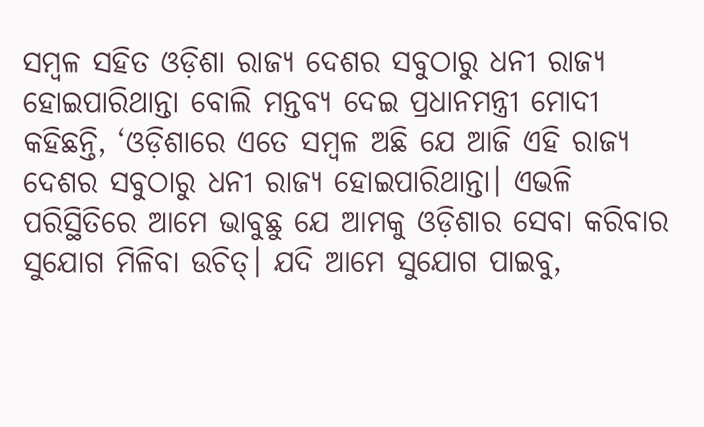ସମ୍ବଳ ସହିତ ଓଡ଼ିଶା ରାଜ୍ୟ ଦେଶର ସବୁଠାରୁ ଧନୀ ରାଜ୍ୟ ହୋଇପାରିଥାନ୍ତା ବୋଲି ମନ୍ତବ୍ୟ ଦେଇ ପ୍ରଧାନମନ୍ତ୍ରୀ ମୋଦୀ କହିଛନ୍ତି, ‘ଓଡ଼ିଶାରେ ଏତେ ସମ୍ବଳ ଅଛି ଯେ ଆଜି ଏହି ରାଜ୍ୟ ଦେଶର ସବୁଠାରୁ ଧନୀ ରାଜ୍ୟ ହୋଇପାରିଥାନ୍ତା। ଏଭଳି ପରିସ୍ଥିତିରେ ଆମେ ଭାବୁଛୁ ଯେ ଆମକୁ ଓଡ଼ିଶାର ସେବା କରିବାର ସୁଯୋଗ ମିଳିବା ଉଚିତ୍। ଯଦି ଆମେ ସୁଯୋଗ ପାଇବୁ,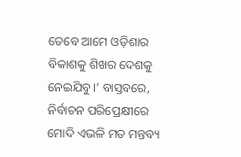ତେବେ ଆମେ ଓଡ଼ିଶାର ବିକାଶକୁ ଶିଖର ଦେଶକୁ ନେଇଯିବୁ।’ ବାସ୍ତବରେ, ନିର୍ବାଚନ ପରିପ୍ରେକ୍ଷୀରେ ମୋଦି ଏଭଳି ମତ ମନ୍ତବ୍ୟ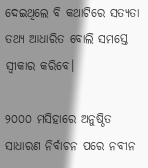ଦେଇଥିଲେ ବି କଥାଟିରେ ସତ୍ୟତା ତଥ୍ୟ ଆଧାରିତ ବୋଲି ସମସ୍ତେ ସ୍ୱୀକାର କରିବେ।

୨୦୦୦ ମସିହାରେ ଅନୁଷ୍ଠିତ ସାଧାରଣ ନିର୍ବାଚନ ପରେ ନବୀନ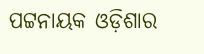ପଟ୍ଟନାୟକ ଓଡ଼ିଶାର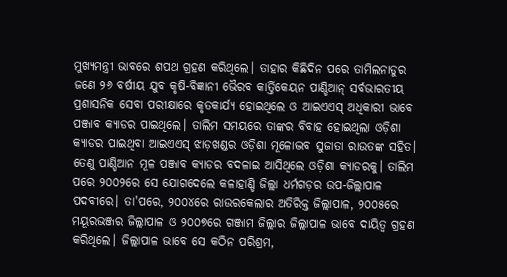ମୁଖ୍ୟମନ୍ତ୍ରୀ ଭାବରେ ଶପଥ ଗ୍ରହଣ କରିଥିଲେ। ତାହାର କିଛିଦିନ ପରେ ତାମିଲନାଡୁର ଜଣେ ୨୬ ବର୍ଷୀୟ ଯୁବ କୃଷି-ବିଜ୍ଞାନୀ ଭୈରବ କାର୍ତ୍ତିକେୟନ ପାଣ୍ଡିଆନ୍ ସର୍ବଭାରତୀୟ ପ୍ରଶାସନିକ ସେବା ପରୀକ୍ଷାରେ କୃତକାର୍ଯ୍ୟ ହୋଇଥିଲେ ଓ ଆଇଏଏସ୍ ଅଧିକାରୀ ଭାବେ ପଞ୍ଜାବ କ୍ୟାଡର ପାଇଥିଲେ। ତାଲିମ ସମୟରେ ତାଙ୍କର ବିବାହ ହୋଇଥିଲା ଓଡ଼ିଶା କ୍ୟାଡର ପାଇଥିବା ଆଇଏଏସ୍ ଝାଡ଼ଖଣ୍ଡର ଓଡ଼ିଶା ମୂଳୋଦ୍ଭବ ସୁଜାତା ରାଉତଙ୍କ ସହିତ। ତେଣୁ ପାଣ୍ଡିଆନ ମୂଳ ପଞ୍ଜାବ କ୍ୟାଡର ବଦଳାଇ ଆସିଥିଲେ ଓଡ଼ିଶା କ୍ୟାଡରକୁ। ତାଲିମ ପରେ ୨୦୦୨ରେ ସେ ଯୋଗଦେଲେ କଳାହାଣ୍ଡି ଜିଲ୍ଲା ଧର୍ମଗଡ଼ର ଉପ-ଜିଲ୍ଲାପାଳ ପଦବୀରେ। ତା'ପରେ, ୨୦୦୪ରେ ରାଉରକେଲାର ଅତିରିକ୍ତ ଜିଲ୍ଲାପାଳ, ୨୦୦୫ରେ ମୟୂରଭଞ୍ଜର ଜିଲ୍ଲାପାଳ ଓ ୨୦୦୭ରେ ଗଞ୍ଜାମ ଜିଲ୍ଲାର ଜିଲ୍ଲାପାଳ ଭାବେ ଦାୟିତ୍ୱ ଗ୍ରହଣ କରିଥିଲେ। ଜିଲ୍ଲାପାଳ ଭାବେ ସେ କଠିନ ପରିଶ୍ରମ,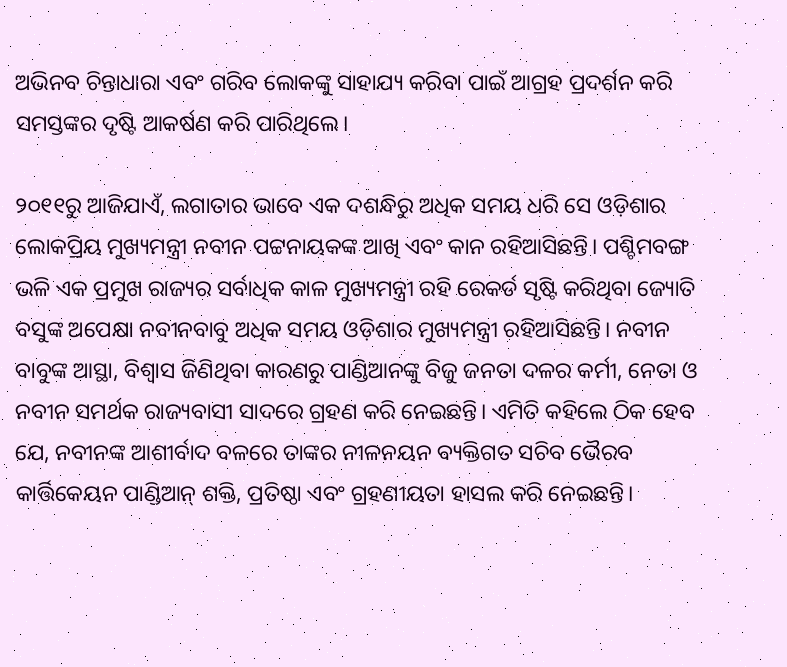ଅଭିନବ ଚିନ୍ତାଧାରା ଏବଂ ଗରିବ ଲୋକଙ୍କୁ ସାହାଯ୍ୟ କରିବା ପାଇଁ ଆଗ୍ରହ ପ୍ରଦର୍ଶନ କରି ସମସ୍ତଙ୍କର ଦୃଷ୍ଟି ଆକର୍ଷଣ କରି ପାରିଥିଲେ।

୨୦୧୧ରୁ ଆଜିଯାଏଁ, ଲଗାତାର ଭାବେ ଏକ ଦଶନ୍ଧିରୁ ଅଧିକ ସମୟ ଧରି ସେ ଓଡ଼ିଶାର ଲୋକପ୍ରିୟ ମୁଖ୍ୟମନ୍ତ୍ରୀ ନବୀନ ପଟ୍ଟନାୟକଙ୍କ ଆଖି ଏବଂ କାନ ରହିଆସିଛନ୍ତି। ପଶ୍ଚିମବଙ୍ଗ ଭଳି ଏକ ପ୍ରମୁଖ ରାଜ୍ୟର ସର୍ବାଧିକ କାଳ ମୁଖ୍ୟମନ୍ତ୍ରୀ ରହି ରେକର୍ଡ ସୃଷ୍ଟି କରିଥିବା ଜ୍ୟୋତି ବସୁଙ୍କ ଅପେକ୍ଷା ନବୀନବାବୁ ଅଧିକ ସମୟ ଓଡ଼ିଶାର ମୁଖ୍ୟମନ୍ତ୍ରୀ ରହିଆସିଛନ୍ତି। ନବୀନ ବାବୁଙ୍କ ଆସ୍ଥା, ବିଶ୍ୱାସ ଜିଣିଥିବା କାରଣରୁ ପାଣ୍ଡିଆନଙ୍କୁ ବିଜୁ ଜନତା ଦଳର କର୍ମୀ, ନେତା ଓ ନବୀନ ସମର୍ଥକ ରାଜ୍ୟବାସୀ ସାଦରେ ଗ୍ରହଣ କରି ନେଇଛନ୍ତି। ଏମିତି କହିଲେ ଠିକ ହେବ ଯେ, ନବୀନଙ୍କ ଆଶୀର୍ବାଦ ବଳରେ ତାଙ୍କର ନୀଳନୟନ ବ୍ୟକ୍ତିଗତ ସଚିବ ଭୈରବ କାର୍ତ୍ତିକେୟନ ପାଣ୍ଡିଆନ୍ ଶକ୍ତି, ପ୍ରତିଷ୍ଠା ଏବଂ ଗ୍ରହଣୀୟତା ହାସଲ କରି ନେଇଛନ୍ତି।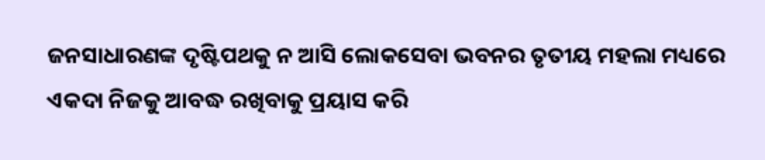ଜନସାଧାରଣଙ୍କ ଦୃଷ୍ଟିପଥକୁ ନ ଆସି ଲୋକସେବା ଭବନର ତୃତୀୟ ମହଲା ମଧ୍ୟରେ ଏକଦା ନିଜକୁ ଆବଦ୍ଧ ରଖିବାକୁ ପ୍ରୟାସ କରି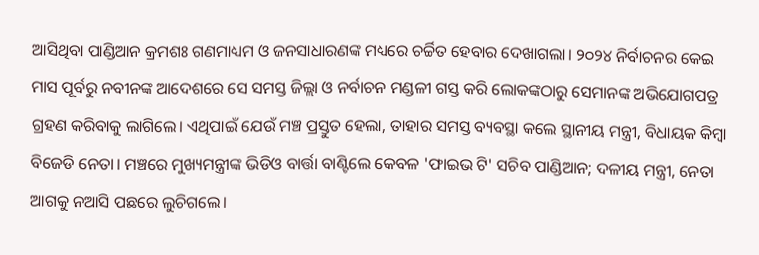ଆସିଥିବା ପାଣ୍ଡିଆନ କ୍ରମଶଃ ଗଣମାଧ୍ୟମ ଓ ଜନସାଧାରଣଙ୍କ ମଧ୍ୟରେ ଚର୍ଚ୍ଚିତ ହେବାର ଦେଖାଗଲା। ୨୦୨୪ ନିର୍ବାଚନର କେଇ ମାସ ପୂର୍ବରୁ ନବୀନଙ୍କ ଆଦେଶରେ ସେ ସମସ୍ତ ଜିଲ୍ଲା ଓ ନର୍ବାଚନ ମଣ୍ଡଳୀ ଗସ୍ତ କରି ଲୋକଙ୍କଠାରୁ ସେମାନଙ୍କ ଅଭିଯୋଗପତ୍ର ଗ୍ରହଣ କରିବାକୁ ଲାଗିଲେ। ଏଥିପାଇଁ ଯେଉଁ ମଞ୍ଚ ପ୍ରସ୍ତୁତ ହେଲା, ତାହାର ସମସ୍ତ ବ୍ୟବସ୍ଥା କଲେ ସ୍ଥାନୀୟ ମନ୍ତ୍ରୀ, ବିଧାୟକ କିମ୍ବା ବିଜେଡି ନେତା। ମଞ୍ଚରେ ମୁଖ୍ୟମନ୍ତ୍ରୀଙ୍କ ଭିଡିଓ ବାର୍ତ୍ତା ବାଣ୍ଟିଲେ କେବଳ 'ଫାଇଭ ଟି' ସଚିବ ପାଣ୍ଡିଆନ; ଦଳୀୟ ମନ୍ତ୍ରୀ, ନେତା ଆଗକୁ ନଆସି ପଛରେ ଲୁଚିଗଲେ।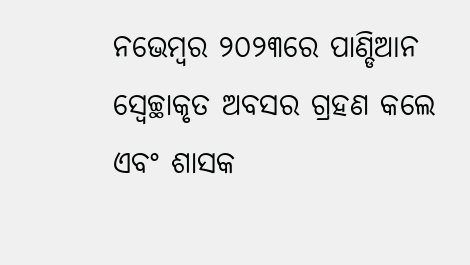ନଭେମ୍ବର ୨୦୨୩ରେ ପାଣ୍ଡିଆନ ସ୍ୱେଚ୍ଛାକୃତ ଅବସର ଗ୍ରହଣ କଲେ ଏବଂ ଶାସକ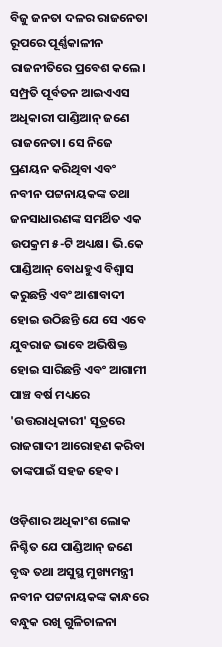ବିଜୁ ଜନତା ଦଳର ରାଜନେତା ରୂପରେ ପୂର୍ଣ୍ଣକାଳୀନ ରାଜନୀତିରେ ପ୍ରବେଶ କଲେ। ସମ୍ପ୍ରତି ପୂର୍ବତନ ଆଇଏଏସ ଅଧିକାରୀ ପାଣ୍ଡିଆନ୍ ଜଣେ ରାଜନେତା। ସେ ନିଜେ ପ୍ରଣୟନ କରିଥିବା ଏବଂ ନବୀନ ପଟ୍ଟନାୟକଙ୍କ ତଥା ଜନସାଧାରଣଙ୍କ ସମର୍ଥିତ ଏକ ଉପକ୍ରମ ୫-ଟି ଅଧ୍ୟକ୍ଷ। ଭି.କେ ପାଣ୍ଡିଆନ୍ ବୋଧହୁଏ ବିଶ୍ୱାସ କରୁଛନ୍ତି ଏବଂ ଆଶାବାଦୀ ହୋଇ ଉଠିଛନ୍ତି ଯେ ସେ ଏବେ ଯୁବରାଜ ଭାବେ ଅଭିଷିକ୍ତ ହୋଇ ସାରିଛନ୍ତି ଏବଂ ଆଗାମୀ ପାଞ୍ଚ ବର୍ଷ ମଧ୍ୟରେ 'ଉତ୍ତରାଧିକାରୀ' ସୂତ୍ରରେ ରାଜଗାଦୀ ଆରୋହଣ କରିବା ତାଙ୍କପାଇଁ ସହଜ ହେବ।

ଓଡ଼ିଶାର ଅଧିକାଂଶ ଲୋକ ନିଶ୍ଚିତ ଯେ ପାଣ୍ଡିଆନ୍ ଜଣେ ବୃଦ୍ଧ ତଥା ଅସୁସ୍ଥ ମୁଖ୍ୟମନ୍ତ୍ରୀ ନବୀନ ପଟ୍ଟନାୟକଙ୍କ କାନ୍ଧରେ ବନ୍ଧୁକ ରଖି ଗୁଳିଚାଳନା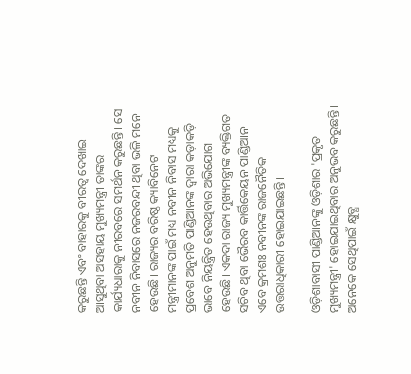କରୁଛନ୍ତି ଏବଂ ବାହାରକୁ ବୀରତ୍ୱ ଦେଖାଇ ଆସୁଥିବା ଅସହାୟ ମୁଖ୍ୟମନ୍ତ୍ରୀ ତାଙ୍କର କାର୍ଯ୍ୟଧାରାକୁ ନୀରବରେ ସମର୍ଥନ କରୁଛନ୍ତି। ସେ ନବୀନ ନିବାସରେ ନଜରବନ୍ଦୀ ଥିବା ଭଳି ମନେ ହେଉଛି। ରାଜ୍ୟର ବରିଷ୍ଠ କ୍ୟାବିନେଟ ମନ୍ତ୍ରୀମାନଙ୍କ ପାଇଁ ମଧ୍ୟ ନବୀନ ନିବାସ ମଧ୍ୟକୁ ପ୍ରବେଶ ଅନୁମତି ପାଣ୍ଡିଆନଙ୍କ ଦ୍ୱାରା କଡ଼ାକଡ଼ି ଭାବେ ନିୟନ୍ତ୍ରିତ ହେଉଥିବାର ଅଭିଯୋଗ ହେଉଛି। ଏକଦା ରାଜ୍ୟ ମୁଖ୍ୟମନ୍ତ୍ରୀଙ୍କ ବ୍ୟକ୍ତିଗତ ସଚିବ ଥିବା ଭୈରବ କାର୍ତ୍ତିକେୟନ ପାଣ୍ଡିଆନ ଏବେ କ୍ରମଶଃ ନବୀନଙ୍କ ରାଜନୈତିକ ଉତ୍ତରାଧିକାରୀ ହୋଇଯାଇଛନ୍ତି।

ଓଡ଼ିଶାବାସୀ ପାଣ୍ଡିଆନଙ୍କୁ ଓଡ଼ିଶାର 'ପ୍ରକୃତ ମୁଖ୍ୟମନ୍ତ୍ରୀ' ହୋଇଯାଇଥିବାର ଅନୁଭବ କରୁଛନ୍ତି। ଅନେକେ ସେଥିପାଇଁ କ୍ଷୁବ୍ଧ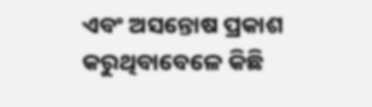ଏବଂ ଅସନ୍ତୋଷ ପ୍ରକାଶ କରୁଥିବାବେଳେ କିଛି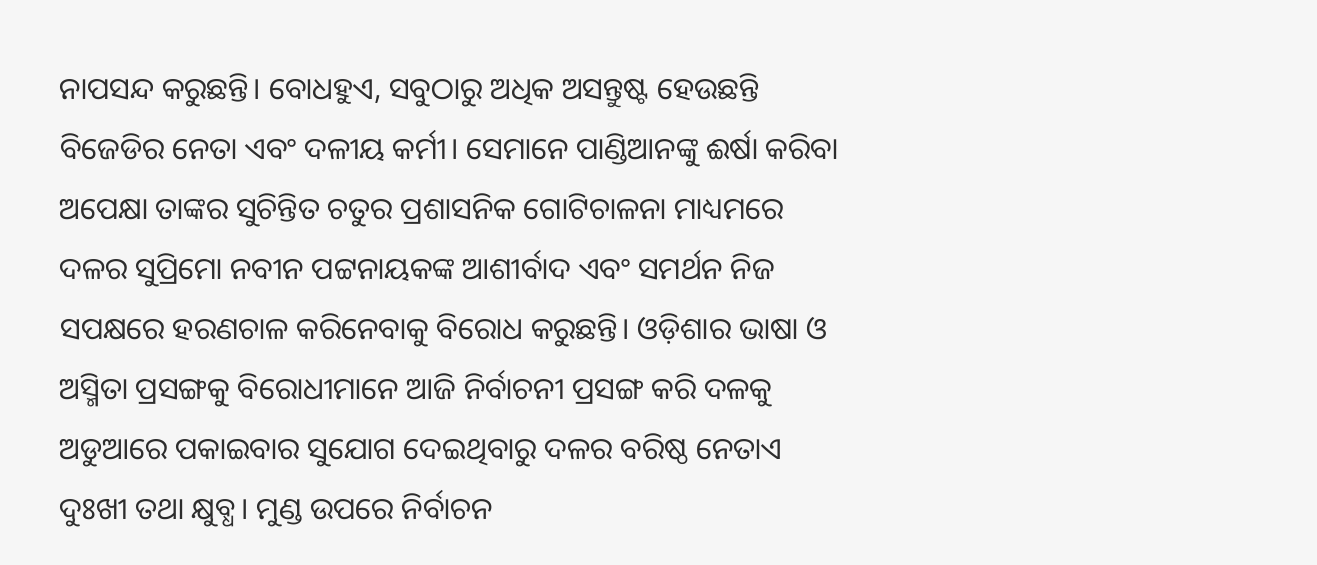ନାପସନ୍ଦ କରୁଛନ୍ତି। ବୋଧହୁଏ, ସବୁଠାରୁ ଅଧିକ ଅସନ୍ତୁଷ୍ଟ ହେଉଛନ୍ତି ବିଜେଡିର ନେତା ଏବଂ ଦଳୀୟ କର୍ମୀ। ସେମାନେ ପାଣ୍ଡିଆନଙ୍କୁ ଈର୍ଷା କରିବା ଅପେକ୍ଷା ତାଙ୍କର ସୁଚିନ୍ତିତ ଚତୁର ପ୍ରଶାସନିକ ଗୋଟିଚାଳନା ମାଧ୍ୟମରେ ଦଳର ସୁପ୍ରିମୋ ନବୀନ ପଟ୍ଟନାୟକଙ୍କ ଆଶୀର୍ବାଦ ଏବଂ ସମର୍ଥନ ନିଜ ସପକ୍ଷରେ ହରଣଚାଳ କରିନେବାକୁ ବିରୋଧ କରୁଛନ୍ତି। ଓଡ଼ିଶାର ଭାଷା ଓ ଅସ୍ମିତା ପ୍ରସଙ୍ଗକୁ ବିରୋଧୀମାନେ ଆଜି ନିର୍ବାଚନୀ ପ୍ରସଙ୍ଗ କରି ଦଳକୁ ଅଡୁଆରେ ପକାଇବାର ସୁଯୋଗ ଦେଇଥିବାରୁ ଦଳର ବରିଷ୍ଠ ନେତାଏ ଦୁଃଖୀ ତଥା କ୍ଷୁବ୍ଧ। ମୁଣ୍ଡ ଉପରେ ନିର୍ବାଚନ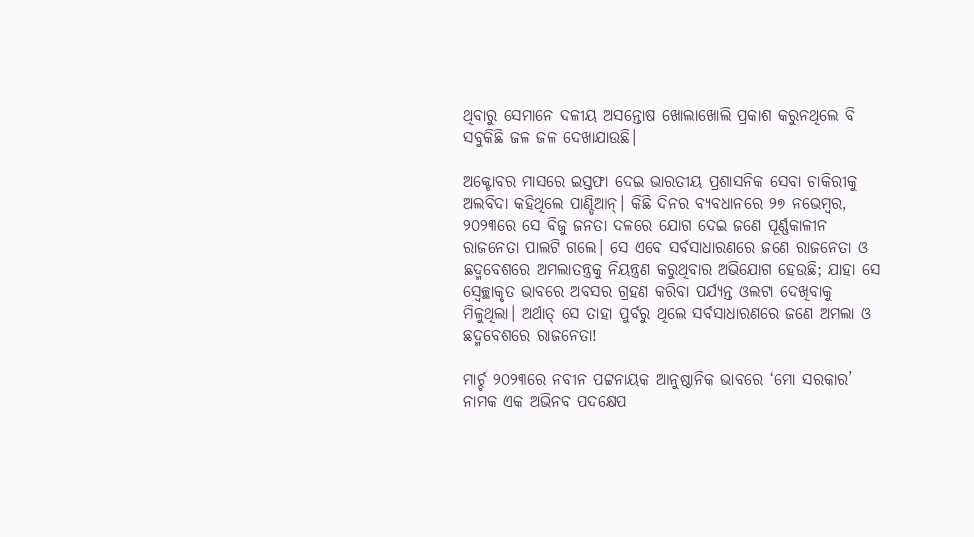ଥିବାରୁ ସେମାନେ ଦଳୀୟ ଅସନ୍ତୋଷ ଖୋଲାଖୋଲି ପ୍ରକାଶ କରୁନଥିଲେ ବି ସବୁକିଛି ଜଳ ଜଳ ଦେଖାଯାଉଛି।

ଅକ୍ଟୋବର ମାସରେ ଇସ୍ତଫା ଦେଇ ଭାରତୀୟ ପ୍ରଶାସନିକ ସେବା ଚାକିରୀକୁ ଅଲବିଦା କହିଥିଲେ ପାଣ୍ଡିଆନ୍। କିଛି ଦିନର ବ୍ୟବଧାନରେ ୨୭ ନଭେମ୍ବର, ୨୦୨୩ରେ ସେ ବିଜୁ ଜନତା ଦଳରେ ଯୋଗ ଦେଇ ଜଣେ ପୂର୍ଣ୍ଣକାଳୀନ ରାଜନେତା ପାଲଟି ଗଲେ। ସେ ଏବେ ସର୍ବସାଧାରଣରେ ଜଣେ ରାଜନେତା ଓ ଛଦ୍ମବେଶରେ ଅମଲାତନ୍ତ୍ରକୁ ନିୟନ୍ତ୍ରଣ କରୁଥିବାର ଅଭିଯୋଗ ହେଉଛି; ଯାହା ସେ ସ୍ୱେଚ୍ଛାକୃତ ଭାବରେ ଅବସର ଗ୍ରହଣ କରିବା ପର୍ଯ୍ୟନ୍ତ ଓଲଟା ଦେଖିବାକୁ ମିଳୁଥିଲା। ଅର୍ଥାତ୍ ସେ ତାହା ପୁର୍ବରୁ ଥିଲେ ସର୍ବସାଧାରଣରେ ଜଣେ ଅମଲା ଓ ଛଦ୍ମବେଶରେ ରାଜନେତା!

ମାର୍ଚ୍ଚ ୨୦୨୩ରେ ନବୀନ ପଟ୍ଟନାୟକ ଆନୁଷ୍ଠାନିକ ଭାବରେ ‘ମୋ ସରକାର’ ନାମକ ଏକ ଅଭିନବ ପଦକ୍ଷେପ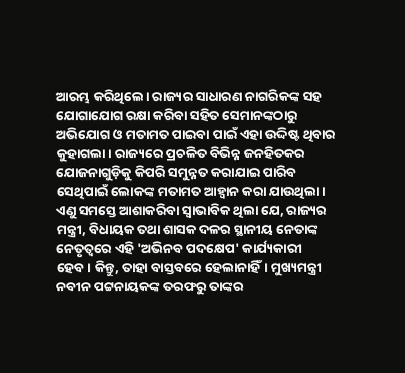ଆରମ୍ଭ କରିଥିଲେ। ରାଜ୍ୟର ସାଧାରଣ ନାଗରିକଙ୍କ ସହ ଯୋଗାଯୋଗ ରକ୍ଷା କରିବା ସହିତ ସେମାନଙ୍କଠାରୁ ଅଭିଯୋଗ ଓ ମତାମତ ପାଇବା ପାଇଁ ଏହା ଉଦ୍ଦିଷ୍ଟ ଥିବାର କୁହାଗଲା। ରାଜ୍ୟରେ ପ୍ରଚଳିତ ବିଭିନ୍ନ ଜନହିତକର ଯୋଜନାଗୁଡ଼ିକୁ କିପରି ସମୁନ୍ନତ କରାଯାଇ ପାରିବ ସେଥିପାଇଁ ଲୋକଙ୍କ ମତାମତ ଆହ୍ୱାନ କରା ଯାଉଥିଲା। ଏଣୁ ସମସ୍ତେ ଆଶାକରିବା ସ୍ୱାଭାବିକ ଥିଲା ଯେ, ରାଜ୍ୟର ମନ୍ତ୍ରୀ, ବିଧାୟକ ତଥା ଶାସକ ଦଳର ସ୍ଥାନୀୟ ନେତାଙ୍କ ନେତୃତ୍ୱରେ ଏହି 'ଅଭିନବ ପଦକ୍ଷେପ' କାର୍ଯ୍ୟକାରୀ ହେବ। କିନ୍ତୁ, ତାହା ବାସ୍ତବରେ ହେଲାନାହିଁ। ମୁଖ୍ୟମନ୍ତ୍ରୀ ନବୀନ ପଟ୍ଟନାୟକଙ୍କ ତରଫରୁ ତାଙ୍କର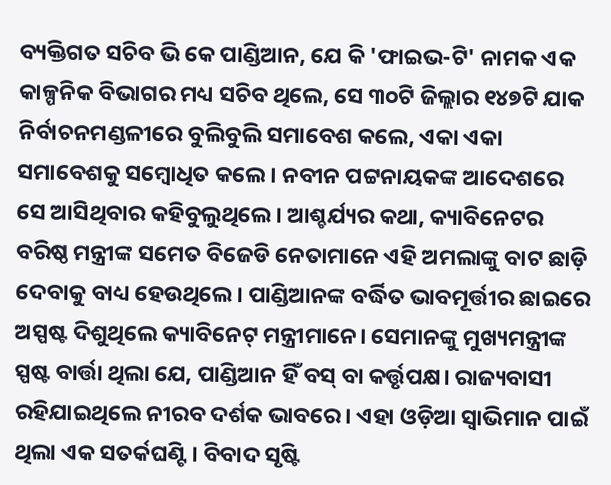ବ୍ୟକ୍ତିଗତ ସଚିବ ଭି କେ ପାଣ୍ଡିଆନ, ଯେ କି 'ଫାଇଭ-ଟି' ନାମକ ଏକ କାଳ୍ପନିକ ବିଭାଗର ମଧ୍ୟ ସଚିବ ଥିଲେ, ସେ ୩୦ଟି ଜିଲ୍ଲାର ୧୪୭ଟି ଯାକ ନିର୍ବାଚନମଣ୍ଡଳୀରେ ବୁଲିବୁଲି ସମାବେଶ କଲେ, ଏକା ଏକା ସମାବେଶକୁ ସମ୍ବୋଧିତ କଲେ। ନବୀନ ପଟ୍ଟନାୟକଙ୍କ ଆଦେଶରେ ସେ ଆସିଥିବାର କହିବୁଲୁଥିଲେ। ଆଶ୍ଚର୍ଯ୍ୟର କଥା, କ୍ୟାବିନେଟର ବରିଷ୍ଠ ମନ୍ତ୍ରୀଙ୍କ ସମେତ ବିଜେଡି ନେତାମାନେ ଏହି ଅମଲାଙ୍କୁ ବାଟ ଛାଡ଼ି ଦେବାକୁ ବାଧ୍ୟ ହେଉଥିଲେ। ପାଣ୍ଡିଆନଙ୍କ ବର୍ଦ୍ଧିତ ଭାବମୂର୍ତ୍ତୀର ଛାଇରେ ଅସ୍ପଷ୍ଟ ଦିଶୁଥିଲେ କ୍ୟାବିନେଟ୍ ମନ୍ତ୍ରୀମାନେ। ସେମାନଙ୍କୁ ମୁଖ୍ୟମନ୍ତ୍ରୀଙ୍କ ସ୍ପଷ୍ଟ ବାର୍ତ୍ତା ଥିଲା ଯେ, ପାଣ୍ଡିଆନ ହିଁ ବସ୍ ବା କର୍ତ୍ତୃପକ୍ଷ। ରାଜ୍ୟବାସୀ ରହିଯାଇଥିଲେ ନୀରବ ଦର୍ଶକ ଭାବରେ। ଏହା ଓଡ଼ିଆ ସ୍ୱାଭିମାନ ପାଇଁ ଥିଲା ଏକ ସତର୍କଘଣ୍ଟି। ବିବାଦ ସୃଷ୍ଟି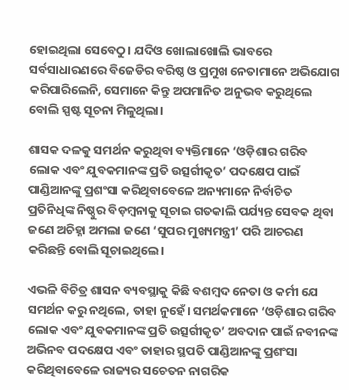ହୋଇଥିଲା ସେବେଠୁ। ଯଦିଓ ଖୋଲାଖୋଲି ଭାବରେ ସର୍ବସାଧାରଣରେ ବିଜେଡିର ବରିଷ୍ଠ ଓ ପ୍ରମୁଖ ନେତାମାନେ ଅଭିଯୋଗ କରିପାରିଲେନି, ସେମାନେ କିନ୍ତୁ ଅପମାନିତ ଅନୁଭବ କରୁଥିଲେ ବୋଲି ସ୍ପଷ୍ଟ ସୂଚନା ମିଳୁଥିଲା।

ଶାସକ ଦଳକୁ ସମର୍ଥନ କରୁଥିବା ବ୍ୟକ୍ତିମାନେ ‘ଓଡ଼ିଶାର ଗରିବ ଲୋକ ଏବଂ ଯୁବକମାନଙ୍କ ପ୍ରତି ଉତ୍ସର୍ଗୀକୃତ’ ପଦକ୍ଷେପ ପାଇଁ ପାଣ୍ଡିଆନଙ୍କୁ ପ୍ରଶଂସା କରିଥିବାବେଳେ ଅନ୍ୟମାନେ ନିର୍ବାଚିତ ପ୍ରତିନିଧିଙ୍କ ନିଷ୍ଠୁର ବିଡ଼ମ୍ବନାକୁ ସୂଚାଇ ଗତକାଲି ପର୍ଯ୍ୟନ୍ତ ସେବକ ଥିବା ଜଣେ ଅଚିହ୍ନା ଅମଲା ଜଣେ ‘ସୁପର ମୁଖ୍ୟମନ୍ତ୍ରୀ’ ପରି ଆଚରଣ କରିଛନ୍ତି ବୋଲି ସୂଚାଇଥିଲେ।

ଏଭଳି ବିଚିତ୍ର ଶାସନ ବ୍ୟବସ୍ଥାକୁ କିଛି ବଶମ୍ବଦ ନେତା ଓ କର୍ମୀ ଯେ ସମର୍ଥନ କରୁ ନଥିଲେ, ତାହା ନୁହେଁ। ସମର୍ଥକମାନେ ‘ଓଡ଼ିଶାର ଗରିବ ଲୋକ ଏବଂ ଯୁବକମାନଙ୍କ ପ୍ରତି ଉତ୍ସର୍ଗୀକୃତ’ ଅବଦାନ ପାଇଁ ନବୀନଙ୍କ ଅଭିନବ ପଦକ୍ଷେପ ଏବଂ ତାହାର ସ୍ଥପତି ପାଣ୍ଡିଆନଙ୍କୁ ପ୍ରଶଂସା କରିଥିବାବେଳେ ରାଜ୍ୟର ସଚେତନ ନାଗରିକ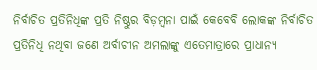ନିର୍ବାଚିତ ପ୍ରତିନିଧିଙ୍କ ପ୍ରତି ନିଷ୍ଠୁର ବିଡ଼ମ୍ବନା ପାଇଁ କେବେବି ଲୋକଙ୍କ ନିର୍ବାଚିତ ପ୍ରତିନିଧି ନଥିବା ଜଣେ ଅର୍ବାଚୀନ ଅମଲାଙ୍କୁ ଏତେମାତ୍ରାରେ ପ୍ରାଧାନ୍ୟ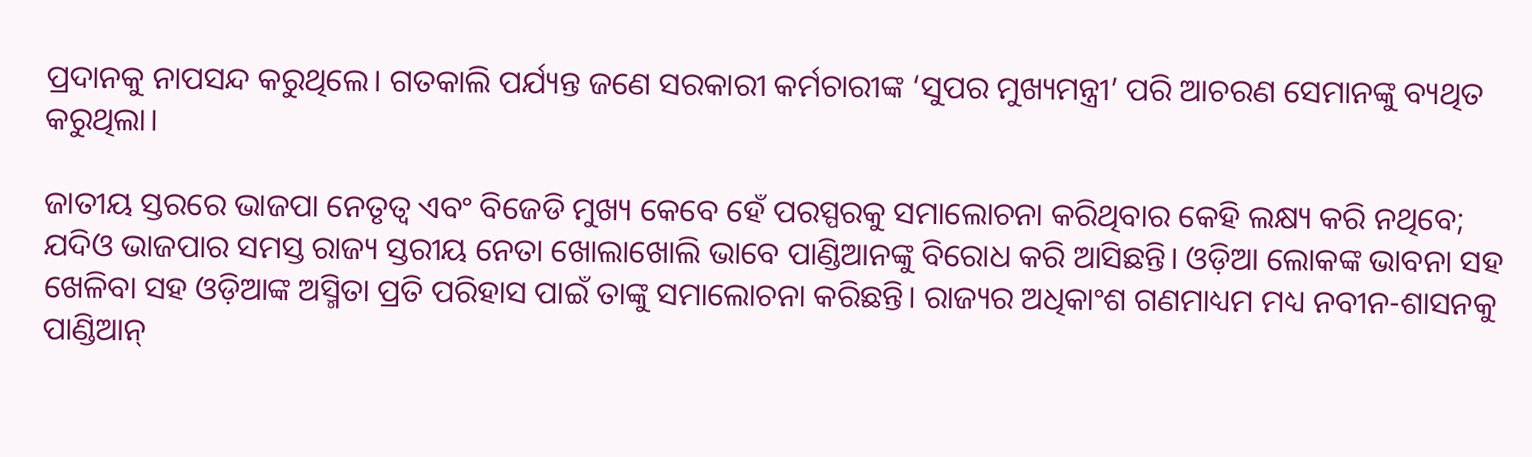ପ୍ରଦାନକୁ ନାପସନ୍ଦ କରୁଥିଲେ। ଗତକାଲି ପର୍ଯ୍ୟନ୍ତ ଜଣେ ସରକାରୀ କର୍ମଚାରୀଙ୍କ ‘ସୁପର ମୁଖ୍ୟମନ୍ତ୍ରୀ’ ପରି ଆଚରଣ ସେମାନଙ୍କୁ ବ୍ୟଥିତ କରୁଥିଲା।

ଜାତୀୟ ସ୍ତରରେ ଭାଜପା ନେତୃତ୍ୱ ଏବଂ ବିଜେଡି ମୁଖ୍ୟ କେବେ ହେଁ ପରସ୍ପରକୁ ସମାଲୋଚନା କରିଥିବାର କେହି ଲକ୍ଷ୍ୟ କରି ନଥିବେ; ଯଦିଓ ଭାଜପାର ସମସ୍ତ ରାଜ୍ୟ ସ୍ତରୀୟ ନେତା ଖୋଲାଖୋଲି ଭାବେ ପାଣ୍ଡିଆନଙ୍କୁ ବିରୋଧ କରି ଆସିଛନ୍ତି। ଓଡ଼ିଆ ଲୋକଙ୍କ ଭାବନା ସହ ଖେଳିବା ସହ ଓଡ଼ିଆଙ୍କ ଅସ୍ମିତା ପ୍ରତି ପରିହାସ ପାଇଁ ତାଙ୍କୁ ସମାଲୋଚନା କରିଛନ୍ତି। ରାଜ୍ୟର ଅଧିକାଂଶ ଗଣମାଧ୍ୟମ ମଧ୍ୟ ନବୀନ-ଶାସନକୁ ପାଣ୍ଡିଆନ୍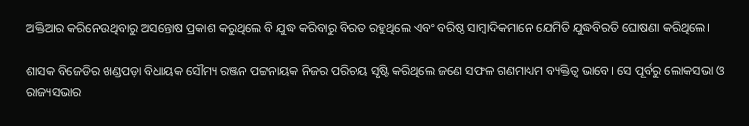ଅକ୍ତିଆର କରିନେଉଥିବାରୁ ଅସନ୍ତୋଷ ପ୍ରକାଶ କରୁଥିଲେ ବି ଯୁଦ୍ଧ କରିବାରୁ ବିରତ ରହୁଥିଲେ ଏବଂ ବରିଷ୍ଠ ସାମ୍ବାଦିକମାନେ ଯେମିତି ଯୁଦ୍ଧବିରତି ଘୋଷଣା କରିଥିଲେ।

ଶାସକ ବିଜେଡିର ଖଣ୍ଡପଡ଼ା ବିଧାୟକ ସୌମ୍ୟ ରଞ୍ଜନ ପଟ୍ଟନାୟକ ନିଜର ପରିଚୟ ସୃଷ୍ଟି କରିଥିଲେ ଜଣେ ସଫଳ ଗଣମାଧ୍ୟମ ବ୍ୟକ୍ତିତ୍ୱ ଭାବେ। ସେ ପୂର୍ବରୁ ଲୋକସଭା ଓ ରାଜ୍ୟସଭାର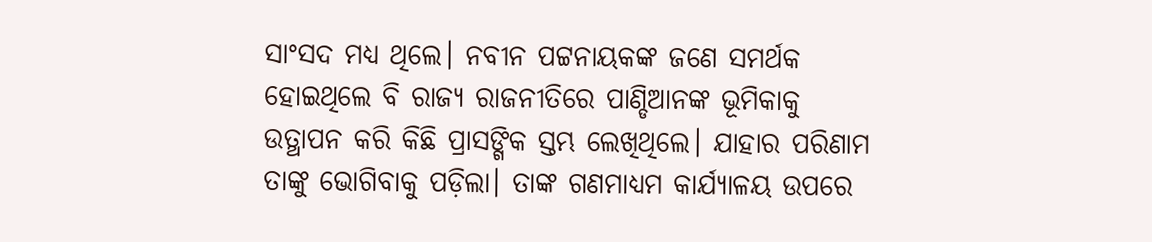ସାଂସଦ ମଧ୍ୟ ଥିଲେ। ନବୀନ ପଟ୍ଟନାୟକଙ୍କ ଜଣେ ସମର୍ଥକ ହୋଇଥିଲେ ବି ରାଜ୍ୟ ରାଜନୀତିରେ ପାଣ୍ଡିଆନଙ୍କ ଭୂମିକାକୁ ଉତ୍ଥାପନ କରି କିଛି ପ୍ରାସଙ୍ଗିକ ସ୍ତମ୍ଭ ଲେଖିଥିଲେ। ଯାହାର ପରିଣାମ ତାଙ୍କୁ ଭୋଗିବାକୁ ପଡ଼ିଲା। ତାଙ୍କ ଗଣମାଧ୍ୟମ କାର୍ଯ୍ୟାଳୟ ଉପରେ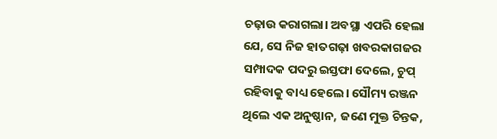ଚଢ଼ାଉ କରାଗଲା। ଅବସ୍ଥା ଏପରି ହେଲା ଯେ, ସେ ନିଜ ହାତଗଢ଼ା ଖବରକାଗଜର ସମ୍ପାଦକ ପଦରୁ ଇସ୍ତଫା ଦେଲେ, ଚୁପ୍ ରହିବାକୁ ବାଧ୍ୟ ହେଲେ। ସୌମ୍ୟ ରଞ୍ଜନ ଥିଲେ ଏକ ଅନୁଷ୍ଠାନ, ଜଣେ ମୁକ୍ତ ଚିନ୍ତକ,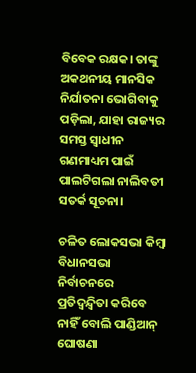ବିବେକ ରକ୍ଷକ। ତାଙ୍କୁ ଅକଥନୀୟ ମାନସିକ ନିର୍ଯାତନା ଭୋଗିବାକୁ ପଡ଼ିଲା, ଯାହା ରାଜ୍ୟର ସମସ୍ତ ସ୍ୱାଧୀନ ଗଣମାଧ୍ୟମ ପାଇଁ ପାଲଟିଗଲା ନାଲିବତୀ ସତର୍କ ସୂଚନା।

ଚଳିତ ଲୋକସଭା କିମ୍ବା ବିଧାନସଭା ନିର୍ବାଚନରେ ପ୍ରତିଦ୍ୱନ୍ଦ୍ୱିତା କରିବେ ନାହିଁ ବୋଲି ପାଣ୍ଡିଆନ୍ ଘୋଷଣା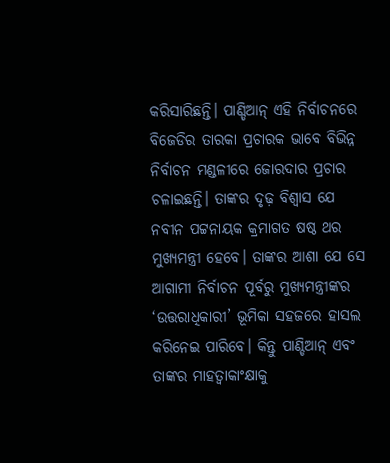କରିସାରିଛନ୍ତି। ପାଣ୍ଡିଆନ୍ ଏହି ନିର୍ବାଚନରେ ବିଜେଡିର ତାରକା ପ୍ରଚାରକ ଭାବେ ବିଭିନ୍ନ ନିର୍ବାଚନ ମଣ୍ଡଳୀରେ ଜୋରଦାର ପ୍ରଚାର ଚଳାଇଛନ୍ତି। ତାଙ୍କର ଦୃଢ଼ ବିଶ୍ୱାସ ଯେ ନବୀନ ପଟ୍ଟନାୟକ କ୍ରମାଗତ ଷଷ୍ଠ ଥର ମୁଖ୍ୟମନ୍ତ୍ରୀ ହେବେ। ତାଙ୍କର ଆଶା ଯେ ସେ ଆଗାମୀ ନିର୍ବାଚନ ପୂର୍ବରୁ ମୁଖ୍ୟମନ୍ତ୍ରୀଙ୍କର ‘ଉତ୍ତରାଧିକାରୀ’ ଭୂମିକା ସହଜରେ ହାସଲ କରିନେଇ ପାରିବେ। କିନ୍ତୁ ପାଣ୍ଡିଆନ୍ ଏବଂ ତାଙ୍କର ମାହତ୍ୱାକାଂକ୍ଷାକୁ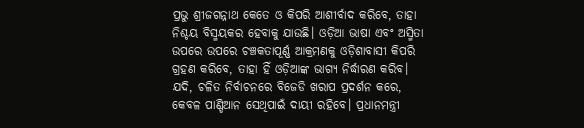ପ୍ରଭୁ ଶ୍ରୀଜଗନ୍ନାଥ କେତେ ଓ କିପରି ଆଶୀର୍ବାଦ କରିବେ, ତାହା ନିଶ୍ଚୟ ବିସ୍ମୟକର ହେବାକୁ ଯାଉଛି। ଓଡ଼ିଆ ଭାଷା ଏବଂ ଅସ୍ମିତା ଉପରେ ଉପରେ ଚଞ୍ଚକତାପୂର୍ଣ୍ଣ ଆକ୍ରମଣକୁ ଓଡ଼ିଶାବାସୀ କିପରି ଗ୍ରହଣ କରିବେ, ତାହା ହିଁ ଓଡ଼ିଆଙ୍କ ଭାଗ୍ୟ ନିର୍ଦ୍ଧାରଣ କରିବ। ଯଦି, ଚଳିତ ନିର୍ବାଚନରେ ବିଜେଡି ଖରାପ ପ୍ରଦର୍ଶନ କରେ, କେବଳ ପାଣ୍ଡିଆନ ସେଥିପାଇଁ ଦାୟୀ ରହିବେ। ପ୍ରଧାନମନ୍ତ୍ରୀ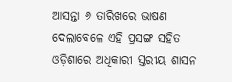ଆସନ୍ତା ୬ ତାରିଖରେ ଭାଷଣ ଦେଲାବେଳେ ଏହି ପ୍ରସଙ୍ଗ ସହିତ ଓଡ଼ିଶାରେ ଅଧିକାରୀ ସ୍ତରୀୟ ଶାସନ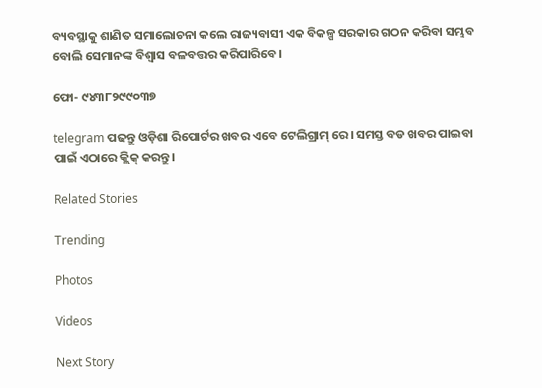ବ୍ୟବସ୍ଥାକୁ ଶାଣିତ ସମାଲୋଚନା କଲେ ରାଜ୍ୟବାସୀ ଏକ ବିକଳ୍ପ ସରକାର ଗଠନ କରିବା ସମ୍ଭବ ବୋଲି ସେମାନଙ୍କ ବିଶ୍ୱାସ ବଳବତ୍ତର କରିପାରିବେ।

ଫୋ- ୯୪୩୮୨୯୯୦୩୭

telegram ପଢନ୍ତୁ ଓଡ଼ିଶା ରିପୋର୍ଟର ଖବର ଏବେ ଟେଲିଗ୍ରାମ୍ ରେ। ସମସ୍ତ ବଡ ଖବର ପାଇବା ପାଇଁ ଏଠାରେ କ୍ଲିକ୍ କରନ୍ତୁ।

Related Stories

Trending

Photos

Videos

Next Story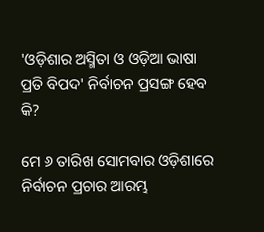'ଓଡ଼ିଶାର ଅସ୍ମିତା ଓ ଓଡ଼ିଆ ଭାଷା ପ୍ରତି ବିପଦ' ନିର୍ବାଚନ ପ୍ରସଙ୍ଗ ହେବ କି?

ମେ ୬ ତାରିଖ ସୋମବାର ଓଡ଼ିଶାରେ ନିର୍ବାଚନ ପ୍ରଚାର ଆରମ୍ଭ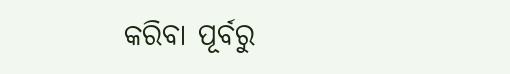କରିବା ପୂର୍ବରୁ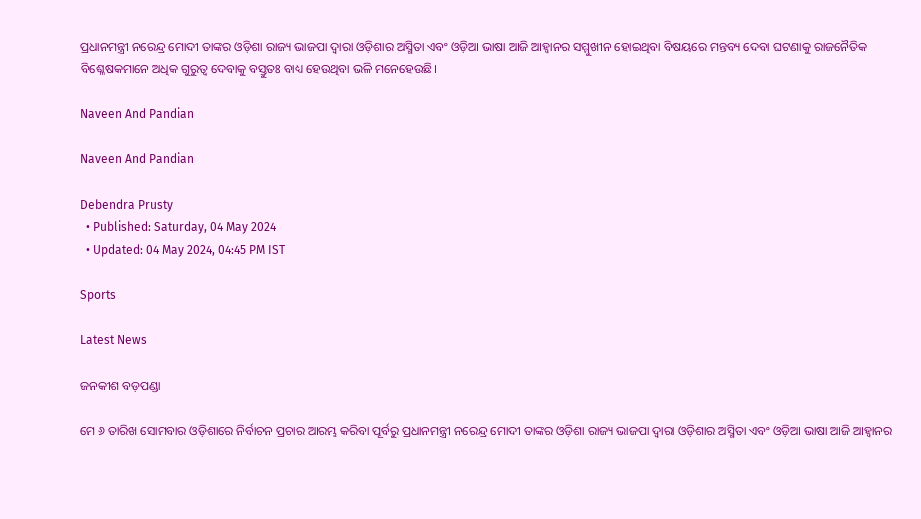ପ୍ରଧାନମନ୍ତ୍ରୀ ନରେନ୍ଦ୍ର ମୋଦୀ ତାଙ୍କର ଓଡ଼ିଶା ରାଜ୍ୟ ଭାଜପା ଦ୍ୱାରା ଓଡ଼ିଶାର ଅସ୍ମିତା ଏବଂ ଓଡ଼ିଆ ଭାଷା ଆଜି ଆହ୍ୱାନର ସମ୍ମୁଖୀନ ହୋଇଥିବା ବିଷୟରେ ମନ୍ତବ୍ୟ ଦେବା ଘଟଣାକୁ ରାଜନୈତିକ ବିଶ୍ଳେଷକମାନେ ଅଧିକ ଗୁରୁତ୍ୱ ଦେବାକୁ ବସ୍ତୁତଃ ବାଧ୍ୟ ହେଉଥିବା ଭଳି ମନେହେଉଛି।

Naveen And Pandian

Naveen And Pandian

Debendra Prusty
  • Published: Saturday, 04 May 2024
  • Updated: 04 May 2024, 04:45 PM IST

Sports

Latest News

ଜନକୀଶ ବଡ଼ପଣ୍ଡା

ମେ ୬ ତାରିଖ ସୋମବାର ଓଡ଼ିଶାରେ ନିର୍ବାଚନ ପ୍ରଚାର ଆରମ୍ଭ କରିବା ପୂର୍ବରୁ ପ୍ରଧାନମନ୍ତ୍ରୀ ନରେନ୍ଦ୍ର ମୋଦୀ ତାଙ୍କର ଓଡ଼ିଶା ରାଜ୍ୟ ଭାଜପା ଦ୍ୱାରା ଓଡ଼ିଶାର ଅସ୍ମିତା ଏବଂ ଓଡ଼ିଆ ଭାଷା ଆଜି ଆହ୍ୱାନର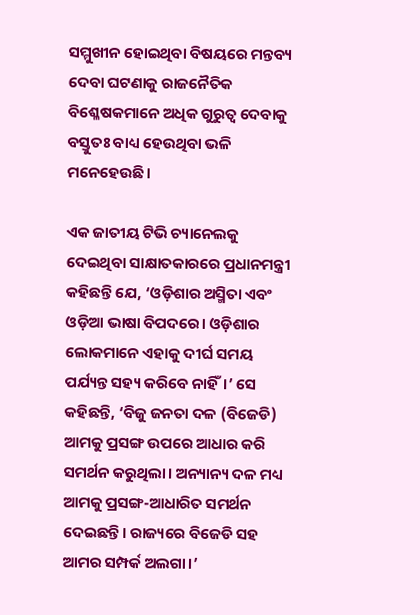ସମ୍ମୁଖୀନ ହୋଇଥିବା ବିଷୟରେ ମନ୍ତବ୍ୟ ଦେବା ଘଟଣାକୁ ରାଜନୈତିକ ବିଶ୍ଳେଷକମାନେ ଅଧିକ ଗୁରୁତ୍ୱ ଦେବାକୁ ବସ୍ତୁତଃ ବାଧ୍ୟ ହେଉଥିବା ଭଳି ମନେହେଉଛି।

ଏକ ଜାତୀୟ ଟିଭି ଚ୍ୟାନେଲକୁ ଦେଇଥିବା ସାକ୍ଷାତକାରରେ ପ୍ରଧାନମନ୍ତ୍ରୀ କହିଛନ୍ତି ଯେ, ‘ଓଡ଼ିଶାର ଅସ୍ମିତା ଏବଂ ଓଡ଼ିଆ ଭାଷା ବିପଦରେ। ଓଡ଼ିଶାର ଲୋକମାନେ ଏହାକୁ ଦୀର୍ଘ ସମୟ ପର୍ଯ୍ୟନ୍ତ ସହ୍ୟ କରିବେ ନାହିଁ।’ ସେ କହିଛନ୍ତି, ‘ବିଜୁ ଜନତା ଦଳ (ବିଜେଡି) ଆମକୁ ପ୍ରସଙ୍ଗ ଉପରେ ଆଧାର କରି ସମର୍ଥନ କରୁଥିଲା। ଅନ୍ୟାନ୍ୟ ଦଳ ମଧ୍ୟ ଆମକୁ ପ୍ରସଙ୍ଗ-ଆଧାରିତ ସମର୍ଥନ ଦେଇଛନ୍ତି। ରାଜ୍ୟରେ ବିଜେଡି ସହ ଆମର ସମ୍ପର୍କ ଅଲଗା।’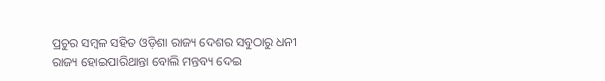ପ୍ରଚୁର ସମ୍ବଳ ସହିତ ଓଡ଼ିଶା ରାଜ୍ୟ ଦେଶର ସବୁଠାରୁ ଧନୀ ରାଜ୍ୟ ହୋଇପାରିଥାନ୍ତା ବୋଲି ମନ୍ତବ୍ୟ ଦେଇ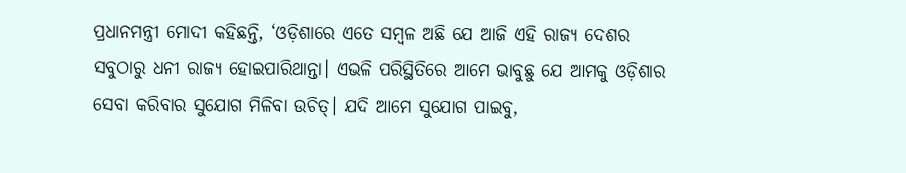ପ୍ରଧାନମନ୍ତ୍ରୀ ମୋଦୀ କହିଛନ୍ତି, ‘ଓଡ଼ିଶାରେ ଏତେ ସମ୍ବଳ ଅଛି ଯେ ଆଜି ଏହି ରାଜ୍ୟ ଦେଶର ସବୁଠାରୁ ଧନୀ ରାଜ୍ୟ ହୋଇପାରିଥାନ୍ତା। ଏଭଳି ପରିସ୍ଥିତିରେ ଆମେ ଭାବୁଛୁ ଯେ ଆମକୁ ଓଡ଼ିଶାର ସେବା କରିବାର ସୁଯୋଗ ମିଳିବା ଉଚିତ୍। ଯଦି ଆମେ ସୁଯୋଗ ପାଇବୁ,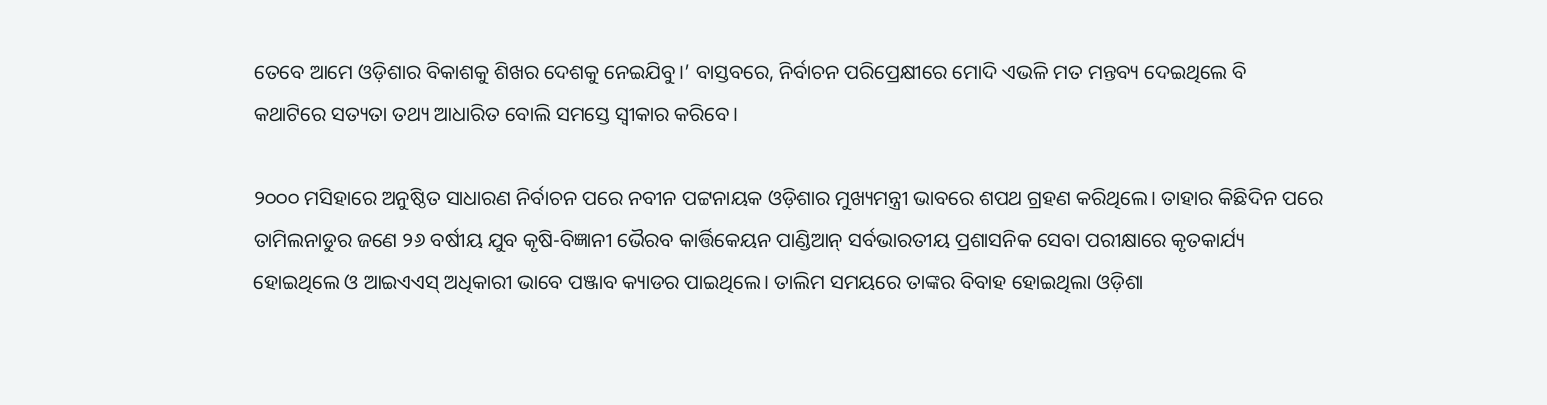ତେବେ ଆମେ ଓଡ଼ିଶାର ବିକାଶକୁ ଶିଖର ଦେଶକୁ ନେଇଯିବୁ।’ ବାସ୍ତବରେ, ନିର୍ବାଚନ ପରିପ୍ରେକ୍ଷୀରେ ମୋଦି ଏଭଳି ମତ ମନ୍ତବ୍ୟ ଦେଇଥିଲେ ବି କଥାଟିରେ ସତ୍ୟତା ତଥ୍ୟ ଆଧାରିତ ବୋଲି ସମସ୍ତେ ସ୍ୱୀକାର କରିବେ।

୨୦୦୦ ମସିହାରେ ଅନୁଷ୍ଠିତ ସାଧାରଣ ନିର୍ବାଚନ ପରେ ନବୀନ ପଟ୍ଟନାୟକ ଓଡ଼ିଶାର ମୁଖ୍ୟମନ୍ତ୍ରୀ ଭାବରେ ଶପଥ ଗ୍ରହଣ କରିଥିଲେ। ତାହାର କିଛିଦିନ ପରେ ତାମିଲନାଡୁର ଜଣେ ୨୬ ବର୍ଷୀୟ ଯୁବ କୃଷି-ବିଜ୍ଞାନୀ ଭୈରବ କାର୍ତ୍ତିକେୟନ ପାଣ୍ଡିଆନ୍ ସର୍ବଭାରତୀୟ ପ୍ରଶାସନିକ ସେବା ପରୀକ୍ଷାରେ କୃତକାର୍ଯ୍ୟ ହୋଇଥିଲେ ଓ ଆଇଏଏସ୍ ଅଧିକାରୀ ଭାବେ ପଞ୍ଜାବ କ୍ୟାଡର ପାଇଥିଲେ। ତାଲିମ ସମୟରେ ତାଙ୍କର ବିବାହ ହୋଇଥିଲା ଓଡ଼ିଶା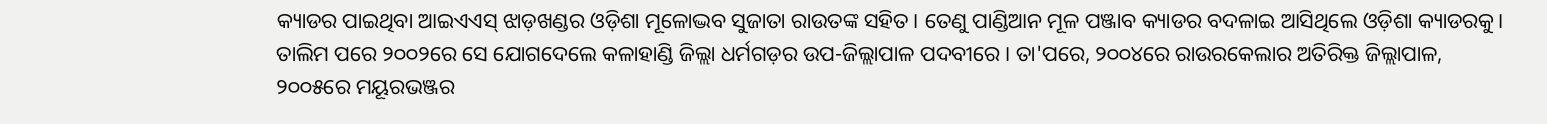କ୍ୟାଡର ପାଇଥିବା ଆଇଏଏସ୍ ଝାଡ଼ଖଣ୍ଡର ଓଡ଼ିଶା ମୂଳୋଦ୍ଭବ ସୁଜାତା ରାଉତଙ୍କ ସହିତ। ତେଣୁ ପାଣ୍ଡିଆନ ମୂଳ ପଞ୍ଜାବ କ୍ୟାଡର ବଦଳାଇ ଆସିଥିଲେ ଓଡ଼ିଶା କ୍ୟାଡରକୁ। ତାଲିମ ପରେ ୨୦୦୨ରେ ସେ ଯୋଗଦେଲେ କଳାହାଣ୍ଡି ଜିଲ୍ଲା ଧର୍ମଗଡ଼ର ଉପ-ଜିଲ୍ଲାପାଳ ପଦବୀରେ। ତା'ପରେ, ୨୦୦୪ରେ ରାଉରକେଲାର ଅତିରିକ୍ତ ଜିଲ୍ଲାପାଳ, ୨୦୦୫ରେ ମୟୂରଭଞ୍ଜର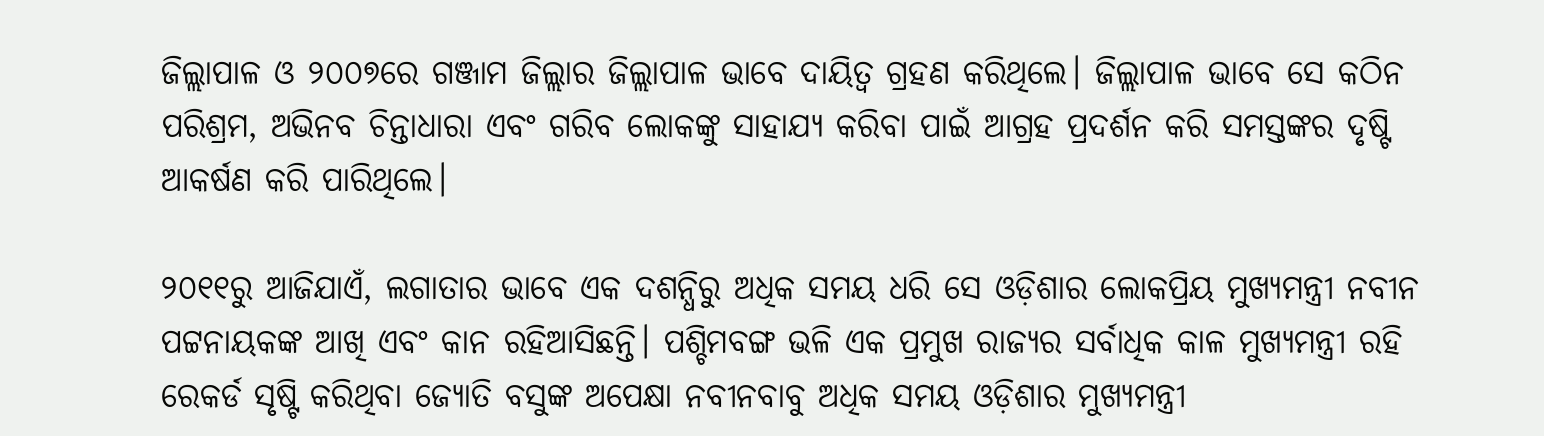ଜିଲ୍ଲାପାଳ ଓ ୨୦୦୭ରେ ଗଞ୍ଜାମ ଜିଲ୍ଲାର ଜିଲ୍ଲାପାଳ ଭାବେ ଦାୟିତ୍ୱ ଗ୍ରହଣ କରିଥିଲେ। ଜିଲ୍ଲାପାଳ ଭାବେ ସେ କଠିନ ପରିଶ୍ରମ, ଅଭିନବ ଚିନ୍ତାଧାରା ଏବଂ ଗରିବ ଲୋକଙ୍କୁ ସାହାଯ୍ୟ କରିବା ପାଇଁ ଆଗ୍ରହ ପ୍ରଦର୍ଶନ କରି ସମସ୍ତଙ୍କର ଦୃଷ୍ଟି ଆକର୍ଷଣ କରି ପାରିଥିଲେ।

୨୦୧୧ରୁ ଆଜିଯାଏଁ, ଲଗାତାର ଭାବେ ଏକ ଦଶନ୍ଧିରୁ ଅଧିକ ସମୟ ଧରି ସେ ଓଡ଼ିଶାର ଲୋକପ୍ରିୟ ମୁଖ୍ୟମନ୍ତ୍ରୀ ନବୀନ ପଟ୍ଟନାୟକଙ୍କ ଆଖି ଏବଂ କାନ ରହିଆସିଛନ୍ତି। ପଶ୍ଚିମବଙ୍ଗ ଭଳି ଏକ ପ୍ରମୁଖ ରାଜ୍ୟର ସର୍ବାଧିକ କାଳ ମୁଖ୍ୟମନ୍ତ୍ରୀ ରହି ରେକର୍ଡ ସୃଷ୍ଟି କରିଥିବା ଜ୍ୟୋତି ବସୁଙ୍କ ଅପେକ୍ଷା ନବୀନବାବୁ ଅଧିକ ସମୟ ଓଡ଼ିଶାର ମୁଖ୍ୟମନ୍ତ୍ରୀ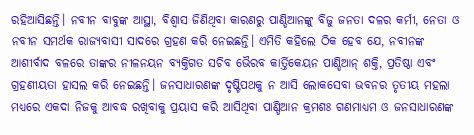ରହିଆସିଛନ୍ତି। ନବୀନ ବାବୁଙ୍କ ଆସ୍ଥା, ବିଶ୍ୱାସ ଜିଣିଥିବା କାରଣରୁ ପାଣ୍ଡିଆନଙ୍କୁ ବିଜୁ ଜନତା ଦଳର କର୍ମୀ, ନେତା ଓ ନବୀନ ସମର୍ଥକ ରାଜ୍ୟବାସୀ ସାଦରେ ଗ୍ରହଣ କରି ନେଇଛନ୍ତି। ଏମିତି କହିଲେ ଠିକ ହେବ ଯେ, ନବୀନଙ୍କ ଆଶୀର୍ବାଦ ବଳରେ ତାଙ୍କର ନୀଳନୟନ ବ୍ୟକ୍ତିଗତ ସଚିବ ଭୈରବ କାର୍ତ୍ତିକେୟନ ପାଣ୍ଡିଆନ୍ ଶକ୍ତି, ପ୍ରତିଷ୍ଠା ଏବଂ ଗ୍ରହଣୀୟତା ହାସଲ କରି ନେଇଛନ୍ତି। ଜନସାଧାରଣଙ୍କ ଦୃଷ୍ଟିପଥକୁ ନ ଆସି ଲୋକସେବା ଭବନର ତୃତୀୟ ମହଲା ମଧ୍ୟରେ ଏକଦା ନିଜକୁ ଆବଦ୍ଧ ରଖିବାକୁ ପ୍ରୟାସ କରି ଆସିଥିବା ପାଣ୍ଡିଆନ କ୍ରମଶଃ ଗଣମାଧ୍ୟମ ଓ ଜନସାଧାରଣଙ୍କ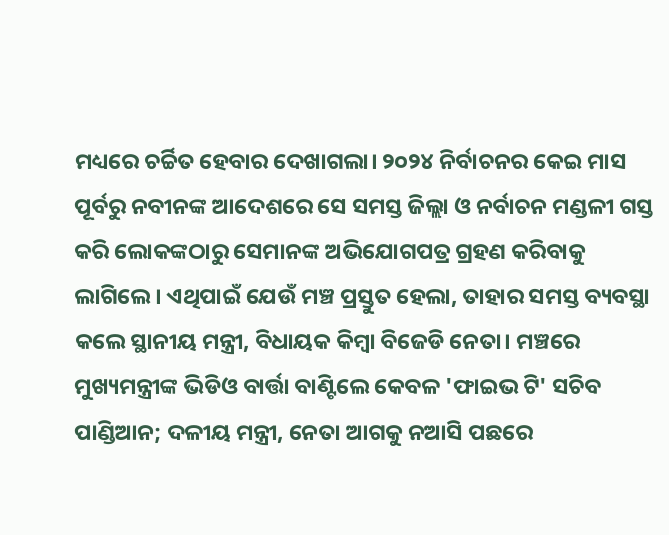ମଧ୍ୟରେ ଚର୍ଚ୍ଚିତ ହେବାର ଦେଖାଗଲା। ୨୦୨୪ ନିର୍ବାଚନର କେଇ ମାସ ପୂର୍ବରୁ ନବୀନଙ୍କ ଆଦେଶରେ ସେ ସମସ୍ତ ଜିଲ୍ଲା ଓ ନର୍ବାଚନ ମଣ୍ଡଳୀ ଗସ୍ତ କରି ଲୋକଙ୍କଠାରୁ ସେମାନଙ୍କ ଅଭିଯୋଗପତ୍ର ଗ୍ରହଣ କରିବାକୁ ଲାଗିଲେ। ଏଥିପାଇଁ ଯେଉଁ ମଞ୍ଚ ପ୍ରସ୍ତୁତ ହେଲା, ତାହାର ସମସ୍ତ ବ୍ୟବସ୍ଥା କଲେ ସ୍ଥାନୀୟ ମନ୍ତ୍ରୀ, ବିଧାୟକ କିମ୍ବା ବିଜେଡି ନେତା। ମଞ୍ଚରେ ମୁଖ୍ୟମନ୍ତ୍ରୀଙ୍କ ଭିଡିଓ ବାର୍ତ୍ତା ବାଣ୍ଟିଲେ କେବଳ 'ଫାଇଭ ଟି' ସଚିବ ପାଣ୍ଡିଆନ; ଦଳୀୟ ମନ୍ତ୍ରୀ, ନେତା ଆଗକୁ ନଆସି ପଛରେ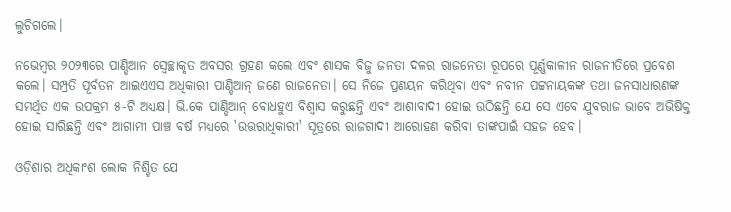ଲୁଚିଗଲେ।

ନଭେମ୍ବର ୨୦୨୩ରେ ପାଣ୍ଡିଆନ ସ୍ୱେଚ୍ଛାକୃତ ଅବସର ଗ୍ରହଣ କଲେ ଏବଂ ଶାସକ ବିଜୁ ଜନତା ଦଳର ରାଜନେତା ରୂପରେ ପୂର୍ଣ୍ଣକାଳୀନ ରାଜନୀତିରେ ପ୍ରବେଶ କଲେ। ସମ୍ପ୍ରତି ପୂର୍ବତନ ଆଇଏଏସ ଅଧିକାରୀ ପାଣ୍ଡିଆନ୍ ଜଣେ ରାଜନେତା। ସେ ନିଜେ ପ୍ରଣୟନ କରିଥିବା ଏବଂ ନବୀନ ପଟ୍ଟନାୟକଙ୍କ ତଥା ଜନସାଧାରଣଙ୍କ ସମର୍ଥିତ ଏକ ଉପକ୍ରମ ୫-ଟି ଅଧ୍ୟକ୍ଷ। ଭି.କେ ପାଣ୍ଡିଆନ୍ ବୋଧହୁଏ ବିଶ୍ୱାସ କରୁଛନ୍ତି ଏବଂ ଆଶାବାଦୀ ହୋଇ ଉଠିଛନ୍ତି ଯେ ସେ ଏବେ ଯୁବରାଜ ଭାବେ ଅଭିଷିକ୍ତ ହୋଇ ସାରିଛନ୍ତି ଏବଂ ଆଗାମୀ ପାଞ୍ଚ ବର୍ଷ ମଧ୍ୟରେ 'ଉତ୍ତରାଧିକାରୀ' ସୂତ୍ରରେ ରାଜଗାଦୀ ଆରୋହଣ କରିବା ତାଙ୍କପାଇଁ ସହଜ ହେବ।

ଓଡ଼ିଶାର ଅଧିକାଂଶ ଲୋକ ନିଶ୍ଚିତ ଯେ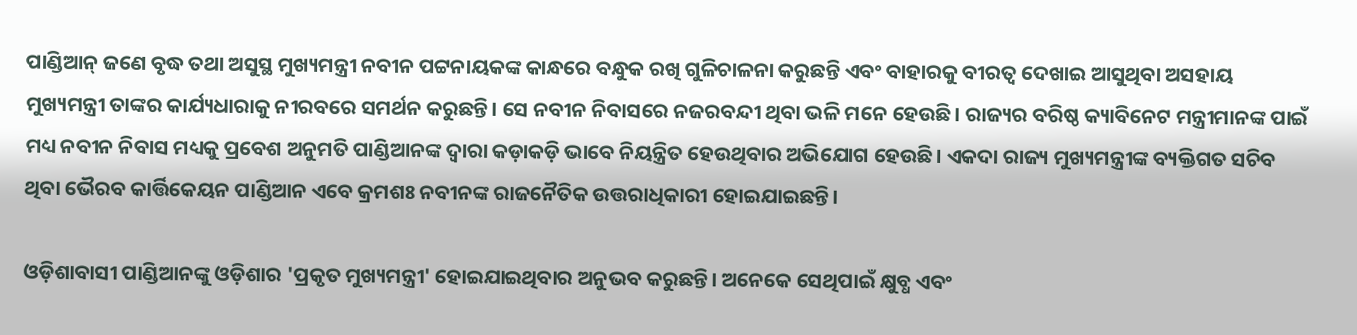ପାଣ୍ଡିଆନ୍ ଜଣେ ବୃଦ୍ଧ ତଥା ଅସୁସ୍ଥ ମୁଖ୍ୟମନ୍ତ୍ରୀ ନବୀନ ପଟ୍ଟନାୟକଙ୍କ କାନ୍ଧରେ ବନ୍ଧୁକ ରଖି ଗୁଳିଚାଳନା କରୁଛନ୍ତି ଏବଂ ବାହାରକୁ ବୀରତ୍ୱ ଦେଖାଇ ଆସୁଥିବା ଅସହାୟ ମୁଖ୍ୟମନ୍ତ୍ରୀ ତାଙ୍କର କାର୍ଯ୍ୟଧାରାକୁ ନୀରବରେ ସମର୍ଥନ କରୁଛନ୍ତି। ସେ ନବୀନ ନିବାସରେ ନଜରବନ୍ଦୀ ଥିବା ଭଳି ମନେ ହେଉଛି। ରାଜ୍ୟର ବରିଷ୍ଠ କ୍ୟାବିନେଟ ମନ୍ତ୍ରୀମାନଙ୍କ ପାଇଁ ମଧ୍ୟ ନବୀନ ନିବାସ ମଧ୍ୟକୁ ପ୍ରବେଶ ଅନୁମତି ପାଣ୍ଡିଆନଙ୍କ ଦ୍ୱାରା କଡ଼ାକଡ଼ି ଭାବେ ନିୟନ୍ତ୍ରିତ ହେଉଥିବାର ଅଭିଯୋଗ ହେଉଛି। ଏକଦା ରାଜ୍ୟ ମୁଖ୍ୟମନ୍ତ୍ରୀଙ୍କ ବ୍ୟକ୍ତିଗତ ସଚିବ ଥିବା ଭୈରବ କାର୍ତ୍ତିକେୟନ ପାଣ୍ଡିଆନ ଏବେ କ୍ରମଶଃ ନବୀନଙ୍କ ରାଜନୈତିକ ଉତ୍ତରାଧିକାରୀ ହୋଇଯାଇଛନ୍ତି।

ଓଡ଼ିଶାବାସୀ ପାଣ୍ଡିଆନଙ୍କୁ ଓଡ଼ିଶାର 'ପ୍ରକୃତ ମୁଖ୍ୟମନ୍ତ୍ରୀ' ହୋଇଯାଇଥିବାର ଅନୁଭବ କରୁଛନ୍ତି। ଅନେକେ ସେଥିପାଇଁ କ୍ଷୁବ୍ଧ ଏବଂ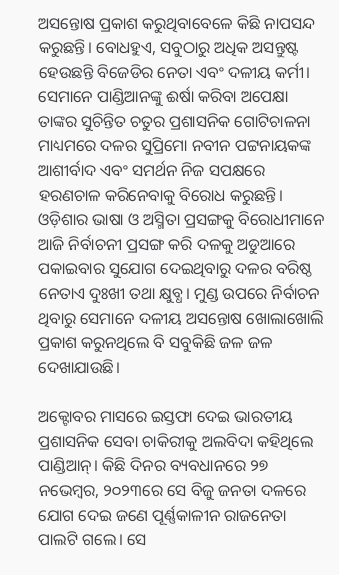ଅସନ୍ତୋଷ ପ୍ରକାଶ କରୁଥିବାବେଳେ କିଛି ନାପସନ୍ଦ କରୁଛନ୍ତି। ବୋଧହୁଏ, ସବୁଠାରୁ ଅଧିକ ଅସନ୍ତୁଷ୍ଟ ହେଉଛନ୍ତି ବିଜେଡିର ନେତା ଏବଂ ଦଳୀୟ କର୍ମୀ। ସେମାନେ ପାଣ୍ଡିଆନଙ୍କୁ ଈର୍ଷା କରିବା ଅପେକ୍ଷା ତାଙ୍କର ସୁଚିନ୍ତିତ ଚତୁର ପ୍ରଶାସନିକ ଗୋଟିଚାଳନା ମାଧ୍ୟମରେ ଦଳର ସୁପ୍ରିମୋ ନବୀନ ପଟ୍ଟନାୟକଙ୍କ ଆଶୀର୍ବାଦ ଏବଂ ସମର୍ଥନ ନିଜ ସପକ୍ଷରେ ହରଣଚାଳ କରିନେବାକୁ ବିରୋଧ କରୁଛନ୍ତି। ଓଡ଼ିଶାର ଭାଷା ଓ ଅସ୍ମିତା ପ୍ରସଙ୍ଗକୁ ବିରୋଧୀମାନେ ଆଜି ନିର୍ବାଚନୀ ପ୍ରସଙ୍ଗ କରି ଦଳକୁ ଅଡୁଆରେ ପକାଇବାର ସୁଯୋଗ ଦେଇଥିବାରୁ ଦଳର ବରିଷ୍ଠ ନେତାଏ ଦୁଃଖୀ ତଥା କ୍ଷୁବ୍ଧ। ମୁଣ୍ଡ ଉପରେ ନିର୍ବାଚନ ଥିବାରୁ ସେମାନେ ଦଳୀୟ ଅସନ୍ତୋଷ ଖୋଲାଖୋଲି ପ୍ରକାଶ କରୁନଥିଲେ ବି ସବୁକିଛି ଜଳ ଜଳ ଦେଖାଯାଉଛି।

ଅକ୍ଟୋବର ମାସରେ ଇସ୍ତଫା ଦେଇ ଭାରତୀୟ ପ୍ରଶାସନିକ ସେବା ଚାକିରୀକୁ ଅଲବିଦା କହିଥିଲେ ପାଣ୍ଡିଆନ୍। କିଛି ଦିନର ବ୍ୟବଧାନରେ ୨୭ ନଭେମ୍ବର, ୨୦୨୩ରେ ସେ ବିଜୁ ଜନତା ଦଳରେ ଯୋଗ ଦେଇ ଜଣେ ପୂର୍ଣ୍ଣକାଳୀନ ରାଜନେତା ପାଲଟି ଗଲେ। ସେ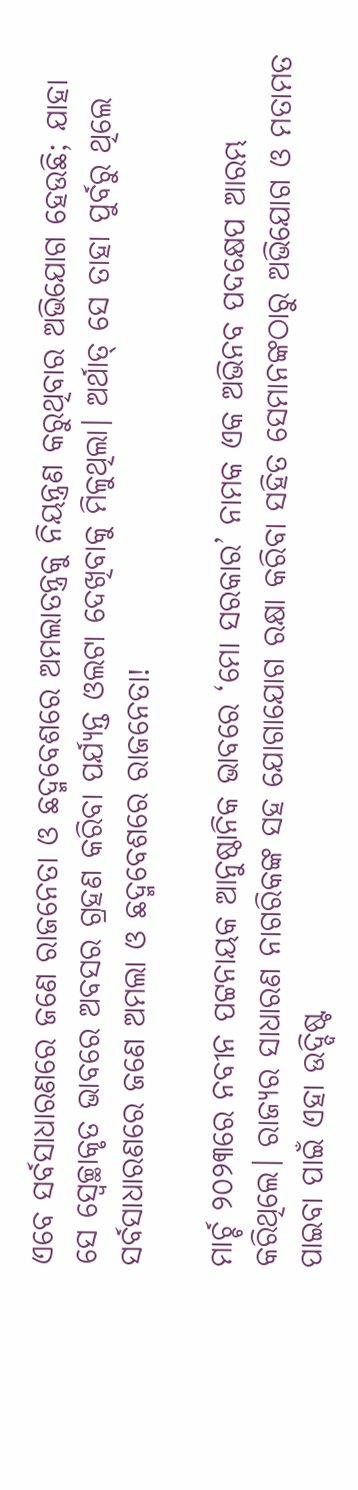ଏବେ ସର୍ବସାଧାରଣରେ ଜଣେ ରାଜନେତା ଓ ଛଦ୍ମବେଶରେ ଅମଲାତନ୍ତ୍ରକୁ ନିୟନ୍ତ୍ରଣ କରୁଥିବାର ଅଭିଯୋଗ ହେଉଛି; ଯାହା ସେ ସ୍ୱେଚ୍ଛାକୃତ ଭାବରେ ଅବସର ଗ୍ରହଣ କରିବା ପର୍ଯ୍ୟନ୍ତ ଓଲଟା ଦେଖିବାକୁ ମିଳୁଥିଲା। ଅର୍ଥାତ୍ ସେ ତାହା ପୁର୍ବରୁ ଥିଲେ ସର୍ବସାଧାରଣରେ ଜଣେ ଅମଲା ଓ ଛଦ୍ମବେଶରେ ରାଜନେତା!

ମାର୍ଚ୍ଚ ୨୦୨୩ରେ ନବୀନ ପଟ୍ଟନାୟକ ଆନୁଷ୍ଠାନିକ ଭାବରେ ‘ମୋ ସରକାର’ ନାମକ ଏକ ଅଭିନବ ପଦକ୍ଷେପ ଆରମ୍ଭ କରିଥିଲେ। ରାଜ୍ୟର ସାଧାରଣ ନାଗରିକଙ୍କ ସହ ଯୋଗାଯୋଗ ରକ୍ଷା କରିବା ସହିତ ସେମାନଙ୍କଠାରୁ ଅଭିଯୋଗ ଓ ମତାମତ ପାଇବା ପାଇଁ ଏହା ଉଦ୍ଦିଷ୍ଟ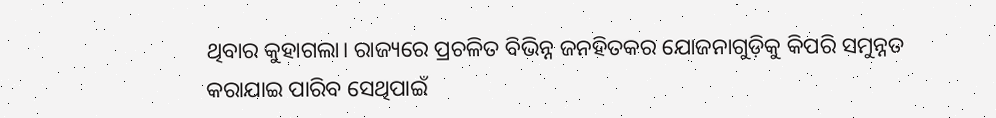ଥିବାର କୁହାଗଲା। ରାଜ୍ୟରେ ପ୍ରଚଳିତ ବିଭିନ୍ନ ଜନହିତକର ଯୋଜନାଗୁଡ଼ିକୁ କିପରି ସମୁନ୍ନତ କରାଯାଇ ପାରିବ ସେଥିପାଇଁ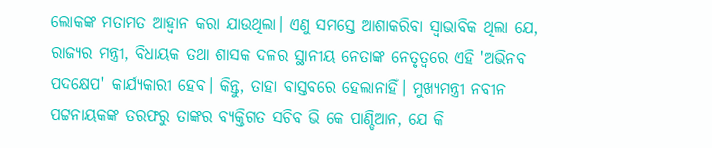ଲୋକଙ୍କ ମତାମତ ଆହ୍ୱାନ କରା ଯାଉଥିଲା। ଏଣୁ ସମସ୍ତେ ଆଶାକରିବା ସ୍ୱାଭାବିକ ଥିଲା ଯେ, ରାଜ୍ୟର ମନ୍ତ୍ରୀ, ବିଧାୟକ ତଥା ଶାସକ ଦଳର ସ୍ଥାନୀୟ ନେତାଙ୍କ ନେତୃତ୍ୱରେ ଏହି 'ଅଭିନବ ପଦକ୍ଷେପ' କାର୍ଯ୍ୟକାରୀ ହେବ। କିନ୍ତୁ, ତାହା ବାସ୍ତବରେ ହେଲାନାହିଁ। ମୁଖ୍ୟମନ୍ତ୍ରୀ ନବୀନ ପଟ୍ଟନାୟକଙ୍କ ତରଫରୁ ତାଙ୍କର ବ୍ୟକ୍ତିଗତ ସଚିବ ଭି କେ ପାଣ୍ଡିଆନ, ଯେ କି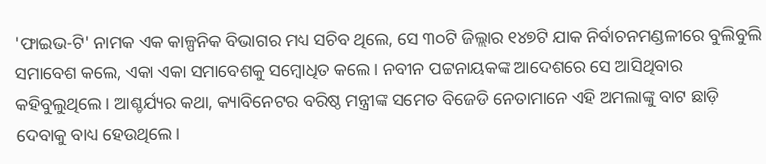'ଫାଇଭ-ଟି' ନାମକ ଏକ କାଳ୍ପନିକ ବିଭାଗର ମଧ୍ୟ ସଚିବ ଥିଲେ, ସେ ୩୦ଟି ଜିଲ୍ଲାର ୧୪୭ଟି ଯାକ ନିର୍ବାଚନମଣ୍ଡଳୀରେ ବୁଲିବୁଲି ସମାବେଶ କଲେ, ଏକା ଏକା ସମାବେଶକୁ ସମ୍ବୋଧିତ କଲେ। ନବୀନ ପଟ୍ଟନାୟକଙ୍କ ଆଦେଶରେ ସେ ଆସିଥିବାର କହିବୁଲୁଥିଲେ। ଆଶ୍ଚର୍ଯ୍ୟର କଥା, କ୍ୟାବିନେଟର ବରିଷ୍ଠ ମନ୍ତ୍ରୀଙ୍କ ସମେତ ବିଜେଡି ନେତାମାନେ ଏହି ଅମଲାଙ୍କୁ ବାଟ ଛାଡ଼ି ଦେବାକୁ ବାଧ୍ୟ ହେଉଥିଲେ।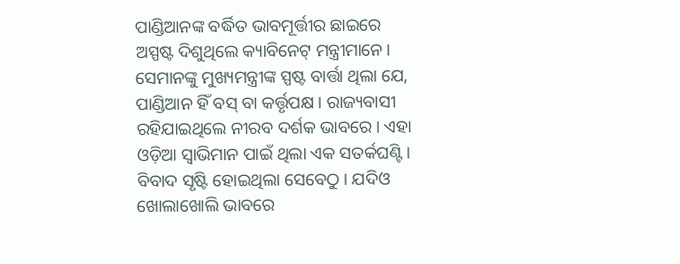ପାଣ୍ଡିଆନଙ୍କ ବର୍ଦ୍ଧିତ ଭାବମୂର୍ତ୍ତୀର ଛାଇରେ ଅସ୍ପଷ୍ଟ ଦିଶୁଥିଲେ କ୍ୟାବିନେଟ୍ ମନ୍ତ୍ରୀମାନେ। ସେମାନଙ୍କୁ ମୁଖ୍ୟମନ୍ତ୍ରୀଙ୍କ ସ୍ପଷ୍ଟ ବାର୍ତ୍ତା ଥିଲା ଯେ, ପାଣ୍ଡିଆନ ହିଁ ବସ୍ ବା କର୍ତ୍ତୃପକ୍ଷ। ରାଜ୍ୟବାସୀ ରହିଯାଇଥିଲେ ନୀରବ ଦର୍ଶକ ଭାବରେ। ଏହା ଓଡ଼ିଆ ସ୍ୱାଭିମାନ ପାଇଁ ଥିଲା ଏକ ସତର୍କଘଣ୍ଟି। ବିବାଦ ସୃଷ୍ଟି ହୋଇଥିଲା ସେବେଠୁ। ଯଦିଓ ଖୋଲାଖୋଲି ଭାବରେ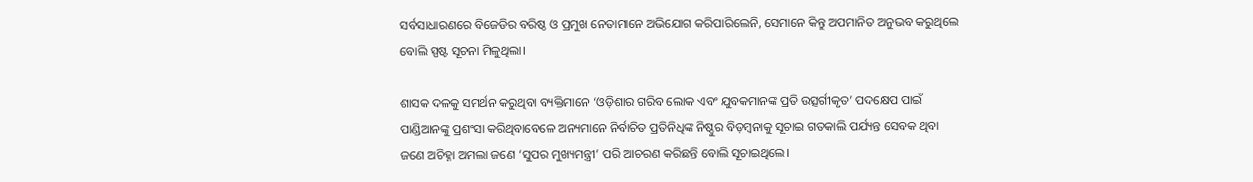ସର୍ବସାଧାରଣରେ ବିଜେଡିର ବରିଷ୍ଠ ଓ ପ୍ରମୁଖ ନେତାମାନେ ଅଭିଯୋଗ କରିପାରିଲେନି, ସେମାନେ କିନ୍ତୁ ଅପମାନିତ ଅନୁଭବ କରୁଥିଲେ ବୋଲି ସ୍ପଷ୍ଟ ସୂଚନା ମିଳୁଥିଲା।

ଶାସକ ଦଳକୁ ସମର୍ଥନ କରୁଥିବା ବ୍ୟକ୍ତିମାନେ ‘ଓଡ଼ିଶାର ଗରିବ ଲୋକ ଏବଂ ଯୁବକମାନଙ୍କ ପ୍ରତି ଉତ୍ସର୍ଗୀକୃତ’ ପଦକ୍ଷେପ ପାଇଁ ପାଣ୍ଡିଆନଙ୍କୁ ପ୍ରଶଂସା କରିଥିବାବେଳେ ଅନ୍ୟମାନେ ନିର୍ବାଚିତ ପ୍ରତିନିଧିଙ୍କ ନିଷ୍ଠୁର ବିଡ଼ମ୍ବନାକୁ ସୂଚାଇ ଗତକାଲି ପର୍ଯ୍ୟନ୍ତ ସେବକ ଥିବା ଜଣେ ଅଚିହ୍ନା ଅମଲା ଜଣେ ‘ସୁପର ମୁଖ୍ୟମନ୍ତ୍ରୀ’ ପରି ଆଚରଣ କରିଛନ୍ତି ବୋଲି ସୂଚାଇଥିଲେ।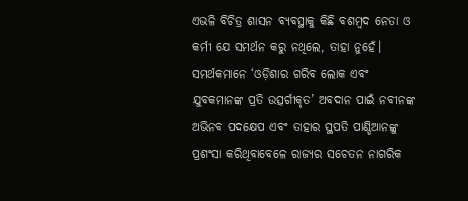ଏଭଳି ବିଚିତ୍ର ଶାସନ ବ୍ୟବସ୍ଥାକୁ କିଛି ବଶମ୍ବଦ ନେତା ଓ କର୍ମୀ ଯେ ସମର୍ଥନ କରୁ ନଥିଲେ, ତାହା ନୁହେଁ। ସମର୍ଥକମାନେ ‘ଓଡ଼ିଶାର ଗରିବ ଲୋକ ଏବଂ ଯୁବକମାନଙ୍କ ପ୍ରତି ଉତ୍ସର୍ଗୀକୃତ’ ଅବଦାନ ପାଇଁ ନବୀନଙ୍କ ଅଭିନବ ପଦକ୍ଷେପ ଏବଂ ତାହାର ସ୍ଥପତି ପାଣ୍ଡିଆନଙ୍କୁ ପ୍ରଶଂସା କରିଥିବାବେଳେ ରାଜ୍ୟର ସଚେତନ ନାଗରିକ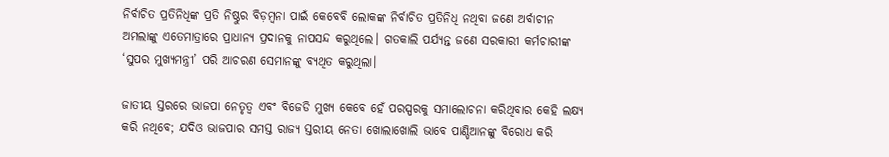ନିର୍ବାଚିତ ପ୍ରତିନିଧିଙ୍କ ପ୍ରତି ନିଷ୍ଠୁର ବିଡ଼ମ୍ବନା ପାଇଁ କେବେବି ଲୋକଙ୍କ ନିର୍ବାଚିତ ପ୍ରତିନିଧି ନଥିବା ଜଣେ ଅର୍ବାଚୀନ ଅମଲାଙ୍କୁ ଏତେମାତ୍ରାରେ ପ୍ରାଧାନ୍ୟ ପ୍ରଦାନକୁ ନାପସନ୍ଦ କରୁଥିଲେ। ଗତକାଲି ପର୍ଯ୍ୟନ୍ତ ଜଣେ ସରକାରୀ କର୍ମଚାରୀଙ୍କ ‘ସୁପର ମୁଖ୍ୟମନ୍ତ୍ରୀ’ ପରି ଆଚରଣ ସେମାନଙ୍କୁ ବ୍ୟଥିତ କରୁଥିଲା।

ଜାତୀୟ ସ୍ତରରେ ଭାଜପା ନେତୃତ୍ୱ ଏବଂ ବିଜେଡି ମୁଖ୍ୟ କେବେ ହେଁ ପରସ୍ପରକୁ ସମାଲୋଚନା କରିଥିବାର କେହି ଲକ୍ଷ୍ୟ କରି ନଥିବେ; ଯଦିଓ ଭାଜପାର ସମସ୍ତ ରାଜ୍ୟ ସ୍ତରୀୟ ନେତା ଖୋଲାଖୋଲି ଭାବେ ପାଣ୍ଡିଆନଙ୍କୁ ବିରୋଧ କରି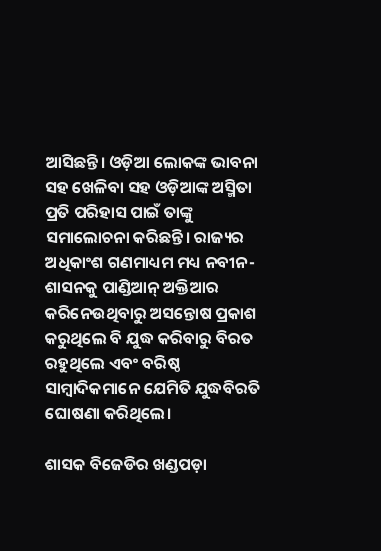ଆସିଛନ୍ତି। ଓଡ଼ିଆ ଲୋକଙ୍କ ଭାବନା ସହ ଖେଳିବା ସହ ଓଡ଼ିଆଙ୍କ ଅସ୍ମିତା ପ୍ରତି ପରିହାସ ପାଇଁ ତାଙ୍କୁ ସମାଲୋଚନା କରିଛନ୍ତି। ରାଜ୍ୟର ଅଧିକାଂଶ ଗଣମାଧ୍ୟମ ମଧ୍ୟ ନବୀନ-ଶାସନକୁ ପାଣ୍ଡିଆନ୍ ଅକ୍ତିଆର କରିନେଉଥିବାରୁ ଅସନ୍ତୋଷ ପ୍ରକାଶ କରୁଥିଲେ ବି ଯୁଦ୍ଧ କରିବାରୁ ବିରତ ରହୁଥିଲେ ଏବଂ ବରିଷ୍ଠ ସାମ୍ବାଦିକମାନେ ଯେମିତି ଯୁଦ୍ଧବିରତି ଘୋଷଣା କରିଥିଲେ।

ଶାସକ ବିଜେଡିର ଖଣ୍ଡପଡ଼ା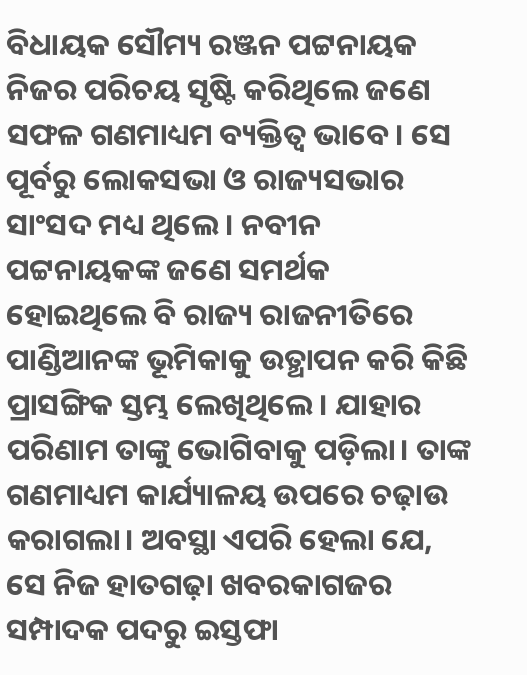ବିଧାୟକ ସୌମ୍ୟ ରଞ୍ଜନ ପଟ୍ଟନାୟକ ନିଜର ପରିଚୟ ସୃଷ୍ଟି କରିଥିଲେ ଜଣେ ସଫଳ ଗଣମାଧ୍ୟମ ବ୍ୟକ୍ତିତ୍ୱ ଭାବେ। ସେ ପୂର୍ବରୁ ଲୋକସଭା ଓ ରାଜ୍ୟସଭାର ସାଂସଦ ମଧ୍ୟ ଥିଲେ। ନବୀନ ପଟ୍ଟନାୟକଙ୍କ ଜଣେ ସମର୍ଥକ ହୋଇଥିଲେ ବି ରାଜ୍ୟ ରାଜନୀତିରେ ପାଣ୍ଡିଆନଙ୍କ ଭୂମିକାକୁ ଉତ୍ଥାପନ କରି କିଛି ପ୍ରାସଙ୍ଗିକ ସ୍ତମ୍ଭ ଲେଖିଥିଲେ। ଯାହାର ପରିଣାମ ତାଙ୍କୁ ଭୋଗିବାକୁ ପଡ଼ିଲା। ତାଙ୍କ ଗଣମାଧ୍ୟମ କାର୍ଯ୍ୟାଳୟ ଉପରେ ଚଢ଼ାଉ କରାଗଲା। ଅବସ୍ଥା ଏପରି ହେଲା ଯେ, ସେ ନିଜ ହାତଗଢ଼ା ଖବରକାଗଜର ସମ୍ପାଦକ ପଦରୁ ଇସ୍ତଫା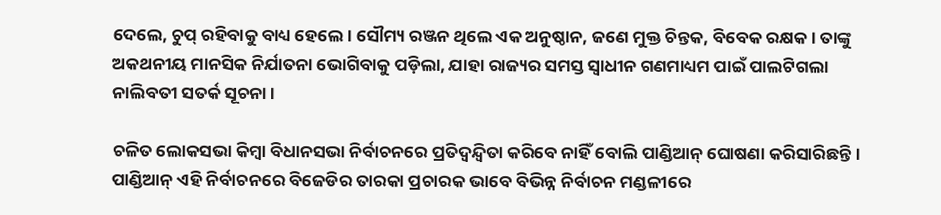ଦେଲେ, ଚୁପ୍ ରହିବାକୁ ବାଧ୍ୟ ହେଲେ। ସୌମ୍ୟ ରଞ୍ଜନ ଥିଲେ ଏକ ଅନୁଷ୍ଠାନ, ଜଣେ ମୁକ୍ତ ଚିନ୍ତକ, ବିବେକ ରକ୍ଷକ। ତାଙ୍କୁ ଅକଥନୀୟ ମାନସିକ ନିର୍ଯାତନା ଭୋଗିବାକୁ ପଡ଼ିଲା, ଯାହା ରାଜ୍ୟର ସମସ୍ତ ସ୍ୱାଧୀନ ଗଣମାଧ୍ୟମ ପାଇଁ ପାଲଟିଗଲା ନାଲିବତୀ ସତର୍କ ସୂଚନା।

ଚଳିତ ଲୋକସଭା କିମ୍ବା ବିଧାନସଭା ନିର୍ବାଚନରେ ପ୍ରତିଦ୍ୱନ୍ଦ୍ୱିତା କରିବେ ନାହିଁ ବୋଲି ପାଣ୍ଡିଆନ୍ ଘୋଷଣା କରିସାରିଛନ୍ତି। ପାଣ୍ଡିଆନ୍ ଏହି ନିର୍ବାଚନରେ ବିଜେଡିର ତାରକା ପ୍ରଚାରକ ଭାବେ ବିଭିନ୍ନ ନିର୍ବାଚନ ମଣ୍ଡଳୀରେ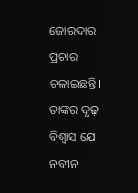ଜୋରଦାର ପ୍ରଚାର ଚଳାଇଛନ୍ତି। ତାଙ୍କର ଦୃଢ଼ ବିଶ୍ୱାସ ଯେ ନବୀନ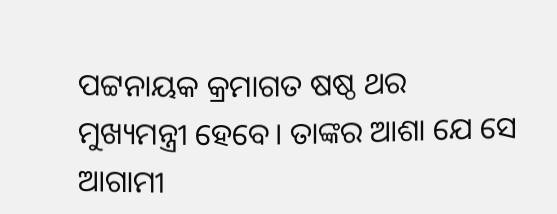ପଟ୍ଟନାୟକ କ୍ରମାଗତ ଷଷ୍ଠ ଥର ମୁଖ୍ୟମନ୍ତ୍ରୀ ହେବେ। ତାଙ୍କର ଆଶା ଯେ ସେ ଆଗାମୀ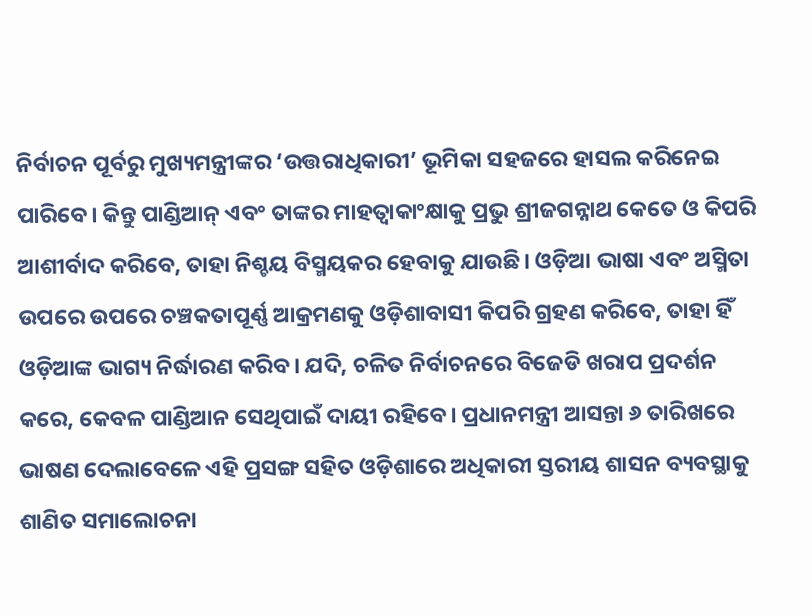ନିର୍ବାଚନ ପୂର୍ବରୁ ମୁଖ୍ୟମନ୍ତ୍ରୀଙ୍କର ‘ଉତ୍ତରାଧିକାରୀ’ ଭୂମିକା ସହଜରେ ହାସଲ କରିନେଇ ପାରିବେ। କିନ୍ତୁ ପାଣ୍ଡିଆନ୍ ଏବଂ ତାଙ୍କର ମାହତ୍ୱାକାଂକ୍ଷାକୁ ପ୍ରଭୁ ଶ୍ରୀଜଗନ୍ନାଥ କେତେ ଓ କିପରି ଆଶୀର୍ବାଦ କରିବେ, ତାହା ନିଶ୍ଚୟ ବିସ୍ମୟକର ହେବାକୁ ଯାଉଛି। ଓଡ଼ିଆ ଭାଷା ଏବଂ ଅସ୍ମିତା ଉପରେ ଉପରେ ଚଞ୍ଚକତାପୂର୍ଣ୍ଣ ଆକ୍ରମଣକୁ ଓଡ଼ିଶାବାସୀ କିପରି ଗ୍ରହଣ କରିବେ, ତାହା ହିଁ ଓଡ଼ିଆଙ୍କ ଭାଗ୍ୟ ନିର୍ଦ୍ଧାରଣ କରିବ। ଯଦି, ଚଳିତ ନିର୍ବାଚନରେ ବିଜେଡି ଖରାପ ପ୍ରଦର୍ଶନ କରେ, କେବଳ ପାଣ୍ଡିଆନ ସେଥିପାଇଁ ଦାୟୀ ରହିବେ। ପ୍ରଧାନମନ୍ତ୍ରୀ ଆସନ୍ତା ୬ ତାରିଖରେ ଭାଷଣ ଦେଲାବେଳେ ଏହି ପ୍ରସଙ୍ଗ ସହିତ ଓଡ଼ିଶାରେ ଅଧିକାରୀ ସ୍ତରୀୟ ଶାସନ ବ୍ୟବସ୍ଥାକୁ ଶାଣିତ ସମାଲୋଚନା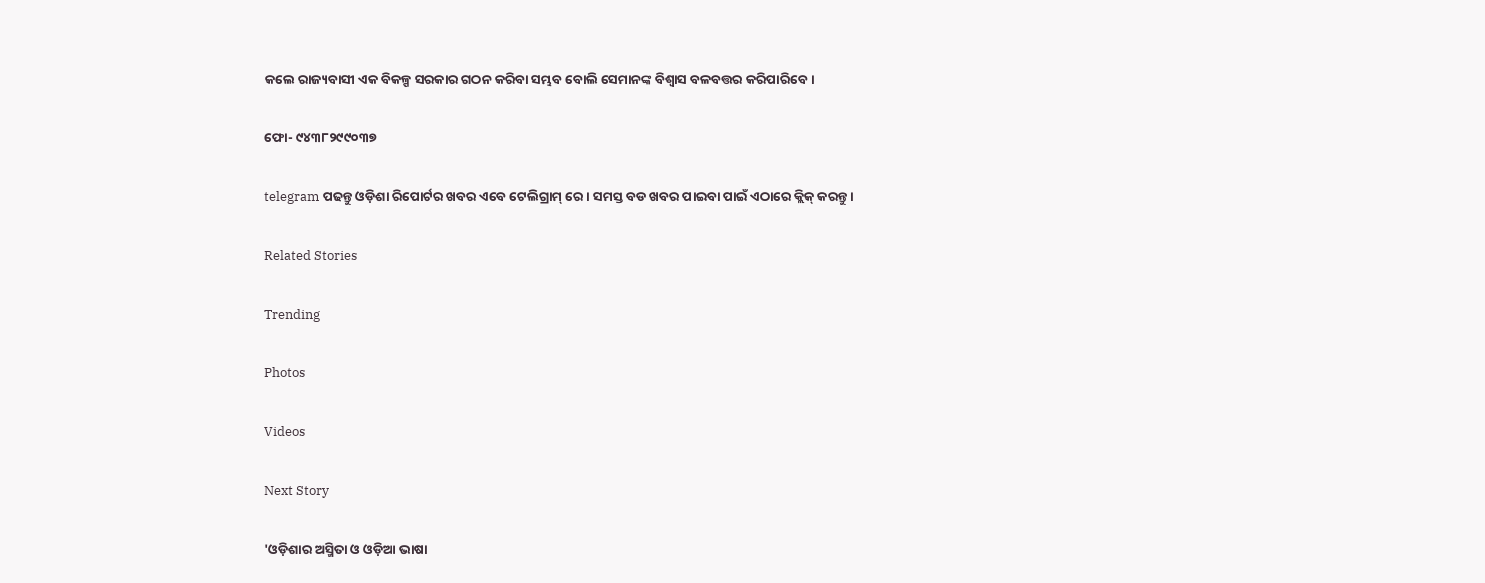କଲେ ରାଜ୍ୟବାସୀ ଏକ ବିକଳ୍ପ ସରକାର ଗଠନ କରିବା ସମ୍ଭବ ବୋଲି ସେମାନଙ୍କ ବିଶ୍ୱାସ ବଳବତ୍ତର କରିପାରିବେ।

ଫୋ- ୯୪୩୮୨୯୯୦୩୭

telegram ପଢନ୍ତୁ ଓଡ଼ିଶା ରିପୋର୍ଟର ଖବର ଏବେ ଟେଲିଗ୍ରାମ୍ ରେ। ସମସ୍ତ ବଡ ଖବର ପାଇବା ପାଇଁ ଏଠାରେ କ୍ଲିକ୍ କରନ୍ତୁ।

Related Stories

Trending

Photos

Videos

Next Story

'ଓଡ଼ିଶାର ଅସ୍ମିତା ଓ ଓଡ଼ିଆ ଭାଷା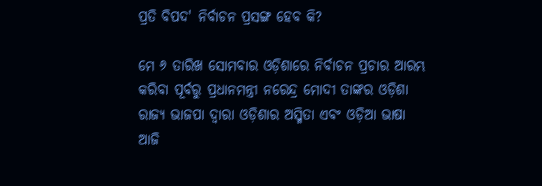ପ୍ରତି ବିପଦ' ନିର୍ବାଚନ ପ୍ରସଙ୍ଗ ହେବ କି?

ମେ ୬ ତାରିଖ ସୋମବାର ଓଡ଼ିଶାରେ ନିର୍ବାଚନ ପ୍ରଚାର ଆରମ୍ଭ କରିବା ପୂର୍ବରୁ ପ୍ରଧାନମନ୍ତ୍ରୀ ନରେନ୍ଦ୍ର ମୋଦୀ ତାଙ୍କର ଓଡ଼ିଶା ରାଜ୍ୟ ଭାଜପା ଦ୍ୱାରା ଓଡ଼ିଶାର ଅସ୍ମିତା ଏବଂ ଓଡ଼ିଆ ଭାଷା ଆଜି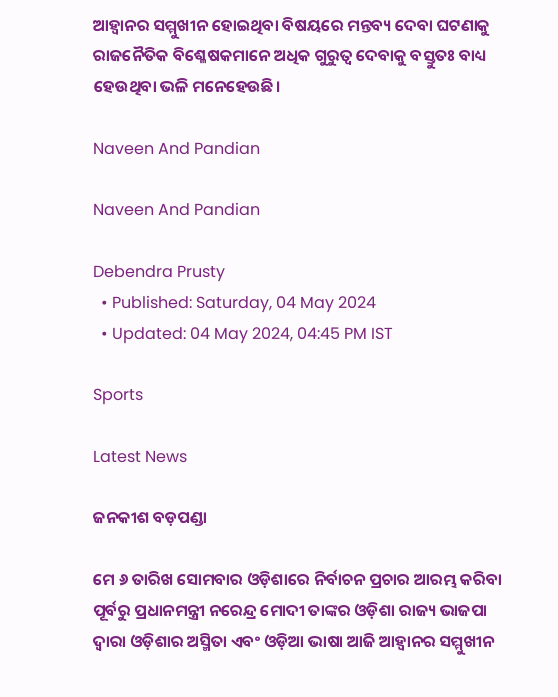ଆହ୍ୱାନର ସମ୍ମୁଖୀନ ହୋଇଥିବା ବିଷୟରେ ମନ୍ତବ୍ୟ ଦେବା ଘଟଣାକୁ ରାଜନୈତିକ ବିଶ୍ଳେଷକମାନେ ଅଧିକ ଗୁରୁତ୍ୱ ଦେବାକୁ ବସ୍ତୁତଃ ବାଧ୍ୟ ହେଉଥିବା ଭଳି ମନେହେଉଛି।

Naveen And Pandian

Naveen And Pandian

Debendra Prusty
  • Published: Saturday, 04 May 2024
  • Updated: 04 May 2024, 04:45 PM IST

Sports

Latest News

ଜନକୀଶ ବଡ଼ପଣ୍ଡା

ମେ ୬ ତାରିଖ ସୋମବାର ଓଡ଼ିଶାରେ ନିର୍ବାଚନ ପ୍ରଚାର ଆରମ୍ଭ କରିବା ପୂର୍ବରୁ ପ୍ରଧାନମନ୍ତ୍ରୀ ନରେନ୍ଦ୍ର ମୋଦୀ ତାଙ୍କର ଓଡ଼ିଶା ରାଜ୍ୟ ଭାଜପା ଦ୍ୱାରା ଓଡ଼ିଶାର ଅସ୍ମିତା ଏବଂ ଓଡ଼ିଆ ଭାଷା ଆଜି ଆହ୍ୱାନର ସମ୍ମୁଖୀନ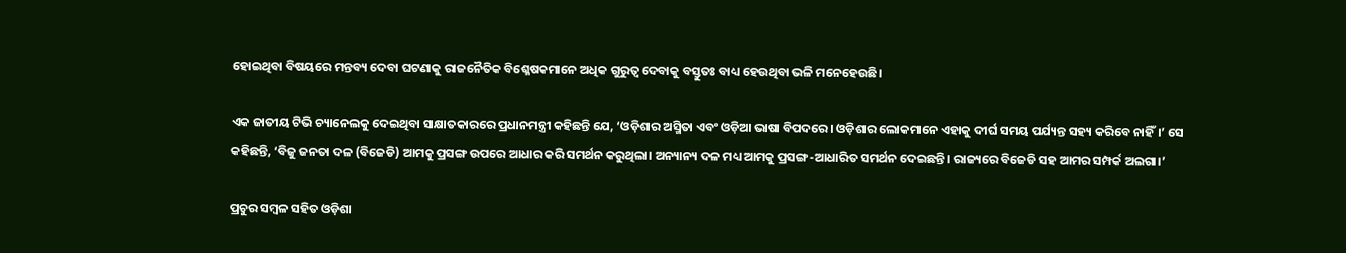ହୋଇଥିବା ବିଷୟରେ ମନ୍ତବ୍ୟ ଦେବା ଘଟଣାକୁ ରାଜନୈତିକ ବିଶ୍ଳେଷକମାନେ ଅଧିକ ଗୁରୁତ୍ୱ ଦେବାକୁ ବସ୍ତୁତଃ ବାଧ୍ୟ ହେଉଥିବା ଭଳି ମନେହେଉଛି।

ଏକ ଜାତୀୟ ଟିଭି ଚ୍ୟାନେଲକୁ ଦେଇଥିବା ସାକ୍ଷାତକାରରେ ପ୍ରଧାନମନ୍ତ୍ରୀ କହିଛନ୍ତି ଯେ, ‘ଓଡ଼ିଶାର ଅସ୍ମିତା ଏବଂ ଓଡ଼ିଆ ଭାଷା ବିପଦରେ। ଓଡ଼ିଶାର ଲୋକମାନେ ଏହାକୁ ଦୀର୍ଘ ସମୟ ପର୍ଯ୍ୟନ୍ତ ସହ୍ୟ କରିବେ ନାହିଁ।’ ସେ କହିଛନ୍ତି, ‘ବିଜୁ ଜନତା ଦଳ (ବିଜେଡି) ଆମକୁ ପ୍ରସଙ୍ଗ ଉପରେ ଆଧାର କରି ସମର୍ଥନ କରୁଥିଲା। ଅନ୍ୟାନ୍ୟ ଦଳ ମଧ୍ୟ ଆମକୁ ପ୍ରସଙ୍ଗ-ଆଧାରିତ ସମର୍ଥନ ଦେଇଛନ୍ତି। ରାଜ୍ୟରେ ବିଜେଡି ସହ ଆମର ସମ୍ପର୍କ ଅଲଗା।’

ପ୍ରଚୁର ସମ୍ବଳ ସହିତ ଓଡ଼ିଶା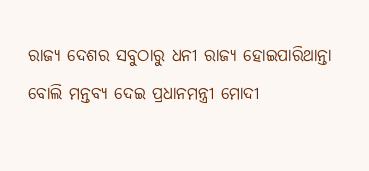ରାଜ୍ୟ ଦେଶର ସବୁଠାରୁ ଧନୀ ରାଜ୍ୟ ହୋଇପାରିଥାନ୍ତା ବୋଲି ମନ୍ତବ୍ୟ ଦେଇ ପ୍ରଧାନମନ୍ତ୍ରୀ ମୋଦୀ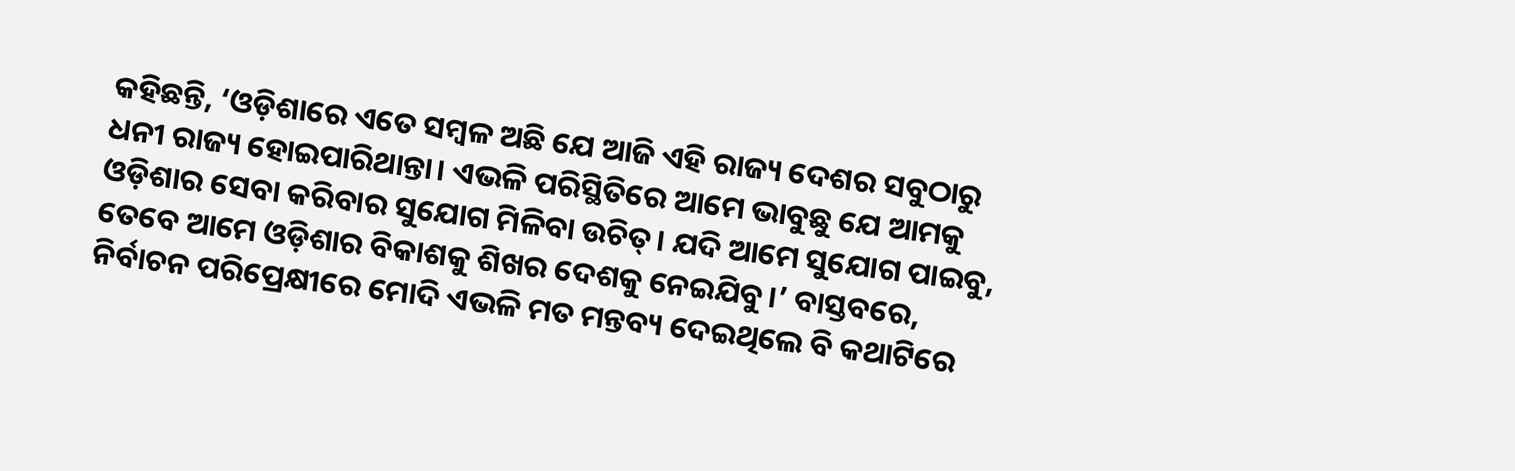କହିଛନ୍ତି, ‘ଓଡ଼ିଶାରେ ଏତେ ସମ୍ବଳ ଅଛି ଯେ ଆଜି ଏହି ରାଜ୍ୟ ଦେଶର ସବୁଠାରୁ ଧନୀ ରାଜ୍ୟ ହୋଇପାରିଥାନ୍ତା। ଏଭଳି ପରିସ୍ଥିତିରେ ଆମେ ଭାବୁଛୁ ଯେ ଆମକୁ ଓଡ଼ିଶାର ସେବା କରିବାର ସୁଯୋଗ ମିଳିବା ଉଚିତ୍। ଯଦି ଆମେ ସୁଯୋଗ ପାଇବୁ, ତେବେ ଆମେ ଓଡ଼ିଶାର ବିକାଶକୁ ଶିଖର ଦେଶକୁ ନେଇଯିବୁ।’ ବାସ୍ତବରେ, ନିର୍ବାଚନ ପରିପ୍ରେକ୍ଷୀରେ ମୋଦି ଏଭଳି ମତ ମନ୍ତବ୍ୟ ଦେଇଥିଲେ ବି କଥାଟିରେ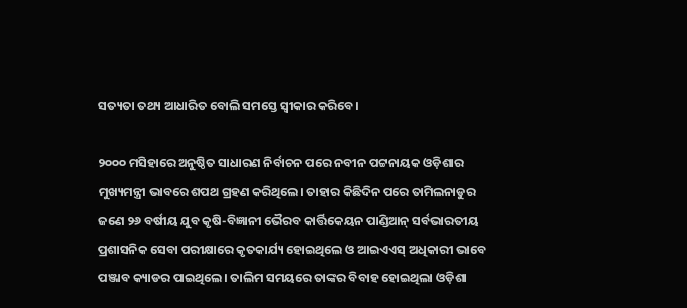ସତ୍ୟତା ତଥ୍ୟ ଆଧାରିତ ବୋଲି ସମସ୍ତେ ସ୍ୱୀକାର କରିବେ।

୨୦୦୦ ମସିହାରେ ଅନୁଷ୍ଠିତ ସାଧାରଣ ନିର୍ବାଚନ ପରେ ନବୀନ ପଟ୍ଟନାୟକ ଓଡ଼ିଶାର ମୁଖ୍ୟମନ୍ତ୍ରୀ ଭାବରେ ଶପଥ ଗ୍ରହଣ କରିଥିଲେ। ତାହାର କିଛିଦିନ ପରେ ତାମିଲନାଡୁର ଜଣେ ୨୬ ବର୍ଷୀୟ ଯୁବ କୃଷି-ବିଜ୍ଞାନୀ ଭୈରବ କାର୍ତ୍ତିକେୟନ ପାଣ୍ଡିଆନ୍ ସର୍ବଭାରତୀୟ ପ୍ରଶାସନିକ ସେବା ପରୀକ୍ଷାରେ କୃତକାର୍ଯ୍ୟ ହୋଇଥିଲେ ଓ ଆଇଏଏସ୍ ଅଧିକାରୀ ଭାବେ ପଞ୍ଜାବ କ୍ୟାଡର ପାଇଥିଲେ। ତାଲିମ ସମୟରେ ତାଙ୍କର ବିବାହ ହୋଇଥିଲା ଓଡ଼ିଶା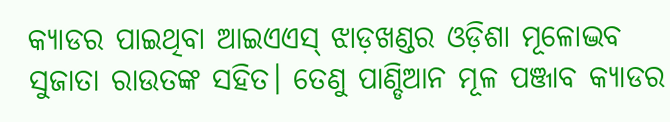କ୍ୟାଡର ପାଇଥିବା ଆଇଏଏସ୍ ଝାଡ଼ଖଣ୍ଡର ଓଡ଼ିଶା ମୂଳୋଦ୍ଭବ ସୁଜାତା ରାଉତଙ୍କ ସହିତ। ତେଣୁ ପାଣ୍ଡିଆନ ମୂଳ ପଞ୍ଜାବ କ୍ୟାଡର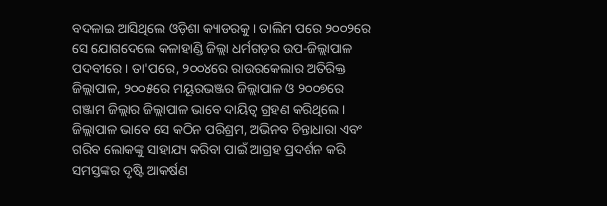ବଦଳାଇ ଆସିଥିଲେ ଓଡ଼ିଶା କ୍ୟାଡରକୁ। ତାଲିମ ପରେ ୨୦୦୨ରେ ସେ ଯୋଗଦେଲେ କଳାହାଣ୍ଡି ଜିଲ୍ଲା ଧର୍ମଗଡ଼ର ଉପ-ଜିଲ୍ଲାପାଳ ପଦବୀରେ। ତା'ପରେ, ୨୦୦୪ରେ ରାଉରକେଲାର ଅତିରିକ୍ତ ଜିଲ୍ଲାପାଳ, ୨୦୦୫ରେ ମୟୂରଭଞ୍ଜର ଜିଲ୍ଲାପାଳ ଓ ୨୦୦୭ରେ ଗଞ୍ଜାମ ଜିଲ୍ଲାର ଜିଲ୍ଲାପାଳ ଭାବେ ଦାୟିତ୍ୱ ଗ୍ରହଣ କରିଥିଲେ। ଜିଲ୍ଲାପାଳ ଭାବେ ସେ କଠିନ ପରିଶ୍ରମ, ଅଭିନବ ଚିନ୍ତାଧାରା ଏବଂ ଗରିବ ଲୋକଙ୍କୁ ସାହାଯ୍ୟ କରିବା ପାଇଁ ଆଗ୍ରହ ପ୍ରଦର୍ଶନ କରି ସମସ୍ତଙ୍କର ଦୃଷ୍ଟି ଆକର୍ଷଣ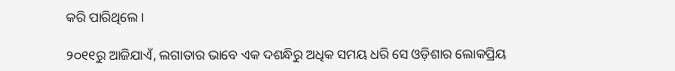କରି ପାରିଥିଲେ।

୨୦୧୧ରୁ ଆଜିଯାଏଁ, ଲଗାତାର ଭାବେ ଏକ ଦଶନ୍ଧିରୁ ଅଧିକ ସମୟ ଧରି ସେ ଓଡ଼ିଶାର ଲୋକପ୍ରିୟ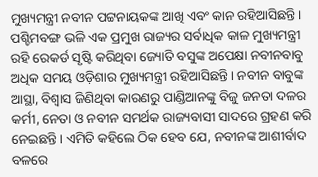ମୁଖ୍ୟମନ୍ତ୍ରୀ ନବୀନ ପଟ୍ଟନାୟକଙ୍କ ଆଖି ଏବଂ କାନ ରହିଆସିଛନ୍ତି। ପଶ୍ଚିମବଙ୍ଗ ଭଳି ଏକ ପ୍ରମୁଖ ରାଜ୍ୟର ସର୍ବାଧିକ କାଳ ମୁଖ୍ୟମନ୍ତ୍ରୀ ରହି ରେକର୍ଡ ସୃଷ୍ଟି କରିଥିବା ଜ୍ୟୋତି ବସୁଙ୍କ ଅପେକ୍ଷା ନବୀନବାବୁ ଅଧିକ ସମୟ ଓଡ଼ିଶାର ମୁଖ୍ୟମନ୍ତ୍ରୀ ରହିଆସିଛନ୍ତି। ନବୀନ ବାବୁଙ୍କ ଆସ୍ଥା, ବିଶ୍ୱାସ ଜିଣିଥିବା କାରଣରୁ ପାଣ୍ଡିଆନଙ୍କୁ ବିଜୁ ଜନତା ଦଳର କର୍ମୀ, ନେତା ଓ ନବୀନ ସମର୍ଥକ ରାଜ୍ୟବାସୀ ସାଦରେ ଗ୍ରହଣ କରି ନେଇଛନ୍ତି। ଏମିତି କହିଲେ ଠିକ ହେବ ଯେ, ନବୀନଙ୍କ ଆଶୀର୍ବାଦ ବଳରେ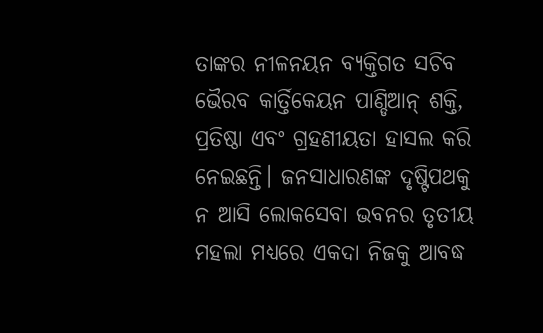ତାଙ୍କର ନୀଳନୟନ ବ୍ୟକ୍ତିଗତ ସଚିବ ଭୈରବ କାର୍ତ୍ତିକେୟନ ପାଣ୍ଡିଆନ୍ ଶକ୍ତି, ପ୍ରତିଷ୍ଠା ଏବଂ ଗ୍ରହଣୀୟତା ହାସଲ କରି ନେଇଛନ୍ତି। ଜନସାଧାରଣଙ୍କ ଦୃଷ୍ଟିପଥକୁ ନ ଆସି ଲୋକସେବା ଭବନର ତୃତୀୟ ମହଲା ମଧ୍ୟରେ ଏକଦା ନିଜକୁ ଆବଦ୍ଧ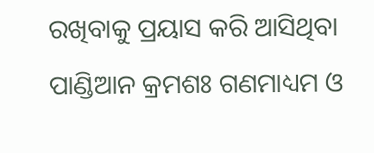ରଖିବାକୁ ପ୍ରୟାସ କରି ଆସିଥିବା ପାଣ୍ଡିଆନ କ୍ରମଶଃ ଗଣମାଧ୍ୟମ ଓ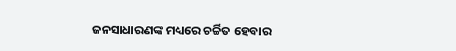ଜନସାଧାରଣଙ୍କ ମଧ୍ୟରେ ଚର୍ଚ୍ଚିତ ହେବାର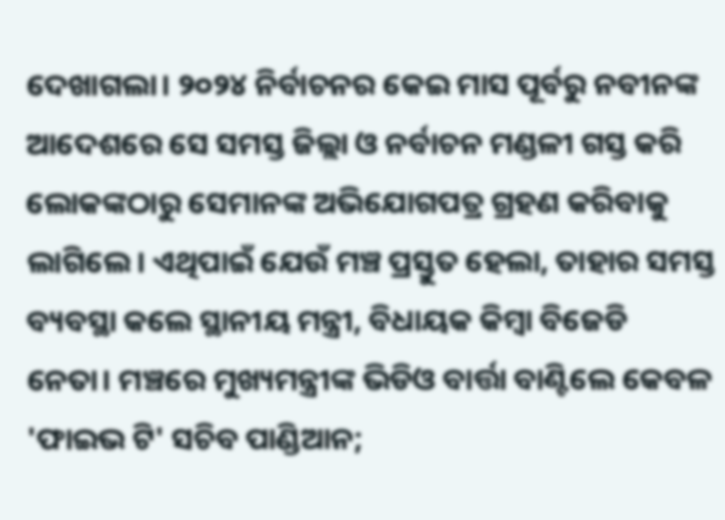ଦେଖାଗଲା। ୨୦୨୪ ନିର୍ବାଚନର କେଇ ମାସ ପୂର୍ବରୁ ନବୀନଙ୍କ ଆଦେଶରେ ସେ ସମସ୍ତ ଜିଲ୍ଲା ଓ ନର୍ବାଚନ ମଣ୍ଡଳୀ ଗସ୍ତ କରି ଲୋକଙ୍କଠାରୁ ସେମାନଙ୍କ ଅଭିଯୋଗପତ୍ର ଗ୍ରହଣ କରିବାକୁ ଲାଗିଲେ। ଏଥିପାଇଁ ଯେଉଁ ମଞ୍ଚ ପ୍ରସ୍ତୁତ ହେଲା, ତାହାର ସମସ୍ତ ବ୍ୟବସ୍ଥା କଲେ ସ୍ଥାନୀୟ ମନ୍ତ୍ରୀ, ବିଧାୟକ କିମ୍ବା ବିଜେଡି ନେତା। ମଞ୍ଚରେ ମୁଖ୍ୟମନ୍ତ୍ରୀଙ୍କ ଭିଡିଓ ବାର୍ତ୍ତା ବାଣ୍ଟିଲେ କେବଳ 'ଫାଇଭ ଟି' ସଚିବ ପାଣ୍ଡିଆନ;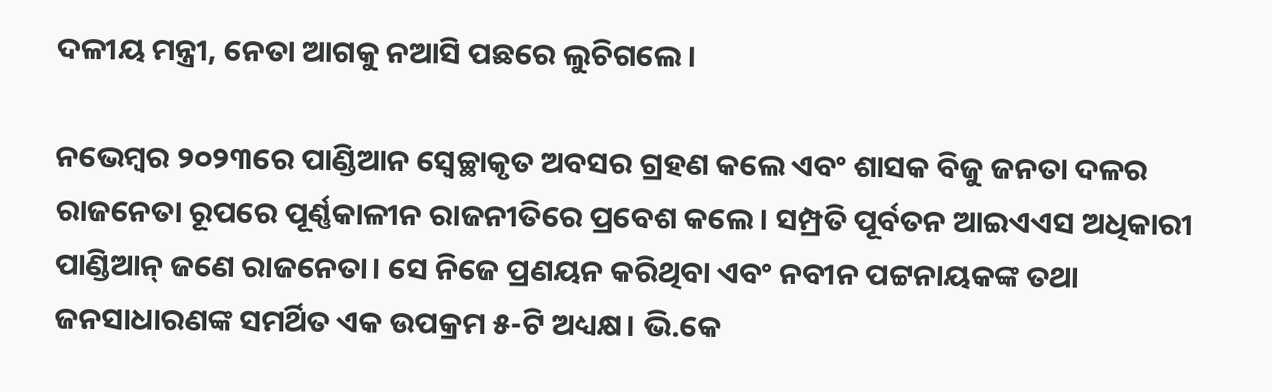ଦଳୀୟ ମନ୍ତ୍ରୀ, ନେତା ଆଗକୁ ନଆସି ପଛରେ ଲୁଚିଗଲେ।

ନଭେମ୍ବର ୨୦୨୩ରେ ପାଣ୍ଡିଆନ ସ୍ୱେଚ୍ଛାକୃତ ଅବସର ଗ୍ରହଣ କଲେ ଏବଂ ଶାସକ ବିଜୁ ଜନତା ଦଳର ରାଜନେତା ରୂପରେ ପୂର୍ଣ୍ଣକାଳୀନ ରାଜନୀତିରେ ପ୍ରବେଶ କଲେ। ସମ୍ପ୍ରତି ପୂର୍ବତନ ଆଇଏଏସ ଅଧିକାରୀ ପାଣ୍ଡିଆନ୍ ଜଣେ ରାଜନେତା। ସେ ନିଜେ ପ୍ରଣୟନ କରିଥିବା ଏବଂ ନବୀନ ପଟ୍ଟନାୟକଙ୍କ ତଥା ଜନସାଧାରଣଙ୍କ ସମର୍ଥିତ ଏକ ଉପକ୍ରମ ୫-ଟି ଅଧ୍ୟକ୍ଷ। ଭି.କେ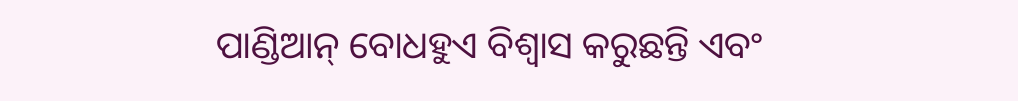ପାଣ୍ଡିଆନ୍ ବୋଧହୁଏ ବିଶ୍ୱାସ କରୁଛନ୍ତି ଏବଂ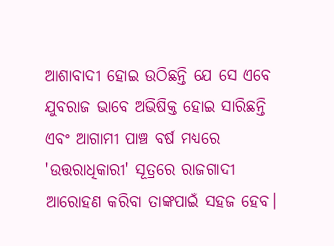ଆଶାବାଦୀ ହୋଇ ଉଠିଛନ୍ତି ଯେ ସେ ଏବେ ଯୁବରାଜ ଭାବେ ଅଭିଷିକ୍ତ ହୋଇ ସାରିଛନ୍ତି ଏବଂ ଆଗାମୀ ପାଞ୍ଚ ବର୍ଷ ମଧ୍ୟରେ 'ଉତ୍ତରାଧିକାରୀ' ସୂତ୍ରରେ ରାଜଗାଦୀ ଆରୋହଣ କରିବା ତାଙ୍କପାଇଁ ସହଜ ହେବ।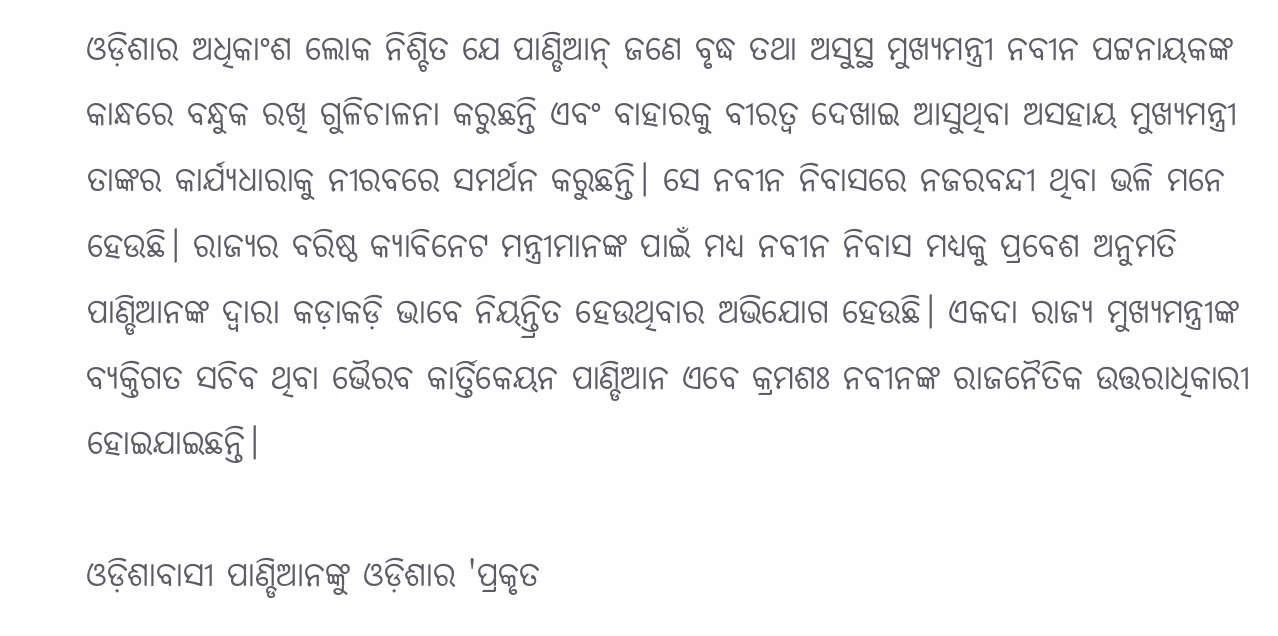ଓଡ଼ିଶାର ଅଧିକାଂଶ ଲୋକ ନିଶ୍ଚିତ ଯେ ପାଣ୍ଡିଆନ୍ ଜଣେ ବୃଦ୍ଧ ତଥା ଅସୁସ୍ଥ ମୁଖ୍ୟମନ୍ତ୍ରୀ ନବୀନ ପଟ୍ଟନାୟକଙ୍କ କାନ୍ଧରେ ବନ୍ଧୁକ ରଖି ଗୁଳିଚାଳନା କରୁଛନ୍ତି ଏବଂ ବାହାରକୁ ବୀରତ୍ୱ ଦେଖାଇ ଆସୁଥିବା ଅସହାୟ ମୁଖ୍ୟମନ୍ତ୍ରୀ ତାଙ୍କର କାର୍ଯ୍ୟଧାରାକୁ ନୀରବରେ ସମର୍ଥନ କରୁଛନ୍ତି। ସେ ନବୀନ ନିବାସରେ ନଜରବନ୍ଦୀ ଥିବା ଭଳି ମନେ ହେଉଛି। ରାଜ୍ୟର ବରିଷ୍ଠ କ୍ୟାବିନେଟ ମନ୍ତ୍ରୀମାନଙ୍କ ପାଇଁ ମଧ୍ୟ ନବୀନ ନିବାସ ମଧ୍ୟକୁ ପ୍ରବେଶ ଅନୁମତି ପାଣ୍ଡିଆନଙ୍କ ଦ୍ୱାରା କଡ଼ାକଡ଼ି ଭାବେ ନିୟନ୍ତ୍ରିତ ହେଉଥିବାର ଅଭିଯୋଗ ହେଉଛି। ଏକଦା ରାଜ୍ୟ ମୁଖ୍ୟମନ୍ତ୍ରୀଙ୍କ ବ୍ୟକ୍ତିଗତ ସଚିବ ଥିବା ଭୈରବ କାର୍ତ୍ତିକେୟନ ପାଣ୍ଡିଆନ ଏବେ କ୍ରମଶଃ ନବୀନଙ୍କ ରାଜନୈତିକ ଉତ୍ତରାଧିକାରୀ ହୋଇଯାଇଛନ୍ତି।

ଓଡ଼ିଶାବାସୀ ପାଣ୍ଡିଆନଙ୍କୁ ଓଡ଼ିଶାର 'ପ୍ରକୃତ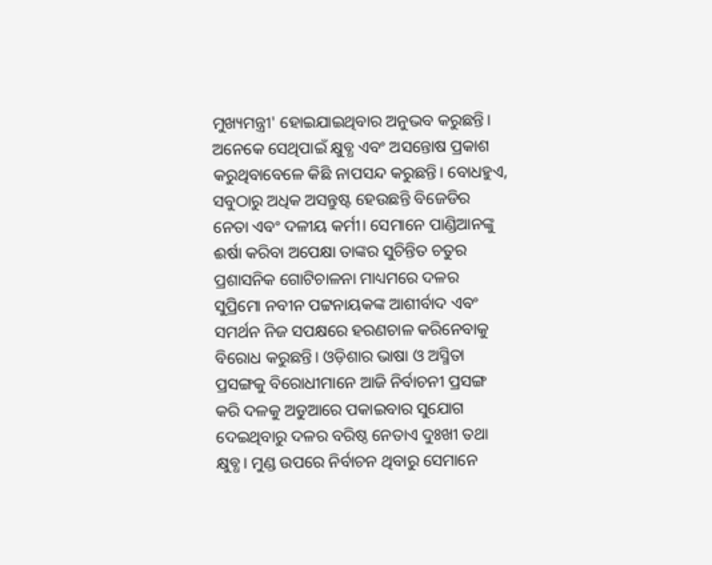ମୁଖ୍ୟମନ୍ତ୍ରୀ' ହୋଇଯାଇଥିବାର ଅନୁଭବ କରୁଛନ୍ତି। ଅନେକେ ସେଥିପାଇଁ କ୍ଷୁବ୍ଧ ଏବଂ ଅସନ୍ତୋଷ ପ୍ରକାଶ କରୁଥିବାବେଳେ କିଛି ନାପସନ୍ଦ କରୁଛନ୍ତି। ବୋଧହୁଏ, ସବୁଠାରୁ ଅଧିକ ଅସନ୍ତୁଷ୍ଟ ହେଉଛନ୍ତି ବିଜେଡିର ନେତା ଏବଂ ଦଳୀୟ କର୍ମୀ। ସେମାନେ ପାଣ୍ଡିଆନଙ୍କୁ ଈର୍ଷା କରିବା ଅପେକ୍ଷା ତାଙ୍କର ସୁଚିନ୍ତିତ ଚତୁର ପ୍ରଶାସନିକ ଗୋଟିଚାଳନା ମାଧ୍ୟମରେ ଦଳର ସୁପ୍ରିମୋ ନବୀନ ପଟ୍ଟନାୟକଙ୍କ ଆଶୀର୍ବାଦ ଏବଂ ସମର୍ଥନ ନିଜ ସପକ୍ଷରେ ହରଣଚାଳ କରିନେବାକୁ ବିରୋଧ କରୁଛନ୍ତି। ଓଡ଼ିଶାର ଭାଷା ଓ ଅସ୍ମିତା ପ୍ରସଙ୍ଗକୁ ବିରୋଧୀମାନେ ଆଜି ନିର୍ବାଚନୀ ପ୍ରସଙ୍ଗ କରି ଦଳକୁ ଅଡୁଆରେ ପକାଇବାର ସୁଯୋଗ ଦେଇଥିବାରୁ ଦଳର ବରିଷ୍ଠ ନେତାଏ ଦୁଃଖୀ ତଥା କ୍ଷୁବ୍ଧ। ମୁଣ୍ଡ ଉପରେ ନିର୍ବାଚନ ଥିବାରୁ ସେମାନେ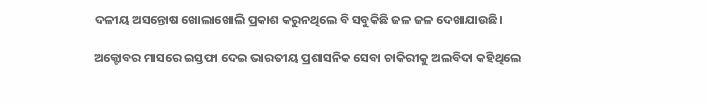ଦଳୀୟ ଅସନ୍ତୋଷ ଖୋଲାଖୋଲି ପ୍ରକାଶ କରୁନଥିଲେ ବି ସବୁକିଛି ଜଳ ଜଳ ଦେଖାଯାଉଛି।

ଅକ୍ଟୋବର ମାସରେ ଇସ୍ତଫା ଦେଇ ଭାରତୀୟ ପ୍ରଶାସନିକ ସେବା ଚାକିରୀକୁ ଅଲବିଦା କହିଥିଲେ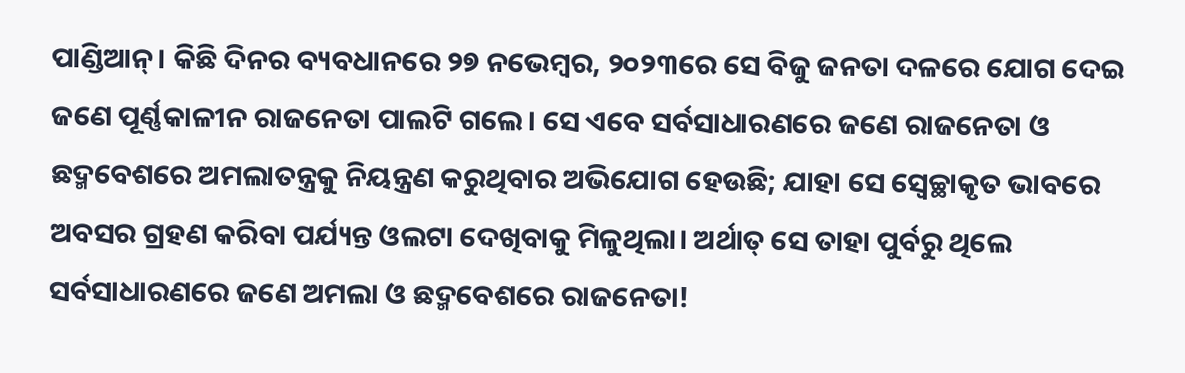ପାଣ୍ଡିଆନ୍। କିଛି ଦିନର ବ୍ୟବଧାନରେ ୨୭ ନଭେମ୍ବର, ୨୦୨୩ରେ ସେ ବିଜୁ ଜନତା ଦଳରେ ଯୋଗ ଦେଇ ଜଣେ ପୂର୍ଣ୍ଣକାଳୀନ ରାଜନେତା ପାଲଟି ଗଲେ। ସେ ଏବେ ସର୍ବସାଧାରଣରେ ଜଣେ ରାଜନେତା ଓ ଛଦ୍ମବେଶରେ ଅମଲାତନ୍ତ୍ରକୁ ନିୟନ୍ତ୍ରଣ କରୁଥିବାର ଅଭିଯୋଗ ହେଉଛି; ଯାହା ସେ ସ୍ୱେଚ୍ଛାକୃତ ଭାବରେ ଅବସର ଗ୍ରହଣ କରିବା ପର୍ଯ୍ୟନ୍ତ ଓଲଟା ଦେଖିବାକୁ ମିଳୁଥିଲା। ଅର୍ଥାତ୍ ସେ ତାହା ପୁର୍ବରୁ ଥିଲେ ସର୍ବସାଧାରଣରେ ଜଣେ ଅମଲା ଓ ଛଦ୍ମବେଶରେ ରାଜନେତା!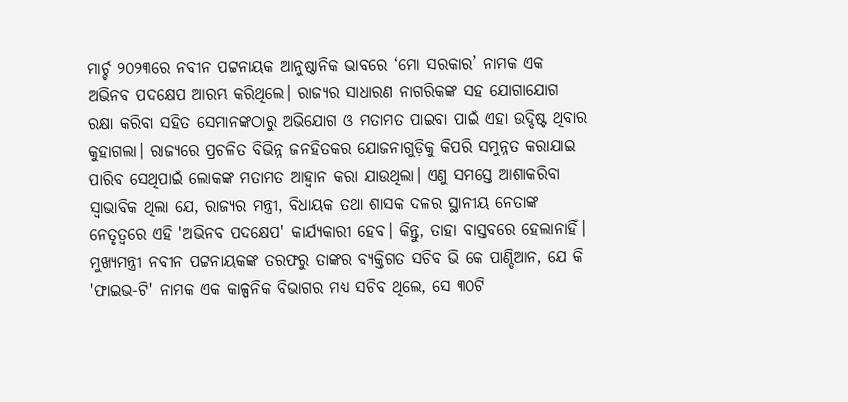ମାର୍ଚ୍ଚ ୨୦୨୩ରେ ନବୀନ ପଟ୍ଟନାୟକ ଆନୁଷ୍ଠାନିକ ଭାବରେ ‘ମୋ ସରକାର’ ନାମକ ଏକ ଅଭିନବ ପଦକ୍ଷେପ ଆରମ୍ଭ କରିଥିଲେ। ରାଜ୍ୟର ସାଧାରଣ ନାଗରିକଙ୍କ ସହ ଯୋଗାଯୋଗ ରକ୍ଷା କରିବା ସହିତ ସେମାନଙ୍କଠାରୁ ଅଭିଯୋଗ ଓ ମତାମତ ପାଇବା ପାଇଁ ଏହା ଉଦ୍ଦିଷ୍ଟ ଥିବାର କୁହାଗଲା। ରାଜ୍ୟରେ ପ୍ରଚଳିତ ବିଭିନ୍ନ ଜନହିତକର ଯୋଜନାଗୁଡ଼ିକୁ କିପରି ସମୁନ୍ନତ କରାଯାଇ ପାରିବ ସେଥିପାଇଁ ଲୋକଙ୍କ ମତାମତ ଆହ୍ୱାନ କରା ଯାଉଥିଲା। ଏଣୁ ସମସ୍ତେ ଆଶାକରିବା ସ୍ୱାଭାବିକ ଥିଲା ଯେ, ରାଜ୍ୟର ମନ୍ତ୍ରୀ, ବିଧାୟକ ତଥା ଶାସକ ଦଳର ସ୍ଥାନୀୟ ନେତାଙ୍କ ନେତୃତ୍ୱରେ ଏହି 'ଅଭିନବ ପଦକ୍ଷେପ' କାର୍ଯ୍ୟକାରୀ ହେବ। କିନ୍ତୁ, ତାହା ବାସ୍ତବରେ ହେଲାନାହିଁ। ମୁଖ୍ୟମନ୍ତ୍ରୀ ନବୀନ ପଟ୍ଟନାୟକଙ୍କ ତରଫରୁ ତାଙ୍କର ବ୍ୟକ୍ତିଗତ ସଚିବ ଭି କେ ପାଣ୍ଡିଆନ, ଯେ କି 'ଫାଇଭ-ଟି' ନାମକ ଏକ କାଳ୍ପନିକ ବିଭାଗର ମଧ୍ୟ ସଚିବ ଥିଲେ, ସେ ୩୦ଟି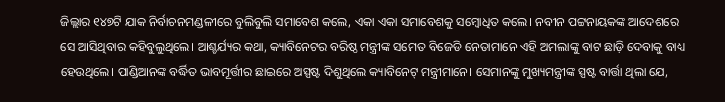ଜିଲ୍ଲାର ୧୪୭ଟି ଯାକ ନିର୍ବାଚନମଣ୍ଡଳୀରେ ବୁଲିବୁଲି ସମାବେଶ କଲେ, ଏକା ଏକା ସମାବେଶକୁ ସମ୍ବୋଧିତ କଲେ। ନବୀନ ପଟ୍ଟନାୟକଙ୍କ ଆଦେଶରେ ସେ ଆସିଥିବାର କହିବୁଲୁଥିଲେ। ଆଶ୍ଚର୍ଯ୍ୟର କଥା, କ୍ୟାବିନେଟର ବରିଷ୍ଠ ମନ୍ତ୍ରୀଙ୍କ ସମେତ ବିଜେଡି ନେତାମାନେ ଏହି ଅମଲାଙ୍କୁ ବାଟ ଛାଡ଼ି ଦେବାକୁ ବାଧ୍ୟ ହେଉଥିଲେ। ପାଣ୍ଡିଆନଙ୍କ ବର୍ଦ୍ଧିତ ଭାବମୂର୍ତ୍ତୀର ଛାଇରେ ଅସ୍ପଷ୍ଟ ଦିଶୁଥିଲେ କ୍ୟାବିନେଟ୍ ମନ୍ତ୍ରୀମାନେ। ସେମାନଙ୍କୁ ମୁଖ୍ୟମନ୍ତ୍ରୀଙ୍କ ସ୍ପଷ୍ଟ ବାର୍ତ୍ତା ଥିଲା ଯେ,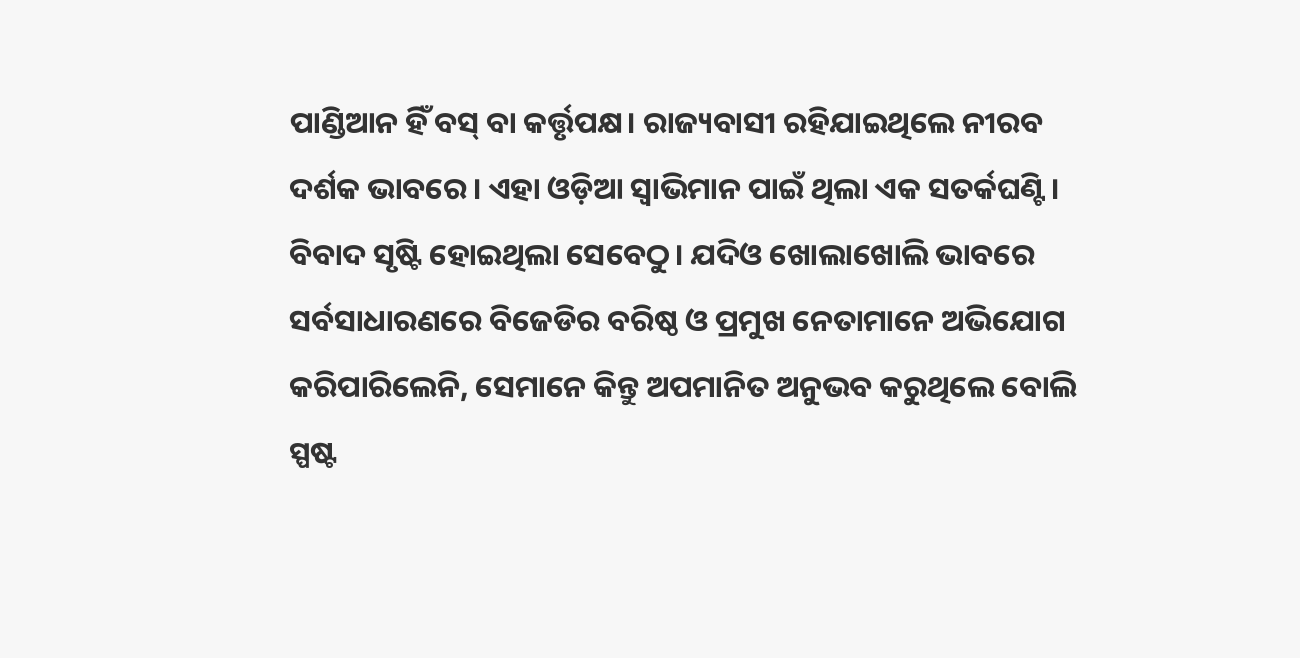ପାଣ୍ଡିଆନ ହିଁ ବସ୍ ବା କର୍ତ୍ତୃପକ୍ଷ। ରାଜ୍ୟବାସୀ ରହିଯାଇଥିଲେ ନୀରବ ଦର୍ଶକ ଭାବରେ। ଏହା ଓଡ଼ିଆ ସ୍ୱାଭିମାନ ପାଇଁ ଥିଲା ଏକ ସତର୍କଘଣ୍ଟି। ବିବାଦ ସୃଷ୍ଟି ହୋଇଥିଲା ସେବେଠୁ। ଯଦିଓ ଖୋଲାଖୋଲି ଭାବରେ ସର୍ବସାଧାରଣରେ ବିଜେଡିର ବରିଷ୍ଠ ଓ ପ୍ରମୁଖ ନେତାମାନେ ଅଭିଯୋଗ କରିପାରିଲେନି, ସେମାନେ କିନ୍ତୁ ଅପମାନିତ ଅନୁଭବ କରୁଥିଲେ ବୋଲି ସ୍ପଷ୍ଟ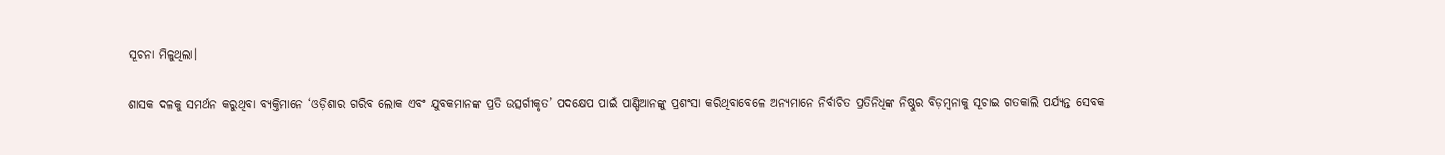ସୂଚନା ମିଳୁଥିଲା।

ଶାସକ ଦଳକୁ ସମର୍ଥନ କରୁଥିବା ବ୍ୟକ୍ତିମାନେ ‘ଓଡ଼ିଶାର ଗରିବ ଲୋକ ଏବଂ ଯୁବକମାନଙ୍କ ପ୍ରତି ଉତ୍ସର୍ଗୀକୃତ’ ପଦକ୍ଷେପ ପାଇଁ ପାଣ୍ଡିଆନଙ୍କୁ ପ୍ରଶଂସା କରିଥିବାବେଳେ ଅନ୍ୟମାନେ ନିର୍ବାଚିତ ପ୍ରତିନିଧିଙ୍କ ନିଷ୍ଠୁର ବିଡ଼ମ୍ବନାକୁ ସୂଚାଇ ଗତକାଲି ପର୍ଯ୍ୟନ୍ତ ସେବକ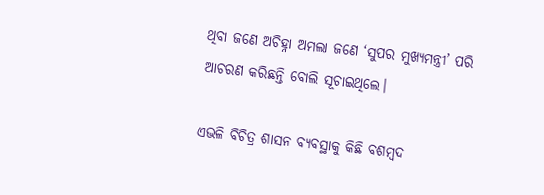ଥିବା ଜଣେ ଅଚିହ୍ନା ଅମଲା ଜଣେ ‘ସୁପର ମୁଖ୍ୟମନ୍ତ୍ରୀ’ ପରି ଆଚରଣ କରିଛନ୍ତି ବୋଲି ସୂଚାଇଥିଲେ।

ଏଭଳି ବିଚିତ୍ର ଶାସନ ବ୍ୟବସ୍ଥାକୁ କିଛି ବଶମ୍ବଦ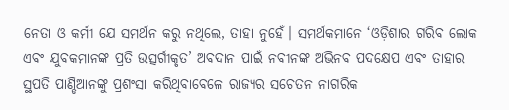ନେତା ଓ କର୍ମୀ ଯେ ସମର୍ଥନ କରୁ ନଥିଲେ, ତାହା ନୁହେଁ। ସମର୍ଥକମାନେ ‘ଓଡ଼ିଶାର ଗରିବ ଲୋକ ଏବଂ ଯୁବକମାନଙ୍କ ପ୍ରତି ଉତ୍ସର୍ଗୀକୃତ’ ଅବଦାନ ପାଇଁ ନବୀନଙ୍କ ଅଭିନବ ପଦକ୍ଷେପ ଏବଂ ତାହାର ସ୍ଥପତି ପାଣ୍ଡିଆନଙ୍କୁ ପ୍ରଶଂସା କରିଥିବାବେଳେ ରାଜ୍ୟର ସଚେତନ ନାଗରିକ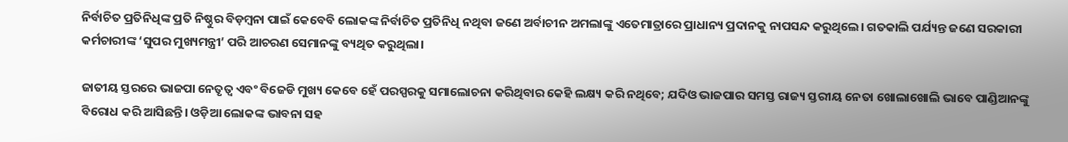ନିର୍ବାଚିତ ପ୍ରତିନିଧିଙ୍କ ପ୍ରତି ନିଷ୍ଠୁର ବିଡ଼ମ୍ବନା ପାଇଁ କେବେବି ଲୋକଙ୍କ ନିର୍ବାଚିତ ପ୍ରତିନିଧି ନଥିବା ଜଣେ ଅର୍ବାଚୀନ ଅମଲାଙ୍କୁ ଏତେମାତ୍ରାରେ ପ୍ରାଧାନ୍ୟ ପ୍ରଦାନକୁ ନାପସନ୍ଦ କରୁଥିଲେ। ଗତକାଲି ପର୍ଯ୍ୟନ୍ତ ଜଣେ ସରକାରୀ କର୍ମଚାରୀଙ୍କ ‘ସୁପର ମୁଖ୍ୟମନ୍ତ୍ରୀ’ ପରି ଆଚରଣ ସେମାନଙ୍କୁ ବ୍ୟଥିତ କରୁଥିଲା।

ଜାତୀୟ ସ୍ତରରେ ଭାଜପା ନେତୃତ୍ୱ ଏବଂ ବିଜେଡି ମୁଖ୍ୟ କେବେ ହେଁ ପରସ୍ପରକୁ ସମାଲୋଚନା କରିଥିବାର କେହି ଲକ୍ଷ୍ୟ କରି ନଥିବେ; ଯଦିଓ ଭାଜପାର ସମସ୍ତ ରାଜ୍ୟ ସ୍ତରୀୟ ନେତା ଖୋଲାଖୋଲି ଭାବେ ପାଣ୍ଡିଆନଙ୍କୁ ବିରୋଧ କରି ଆସିଛନ୍ତି। ଓଡ଼ିଆ ଲୋକଙ୍କ ଭାବନା ସହ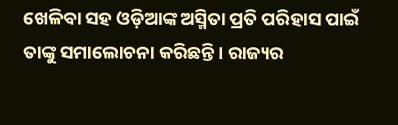ଖେଳିବା ସହ ଓଡ଼ିଆଙ୍କ ଅସ୍ମିତା ପ୍ରତି ପରିହାସ ପାଇଁ ତାଙ୍କୁ ସମାଲୋଚନା କରିଛନ୍ତି। ରାଜ୍ୟର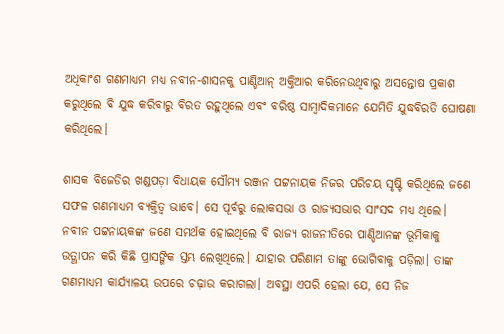ଅଧିକାଂଶ ଗଣମାଧ୍ୟମ ମଧ୍ୟ ନବୀନ-ଶାସନକୁ ପାଣ୍ଡିଆନ୍ ଅକ୍ତିଆର କରିନେଉଥିବାରୁ ଅସନ୍ତୋଷ ପ୍ରକାଶ କରୁଥିଲେ ବି ଯୁଦ୍ଧ କରିବାରୁ ବିରତ ରହୁଥିଲେ ଏବଂ ବରିଷ୍ଠ ସାମ୍ବାଦିକମାନେ ଯେମିତି ଯୁଦ୍ଧବିରତି ଘୋଷଣା କରିଥିଲେ।

ଶାସକ ବିଜେଡିର ଖଣ୍ଡପଡ଼ା ବିଧାୟକ ସୌମ୍ୟ ରଞ୍ଜନ ପଟ୍ଟନାୟକ ନିଜର ପରିଚୟ ସୃଷ୍ଟି କରିଥିଲେ ଜଣେ ସଫଳ ଗଣମାଧ୍ୟମ ବ୍ୟକ୍ତିତ୍ୱ ଭାବେ। ସେ ପୂର୍ବରୁ ଲୋକସଭା ଓ ରାଜ୍ୟସଭାର ସାଂସଦ ମଧ୍ୟ ଥିଲେ। ନବୀନ ପଟ୍ଟନାୟକଙ୍କ ଜଣେ ସମର୍ଥକ ହୋଇଥିଲେ ବି ରାଜ୍ୟ ରାଜନୀତିରେ ପାଣ୍ଡିଆନଙ୍କ ଭୂମିକାକୁ ଉତ୍ଥାପନ କରି କିଛି ପ୍ରାସଙ୍ଗିକ ସ୍ତମ୍ଭ ଲେଖିଥିଲେ। ଯାହାର ପରିଣାମ ତାଙ୍କୁ ଭୋଗିବାକୁ ପଡ଼ିଲା। ତାଙ୍କ ଗଣମାଧ୍ୟମ କାର୍ଯ୍ୟାଳୟ ଉପରେ ଚଢ଼ାଉ କରାଗଲା। ଅବସ୍ଥା ଏପରି ହେଲା ଯେ, ସେ ନିଜ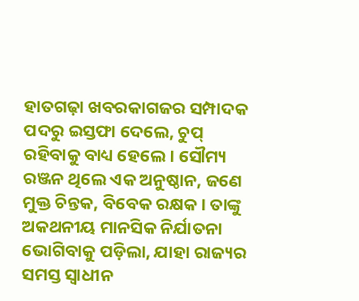ହାତଗଢ଼ା ଖବରକାଗଜର ସମ୍ପାଦକ ପଦରୁ ଇସ୍ତଫା ଦେଲେ, ଚୁପ୍ ରହିବାକୁ ବାଧ୍ୟ ହେଲେ। ସୌମ୍ୟ ରଞ୍ଜନ ଥିଲେ ଏକ ଅନୁଷ୍ଠାନ, ଜଣେ ମୁକ୍ତ ଚିନ୍ତକ, ବିବେକ ରକ୍ଷକ। ତାଙ୍କୁ ଅକଥନୀୟ ମାନସିକ ନିର୍ଯାତନା ଭୋଗିବାକୁ ପଡ଼ିଲା, ଯାହା ରାଜ୍ୟର ସମସ୍ତ ସ୍ୱାଧୀନ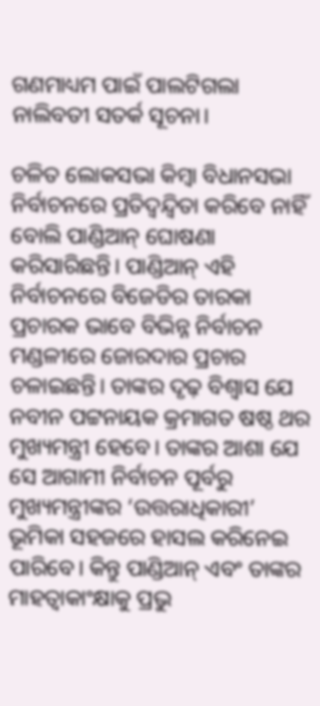ଗଣମାଧ୍ୟମ ପାଇଁ ପାଲଟିଗଲା ନାଲିବତୀ ସତର୍କ ସୂଚନା।

ଚଳିତ ଲୋକସଭା କିମ୍ବା ବିଧାନସଭା ନିର୍ବାଚନରେ ପ୍ରତିଦ୍ୱନ୍ଦ୍ୱିତା କରିବେ ନାହିଁ ବୋଲି ପାଣ୍ଡିଆନ୍ ଘୋଷଣା କରିସାରିଛନ୍ତି। ପାଣ୍ଡିଆନ୍ ଏହି ନିର୍ବାଚନରେ ବିଜେଡିର ତାରକା ପ୍ରଚାରକ ଭାବେ ବିଭିନ୍ନ ନିର୍ବାଚନ ମଣ୍ଡଳୀରେ ଜୋରଦାର ପ୍ରଚାର ଚଳାଇଛନ୍ତି। ତାଙ୍କର ଦୃଢ଼ ବିଶ୍ୱାସ ଯେ ନବୀନ ପଟ୍ଟନାୟକ କ୍ରମାଗତ ଷଷ୍ଠ ଥର ମୁଖ୍ୟମନ୍ତ୍ରୀ ହେବେ। ତାଙ୍କର ଆଶା ଯେ ସେ ଆଗାମୀ ନିର୍ବାଚନ ପୂର୍ବରୁ ମୁଖ୍ୟମନ୍ତ୍ରୀଙ୍କର ‘ଉତ୍ତରାଧିକାରୀ’ ଭୂମିକା ସହଜରେ ହାସଲ କରିନେଇ ପାରିବେ। କିନ୍ତୁ ପାଣ୍ଡିଆନ୍ ଏବଂ ତାଙ୍କର ମାହତ୍ୱାକାଂକ୍ଷାକୁ ପ୍ରଭୁ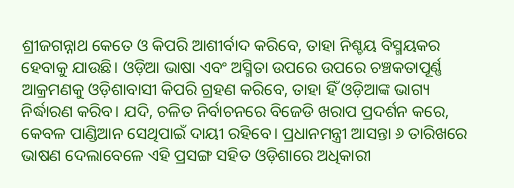ଶ୍ରୀଜଗନ୍ନାଥ କେତେ ଓ କିପରି ଆଶୀର୍ବାଦ କରିବେ, ତାହା ନିଶ୍ଚୟ ବିସ୍ମୟକର ହେବାକୁ ଯାଉଛି। ଓଡ଼ିଆ ଭାଷା ଏବଂ ଅସ୍ମିତା ଉପରେ ଉପରେ ଚଞ୍ଚକତାପୂର୍ଣ୍ଣ ଆକ୍ରମଣକୁ ଓଡ଼ିଶାବାସୀ କିପରି ଗ୍ରହଣ କରିବେ, ତାହା ହିଁ ଓଡ଼ିଆଙ୍କ ଭାଗ୍ୟ ନିର୍ଦ୍ଧାରଣ କରିବ। ଯଦି, ଚଳିତ ନିର୍ବାଚନରେ ବିଜେଡି ଖରାପ ପ୍ରଦର୍ଶନ କରେ, କେବଳ ପାଣ୍ଡିଆନ ସେଥିପାଇଁ ଦାୟୀ ରହିବେ। ପ୍ରଧାନମନ୍ତ୍ରୀ ଆସନ୍ତା ୬ ତାରିଖରେ ଭାଷଣ ଦେଲାବେଳେ ଏହି ପ୍ରସଙ୍ଗ ସହିତ ଓଡ଼ିଶାରେ ଅଧିକାରୀ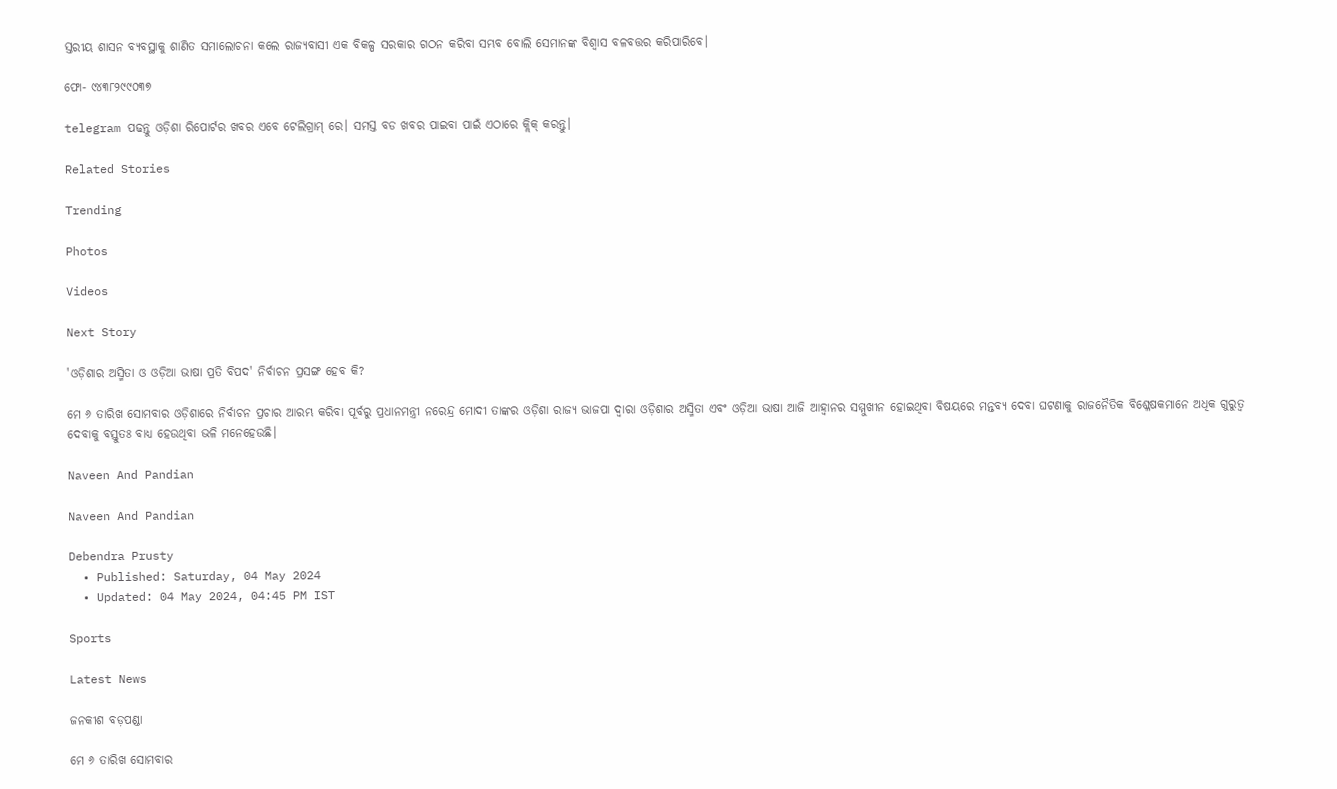ସ୍ତରୀୟ ଶାସନ ବ୍ୟବସ୍ଥାକୁ ଶାଣିତ ସମାଲୋଚନା କଲେ ରାଜ୍ୟବାସୀ ଏକ ବିକଳ୍ପ ସରକାର ଗଠନ କରିବା ସମ୍ଭବ ବୋଲି ସେମାନଙ୍କ ବିଶ୍ୱାସ ବଳବତ୍ତର କରିପାରିବେ।

ଫୋ- ୯୪୩୮୨୯୯୦୩୭

telegram ପଢନ୍ତୁ ଓଡ଼ିଶା ରିପୋର୍ଟର ଖବର ଏବେ ଟେଲିଗ୍ରାମ୍ ରେ। ସମସ୍ତ ବଡ ଖବର ପାଇବା ପାଇଁ ଏଠାରେ କ୍ଲିକ୍ କରନ୍ତୁ।

Related Stories

Trending

Photos

Videos

Next Story

'ଓଡ଼ିଶାର ଅସ୍ମିତା ଓ ଓଡ଼ିଆ ଭାଷା ପ୍ରତି ବିପଦ' ନିର୍ବାଚନ ପ୍ରସଙ୍ଗ ହେବ କି?

ମେ ୬ ତାରିଖ ସୋମବାର ଓଡ଼ିଶାରେ ନିର୍ବାଚନ ପ୍ରଚାର ଆରମ୍ଭ କରିବା ପୂର୍ବରୁ ପ୍ରଧାନମନ୍ତ୍ରୀ ନରେନ୍ଦ୍ର ମୋଦୀ ତାଙ୍କର ଓଡ଼ିଶା ରାଜ୍ୟ ଭାଜପା ଦ୍ୱାରା ଓଡ଼ିଶାର ଅସ୍ମିତା ଏବଂ ଓଡ଼ିଆ ଭାଷା ଆଜି ଆହ୍ୱାନର ସମ୍ମୁଖୀନ ହୋଇଥିବା ବିଷୟରେ ମନ୍ତବ୍ୟ ଦେବା ଘଟଣାକୁ ରାଜନୈତିକ ବିଶ୍ଳେଷକମାନେ ଅଧିକ ଗୁରୁତ୍ୱ ଦେବାକୁ ବସ୍ତୁତଃ ବାଧ୍ୟ ହେଉଥିବା ଭଳି ମନେହେଉଛି।

Naveen And Pandian

Naveen And Pandian

Debendra Prusty
  • Published: Saturday, 04 May 2024
  • Updated: 04 May 2024, 04:45 PM IST

Sports

Latest News

ଜନକୀଶ ବଡ଼ପଣ୍ଡା

ମେ ୬ ତାରିଖ ସୋମବାର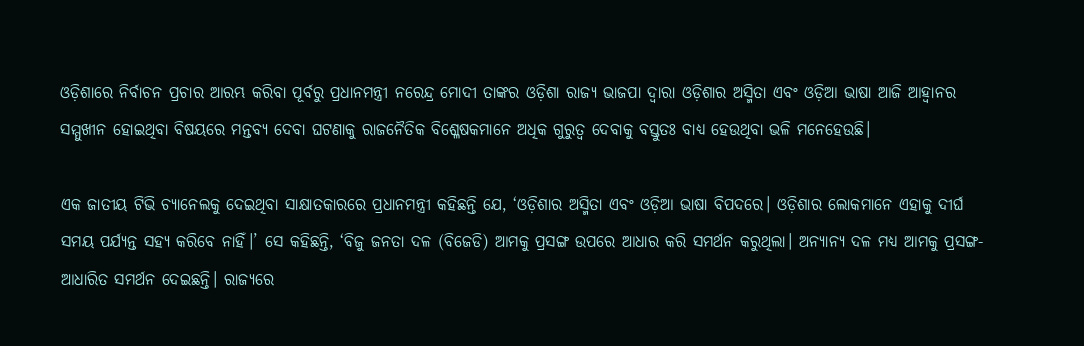ଓଡ଼ିଶାରେ ନିର୍ବାଚନ ପ୍ରଚାର ଆରମ୍ଭ କରିବା ପୂର୍ବରୁ ପ୍ରଧାନମନ୍ତ୍ରୀ ନରେନ୍ଦ୍ର ମୋଦୀ ତାଙ୍କର ଓଡ଼ିଶା ରାଜ୍ୟ ଭାଜପା ଦ୍ୱାରା ଓଡ଼ିଶାର ଅସ୍ମିତା ଏବଂ ଓଡ଼ିଆ ଭାଷା ଆଜି ଆହ୍ୱାନର ସମ୍ମୁଖୀନ ହୋଇଥିବା ବିଷୟରେ ମନ୍ତବ୍ୟ ଦେବା ଘଟଣାକୁ ରାଜନୈତିକ ବିଶ୍ଳେଷକମାନେ ଅଧିକ ଗୁରୁତ୍ୱ ଦେବାକୁ ବସ୍ତୁତଃ ବାଧ୍ୟ ହେଉଥିବା ଭଳି ମନେହେଉଛି।

ଏକ ଜାତୀୟ ଟିଭି ଚ୍ୟାନେଲକୁ ଦେଇଥିବା ସାକ୍ଷାତକାରରେ ପ୍ରଧାନମନ୍ତ୍ରୀ କହିଛନ୍ତି ଯେ, ‘ଓଡ଼ିଶାର ଅସ୍ମିତା ଏବଂ ଓଡ଼ିଆ ଭାଷା ବିପଦରେ। ଓଡ଼ିଶାର ଲୋକମାନେ ଏହାକୁ ଦୀର୍ଘ ସମୟ ପର୍ଯ୍ୟନ୍ତ ସହ୍ୟ କରିବେ ନାହିଁ।’ ସେ କହିଛନ୍ତି, ‘ବିଜୁ ଜନତା ଦଳ (ବିଜେଡି) ଆମକୁ ପ୍ରସଙ୍ଗ ଉପରେ ଆଧାର କରି ସମର୍ଥନ କରୁଥିଲା। ଅନ୍ୟାନ୍ୟ ଦଳ ମଧ୍ୟ ଆମକୁ ପ୍ରସଙ୍ଗ-ଆଧାରିତ ସମର୍ଥନ ଦେଇଛନ୍ତି। ରାଜ୍ୟରେ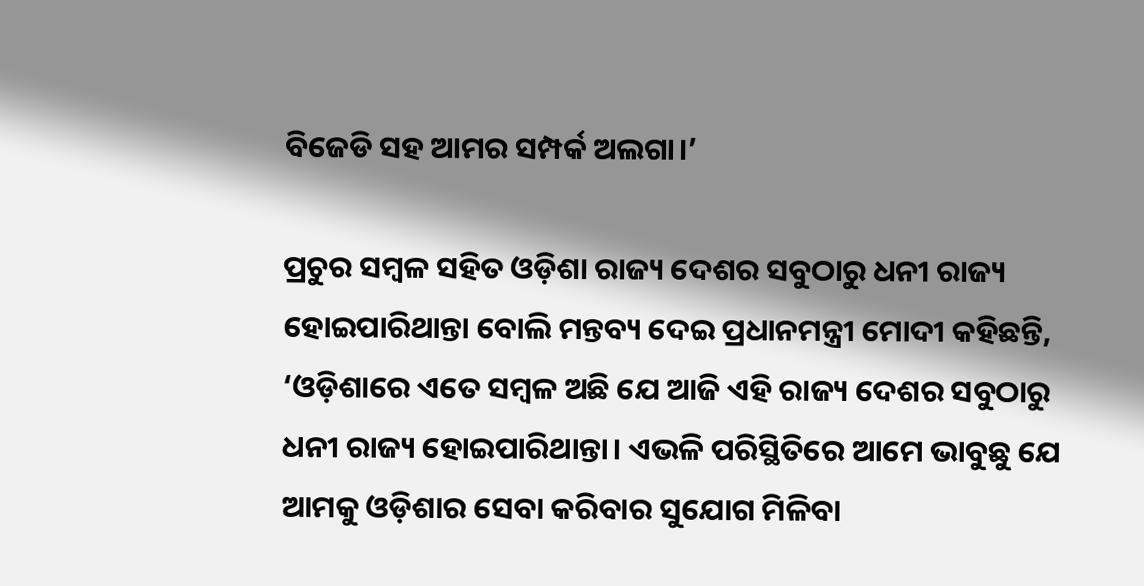ବିଜେଡି ସହ ଆମର ସମ୍ପର୍କ ଅଲଗା।’

ପ୍ରଚୁର ସମ୍ବଳ ସହିତ ଓଡ଼ିଶା ରାଜ୍ୟ ଦେଶର ସବୁଠାରୁ ଧନୀ ରାଜ୍ୟ ହୋଇପାରିଥାନ୍ତା ବୋଲି ମନ୍ତବ୍ୟ ଦେଇ ପ୍ରଧାନମନ୍ତ୍ରୀ ମୋଦୀ କହିଛନ୍ତି, ‘ଓଡ଼ିଶାରେ ଏତେ ସମ୍ବଳ ଅଛି ଯେ ଆଜି ଏହି ରାଜ୍ୟ ଦେଶର ସବୁଠାରୁ ଧନୀ ରାଜ୍ୟ ହୋଇପାରିଥାନ୍ତା। ଏଭଳି ପରିସ୍ଥିତିରେ ଆମେ ଭାବୁଛୁ ଯେ ଆମକୁ ଓଡ଼ିଶାର ସେବା କରିବାର ସୁଯୋଗ ମିଳିବା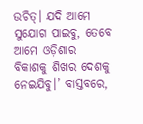ଉଚିତ୍। ଯଦି ଆମେ ସୁଯୋଗ ପାଇବୁ, ତେବେ ଆମେ ଓଡ଼ିଶାର ବିକାଶକୁ ଶିଖର ଦେଶକୁ ନେଇଯିବୁ।’ ବାସ୍ତବରେ,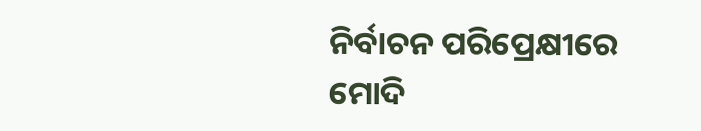ନିର୍ବାଚନ ପରିପ୍ରେକ୍ଷୀରେ ମୋଦି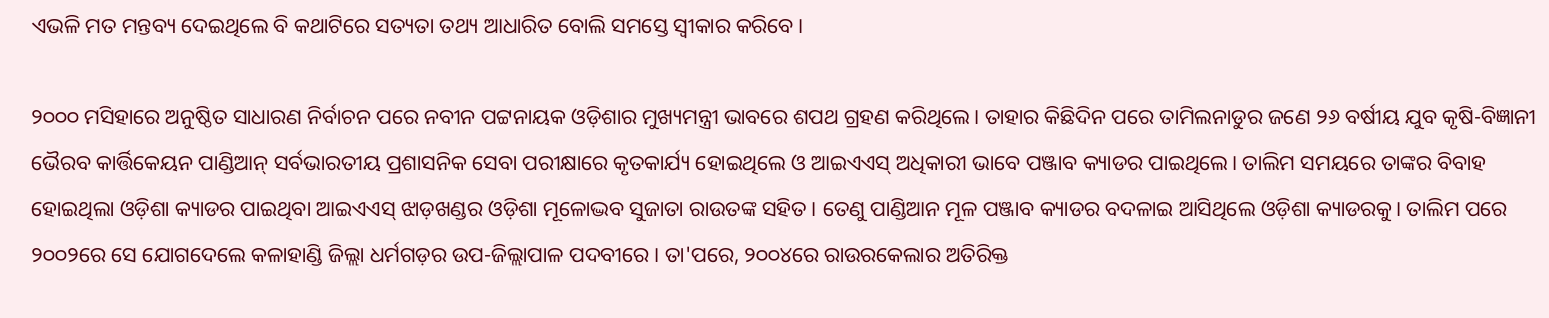ଏଭଳି ମତ ମନ୍ତବ୍ୟ ଦେଇଥିଲେ ବି କଥାଟିରେ ସତ୍ୟତା ତଥ୍ୟ ଆଧାରିତ ବୋଲି ସମସ୍ତେ ସ୍ୱୀକାର କରିବେ।

୨୦୦୦ ମସିହାରେ ଅନୁଷ୍ଠିତ ସାଧାରଣ ନିର୍ବାଚନ ପରେ ନବୀନ ପଟ୍ଟନାୟକ ଓଡ଼ିଶାର ମୁଖ୍ୟମନ୍ତ୍ରୀ ଭାବରେ ଶପଥ ଗ୍ରହଣ କରିଥିଲେ। ତାହାର କିଛିଦିନ ପରେ ତାମିଲନାଡୁର ଜଣେ ୨୬ ବର୍ଷୀୟ ଯୁବ କୃଷି-ବିଜ୍ଞାନୀ ଭୈରବ କାର୍ତ୍ତିକେୟନ ପାଣ୍ଡିଆନ୍ ସର୍ବଭାରତୀୟ ପ୍ରଶାସନିକ ସେବା ପରୀକ୍ଷାରେ କୃତକାର୍ଯ୍ୟ ହୋଇଥିଲେ ଓ ଆଇଏଏସ୍ ଅଧିକାରୀ ଭାବେ ପଞ୍ଜାବ କ୍ୟାଡର ପାଇଥିଲେ। ତାଲିମ ସମୟରେ ତାଙ୍କର ବିବାହ ହୋଇଥିଲା ଓଡ଼ିଶା କ୍ୟାଡର ପାଇଥିବା ଆଇଏଏସ୍ ଝାଡ଼ଖଣ୍ଡର ଓଡ଼ିଶା ମୂଳୋଦ୍ଭବ ସୁଜାତା ରାଉତଙ୍କ ସହିତ। ତେଣୁ ପାଣ୍ଡିଆନ ମୂଳ ପଞ୍ଜାବ କ୍ୟାଡର ବଦଳାଇ ଆସିଥିଲେ ଓଡ଼ିଶା କ୍ୟାଡରକୁ। ତାଲିମ ପରେ ୨୦୦୨ରେ ସେ ଯୋଗଦେଲେ କଳାହାଣ୍ଡି ଜିଲ୍ଲା ଧର୍ମଗଡ଼ର ଉପ-ଜିଲ୍ଲାପାଳ ପଦବୀରେ। ତା'ପରେ, ୨୦୦୪ରେ ରାଉରକେଲାର ଅତିରିକ୍ତ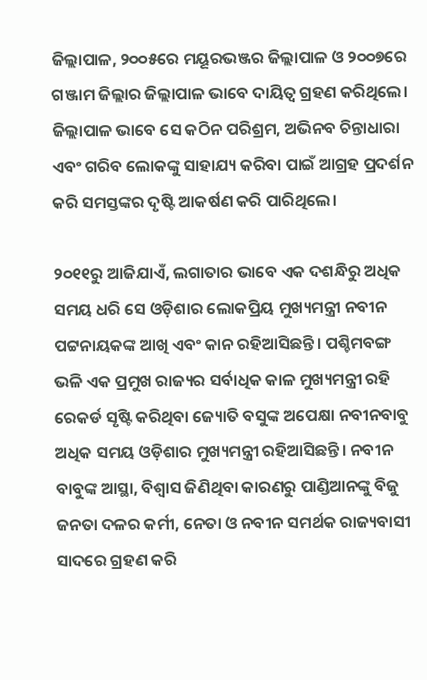ଜିଲ୍ଲାପାଳ, ୨୦୦୫ରେ ମୟୂରଭଞ୍ଜର ଜିଲ୍ଲାପାଳ ଓ ୨୦୦୭ରେ ଗଞ୍ଜାମ ଜିଲ୍ଲାର ଜିଲ୍ଲାପାଳ ଭାବେ ଦାୟିତ୍ୱ ଗ୍ରହଣ କରିଥିଲେ। ଜିଲ୍ଲାପାଳ ଭାବେ ସେ କଠିନ ପରିଶ୍ରମ, ଅଭିନବ ଚିନ୍ତାଧାରା ଏବଂ ଗରିବ ଲୋକଙ୍କୁ ସାହାଯ୍ୟ କରିବା ପାଇଁ ଆଗ୍ରହ ପ୍ରଦର୍ଶନ କରି ସମସ୍ତଙ୍କର ଦୃଷ୍ଟି ଆକର୍ଷଣ କରି ପାରିଥିଲେ।

୨୦୧୧ରୁ ଆଜିଯାଏଁ, ଲଗାତାର ଭାବେ ଏକ ଦଶନ୍ଧିରୁ ଅଧିକ ସମୟ ଧରି ସେ ଓଡ଼ିଶାର ଲୋକପ୍ରିୟ ମୁଖ୍ୟମନ୍ତ୍ରୀ ନବୀନ ପଟ୍ଟନାୟକଙ୍କ ଆଖି ଏବଂ କାନ ରହିଆସିଛନ୍ତି। ପଶ୍ଚିମବଙ୍ଗ ଭଳି ଏକ ପ୍ରମୁଖ ରାଜ୍ୟର ସର୍ବାଧିକ କାଳ ମୁଖ୍ୟମନ୍ତ୍ରୀ ରହି ରେକର୍ଡ ସୃଷ୍ଟି କରିଥିବା ଜ୍ୟୋତି ବସୁଙ୍କ ଅପେକ୍ଷା ନବୀନବାବୁ ଅଧିକ ସମୟ ଓଡ଼ିଶାର ମୁଖ୍ୟମନ୍ତ୍ରୀ ରହିଆସିଛନ୍ତି। ନବୀନ ବାବୁଙ୍କ ଆସ୍ଥା, ବିଶ୍ୱାସ ଜିଣିଥିବା କାରଣରୁ ପାଣ୍ଡିଆନଙ୍କୁ ବିଜୁ ଜନତା ଦଳର କର୍ମୀ, ନେତା ଓ ନବୀନ ସମର୍ଥକ ରାଜ୍ୟବାସୀ ସାଦରେ ଗ୍ରହଣ କରି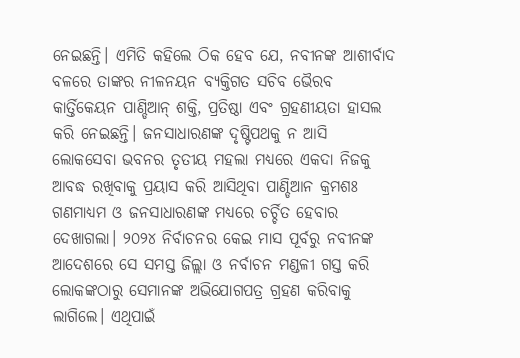ନେଇଛନ୍ତି। ଏମିତି କହିଲେ ଠିକ ହେବ ଯେ, ନବୀନଙ୍କ ଆଶୀର୍ବାଦ ବଳରେ ତାଙ୍କର ନୀଳନୟନ ବ୍ୟକ୍ତିଗତ ସଚିବ ଭୈରବ କାର୍ତ୍ତିକେୟନ ପାଣ୍ଡିଆନ୍ ଶକ୍ତି, ପ୍ରତିଷ୍ଠା ଏବଂ ଗ୍ରହଣୀୟତା ହାସଲ କରି ନେଇଛନ୍ତି। ଜନସାଧାରଣଙ୍କ ଦୃଷ୍ଟିପଥକୁ ନ ଆସି ଲୋକସେବା ଭବନର ତୃତୀୟ ମହଲା ମଧ୍ୟରେ ଏକଦା ନିଜକୁ ଆବଦ୍ଧ ରଖିବାକୁ ପ୍ରୟାସ କରି ଆସିଥିବା ପାଣ୍ଡିଆନ କ୍ରମଶଃ ଗଣମାଧ୍ୟମ ଓ ଜନସାଧାରଣଙ୍କ ମଧ୍ୟରେ ଚର୍ଚ୍ଚିତ ହେବାର ଦେଖାଗଲା। ୨୦୨୪ ନିର୍ବାଚନର କେଇ ମାସ ପୂର୍ବରୁ ନବୀନଙ୍କ ଆଦେଶରେ ସେ ସମସ୍ତ ଜିଲ୍ଲା ଓ ନର୍ବାଚନ ମଣ୍ଡଳୀ ଗସ୍ତ କରି ଲୋକଙ୍କଠାରୁ ସେମାନଙ୍କ ଅଭିଯୋଗପତ୍ର ଗ୍ରହଣ କରିବାକୁ ଲାଗିଲେ। ଏଥିପାଇଁ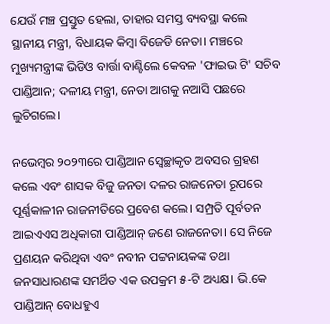ଯେଉଁ ମଞ୍ଚ ପ୍ରସ୍ତୁତ ହେଲା, ତାହାର ସମସ୍ତ ବ୍ୟବସ୍ଥା କଲେ ସ୍ଥାନୀୟ ମନ୍ତ୍ରୀ, ବିଧାୟକ କିମ୍ବା ବିଜେଡି ନେତା। ମଞ୍ଚରେ ମୁଖ୍ୟମନ୍ତ୍ରୀଙ୍କ ଭିଡିଓ ବାର୍ତ୍ତା ବାଣ୍ଟିଲେ କେବଳ 'ଫାଇଭ ଟି' ସଚିବ ପାଣ୍ଡିଆନ; ଦଳୀୟ ମନ୍ତ୍ରୀ, ନେତା ଆଗକୁ ନଆସି ପଛରେ ଲୁଚିଗଲେ।

ନଭେମ୍ବର ୨୦୨୩ରେ ପାଣ୍ଡିଆନ ସ୍ୱେଚ୍ଛାକୃତ ଅବସର ଗ୍ରହଣ କଲେ ଏବଂ ଶାସକ ବିଜୁ ଜନତା ଦଳର ରାଜନେତା ରୂପରେ ପୂର୍ଣ୍ଣକାଳୀନ ରାଜନୀତିରେ ପ୍ରବେଶ କଲେ। ସମ୍ପ୍ରତି ପୂର୍ବତନ ଆଇଏଏସ ଅଧିକାରୀ ପାଣ୍ଡିଆନ୍ ଜଣେ ରାଜନେତା। ସେ ନିଜେ ପ୍ରଣୟନ କରିଥିବା ଏବଂ ନବୀନ ପଟ୍ଟନାୟକଙ୍କ ତଥା ଜନସାଧାରଣଙ୍କ ସମର୍ଥିତ ଏକ ଉପକ୍ରମ ୫-ଟି ଅଧ୍ୟକ୍ଷ। ଭି.କେ ପାଣ୍ଡିଆନ୍ ବୋଧହୁଏ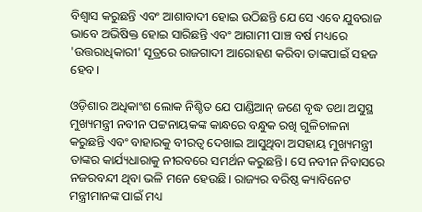ବିଶ୍ୱାସ କରୁଛନ୍ତି ଏବଂ ଆଶାବାଦୀ ହୋଇ ଉଠିଛନ୍ତି ଯେ ସେ ଏବେ ଯୁବରାଜ ଭାବେ ଅଭିଷିକ୍ତ ହୋଇ ସାରିଛନ୍ତି ଏବଂ ଆଗାମୀ ପାଞ୍ଚ ବର୍ଷ ମଧ୍ୟରେ 'ଉତ୍ତରାଧିକାରୀ' ସୂତ୍ରରେ ରାଜଗାଦୀ ଆରୋହଣ କରିବା ତାଙ୍କପାଇଁ ସହଜ ହେବ।

ଓଡ଼ିଶାର ଅଧିକାଂଶ ଲୋକ ନିଶ୍ଚିତ ଯେ ପାଣ୍ଡିଆନ୍ ଜଣେ ବୃଦ୍ଧ ତଥା ଅସୁସ୍ଥ ମୁଖ୍ୟମନ୍ତ୍ରୀ ନବୀନ ପଟ୍ଟନାୟକଙ୍କ କାନ୍ଧରେ ବନ୍ଧୁକ ରଖି ଗୁଳିଚାଳନା କରୁଛନ୍ତି ଏବଂ ବାହାରକୁ ବୀରତ୍ୱ ଦେଖାଇ ଆସୁଥିବା ଅସହାୟ ମୁଖ୍ୟମନ୍ତ୍ରୀ ତାଙ୍କର କାର୍ଯ୍ୟଧାରାକୁ ନୀରବରେ ସମର୍ଥନ କରୁଛନ୍ତି। ସେ ନବୀନ ନିବାସରେ ନଜରବନ୍ଦୀ ଥିବା ଭଳି ମନେ ହେଉଛି। ରାଜ୍ୟର ବରିଷ୍ଠ କ୍ୟାବିନେଟ ମନ୍ତ୍ରୀମାନଙ୍କ ପାଇଁ ମଧ୍ୟ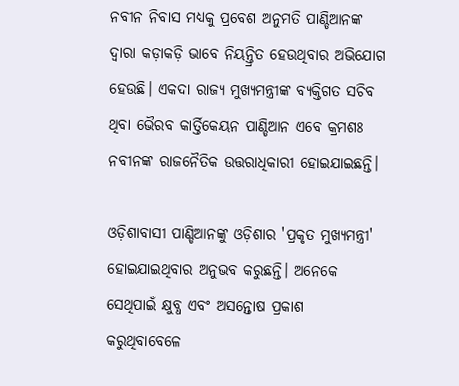ନବୀନ ନିବାସ ମଧ୍ୟକୁ ପ୍ରବେଶ ଅନୁମତି ପାଣ୍ଡିଆନଙ୍କ ଦ୍ୱାରା କଡ଼ାକଡ଼ି ଭାବେ ନିୟନ୍ତ୍ରିତ ହେଉଥିବାର ଅଭିଯୋଗ ହେଉଛି। ଏକଦା ରାଜ୍ୟ ମୁଖ୍ୟମନ୍ତ୍ରୀଙ୍କ ବ୍ୟକ୍ତିଗତ ସଚିବ ଥିବା ଭୈରବ କାର୍ତ୍ତିକେୟନ ପାଣ୍ଡିଆନ ଏବେ କ୍ରମଶଃ ନବୀନଙ୍କ ରାଜନୈତିକ ଉତ୍ତରାଧିକାରୀ ହୋଇଯାଇଛନ୍ତି।

ଓଡ଼ିଶାବାସୀ ପାଣ୍ଡିଆନଙ୍କୁ ଓଡ଼ିଶାର 'ପ୍ରକୃତ ମୁଖ୍ୟମନ୍ତ୍ରୀ' ହୋଇଯାଇଥିବାର ଅନୁଭବ କରୁଛନ୍ତି। ଅନେକେ ସେଥିପାଇଁ କ୍ଷୁବ୍ଧ ଏବଂ ଅସନ୍ତୋଷ ପ୍ରକାଶ କରୁଥିବାବେଳେ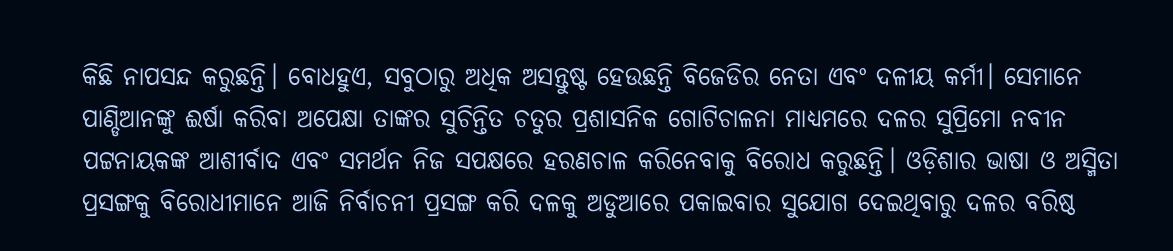କିଛି ନାପସନ୍ଦ କରୁଛନ୍ତି। ବୋଧହୁଏ, ସବୁଠାରୁ ଅଧିକ ଅସନ୍ତୁଷ୍ଟ ହେଉଛନ୍ତି ବିଜେଡିର ନେତା ଏବଂ ଦଳୀୟ କର୍ମୀ। ସେମାନେ ପାଣ୍ଡିଆନଙ୍କୁ ଈର୍ଷା କରିବା ଅପେକ୍ଷା ତାଙ୍କର ସୁଚିନ୍ତିତ ଚତୁର ପ୍ରଶାସନିକ ଗୋଟିଚାଳନା ମାଧ୍ୟମରେ ଦଳର ସୁପ୍ରିମୋ ନବୀନ ପଟ୍ଟନାୟକଙ୍କ ଆଶୀର୍ବାଦ ଏବଂ ସମର୍ଥନ ନିଜ ସପକ୍ଷରେ ହରଣଚାଳ କରିନେବାକୁ ବିରୋଧ କରୁଛନ୍ତି। ଓଡ଼ିଶାର ଭାଷା ଓ ଅସ୍ମିତା ପ୍ରସଙ୍ଗକୁ ବିରୋଧୀମାନେ ଆଜି ନିର୍ବାଚନୀ ପ୍ରସଙ୍ଗ କରି ଦଳକୁ ଅଡୁଆରେ ପକାଇବାର ସୁଯୋଗ ଦେଇଥିବାରୁ ଦଳର ବରିଷ୍ଠ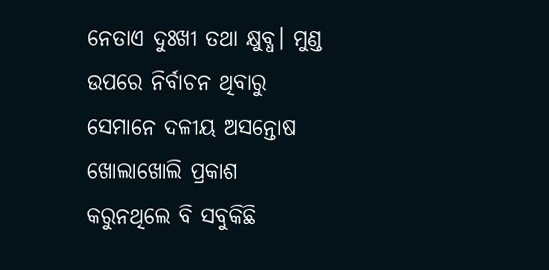ନେତାଏ ଦୁଃଖୀ ତଥା କ୍ଷୁବ୍ଧ। ମୁଣ୍ଡ ଉପରେ ନିର୍ବାଚନ ଥିବାରୁ ସେମାନେ ଦଳୀୟ ଅସନ୍ତୋଷ ଖୋଲାଖୋଲି ପ୍ରକାଶ କରୁନଥିଲେ ବି ସବୁକିଛି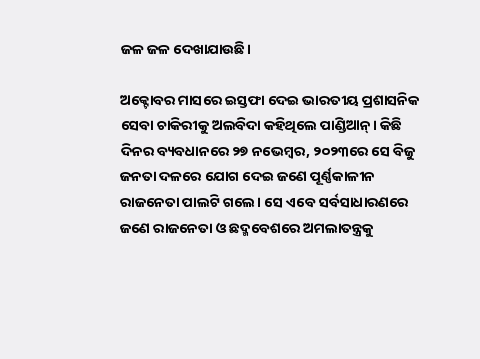ଜଳ ଜଳ ଦେଖାଯାଉଛି।

ଅକ୍ଟୋବର ମାସରେ ଇସ୍ତଫା ଦେଇ ଭାରତୀୟ ପ୍ରଶାସନିକ ସେବା ଚାକିରୀକୁ ଅଲବିଦା କହିଥିଲେ ପାଣ୍ଡିଆନ୍। କିଛି ଦିନର ବ୍ୟବଧାନରେ ୨୭ ନଭେମ୍ବର, ୨୦୨୩ରେ ସେ ବିଜୁ ଜନତା ଦଳରେ ଯୋଗ ଦେଇ ଜଣେ ପୂର୍ଣ୍ଣକାଳୀନ ରାଜନେତା ପାଲଟି ଗଲେ। ସେ ଏବେ ସର୍ବସାଧାରଣରେ ଜଣେ ରାଜନେତା ଓ ଛଦ୍ମବେଶରେ ଅମଲାତନ୍ତ୍ରକୁ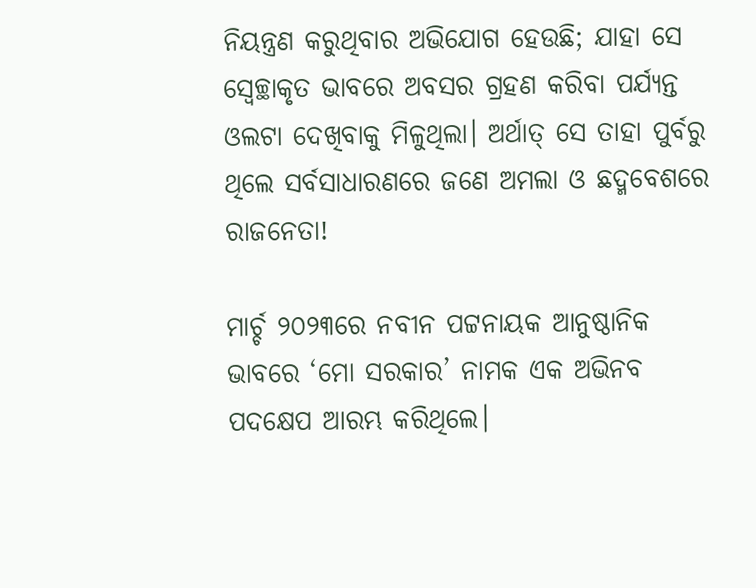ନିୟନ୍ତ୍ରଣ କରୁଥିବାର ଅଭିଯୋଗ ହେଉଛି; ଯାହା ସେ ସ୍ୱେଚ୍ଛାକୃତ ଭାବରେ ଅବସର ଗ୍ରହଣ କରିବା ପର୍ଯ୍ୟନ୍ତ ଓଲଟା ଦେଖିବାକୁ ମିଳୁଥିଲା। ଅର୍ଥାତ୍ ସେ ତାହା ପୁର୍ବରୁ ଥିଲେ ସର୍ବସାଧାରଣରେ ଜଣେ ଅମଲା ଓ ଛଦ୍ମବେଶରେ ରାଜନେତା!

ମାର୍ଚ୍ଚ ୨୦୨୩ରେ ନବୀନ ପଟ୍ଟନାୟକ ଆନୁଷ୍ଠାନିକ ଭାବରେ ‘ମୋ ସରକାର’ ନାମକ ଏକ ଅଭିନବ ପଦକ୍ଷେପ ଆରମ୍ଭ କରିଥିଲେ।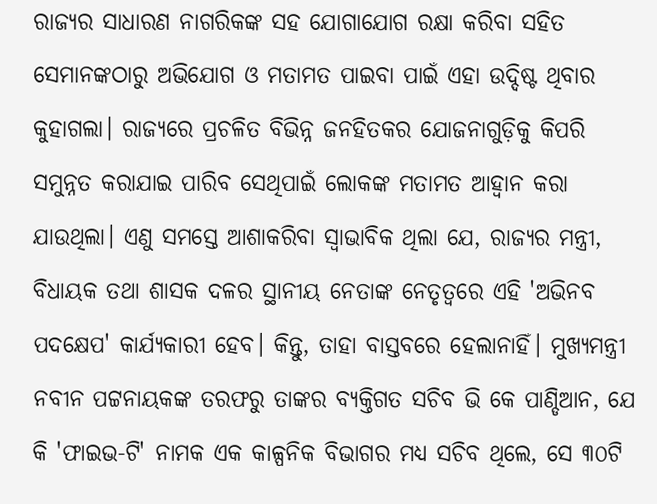ରାଜ୍ୟର ସାଧାରଣ ନାଗରିକଙ୍କ ସହ ଯୋଗାଯୋଗ ରକ୍ଷା କରିବା ସହିତ ସେମାନଙ୍କଠାରୁ ଅଭିଯୋଗ ଓ ମତାମତ ପାଇବା ପାଇଁ ଏହା ଉଦ୍ଦିଷ୍ଟ ଥିବାର କୁହାଗଲା। ରାଜ୍ୟରେ ପ୍ରଚଳିତ ବିଭିନ୍ନ ଜନହିତକର ଯୋଜନାଗୁଡ଼ିକୁ କିପରି ସମୁନ୍ନତ କରାଯାଇ ପାରିବ ସେଥିପାଇଁ ଲୋକଙ୍କ ମତାମତ ଆହ୍ୱାନ କରା ଯାଉଥିଲା। ଏଣୁ ସମସ୍ତେ ଆଶାକରିବା ସ୍ୱାଭାବିକ ଥିଲା ଯେ, ରାଜ୍ୟର ମନ୍ତ୍ରୀ, ବିଧାୟକ ତଥା ଶାସକ ଦଳର ସ୍ଥାନୀୟ ନେତାଙ୍କ ନେତୃତ୍ୱରେ ଏହି 'ଅଭିନବ ପଦକ୍ଷେପ' କାର୍ଯ୍ୟକାରୀ ହେବ। କିନ୍ତୁ, ତାହା ବାସ୍ତବରେ ହେଲାନାହିଁ। ମୁଖ୍ୟମନ୍ତ୍ରୀ ନବୀନ ପଟ୍ଟନାୟକଙ୍କ ତରଫରୁ ତାଙ୍କର ବ୍ୟକ୍ତିଗତ ସଚିବ ଭି କେ ପାଣ୍ଡିଆନ, ଯେ କି 'ଫାଇଭ-ଟି' ନାମକ ଏକ କାଳ୍ପନିକ ବିଭାଗର ମଧ୍ୟ ସଚିବ ଥିଲେ, ସେ ୩୦ଟି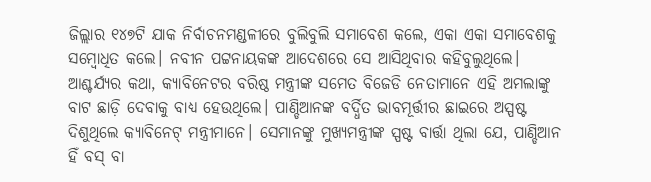ଜିଲ୍ଲାର ୧୪୭ଟି ଯାକ ନିର୍ବାଚନମଣ୍ଡଳୀରେ ବୁଲିବୁଲି ସମାବେଶ କଲେ, ଏକା ଏକା ସମାବେଶକୁ ସମ୍ବୋଧିତ କଲେ। ନବୀନ ପଟ୍ଟନାୟକଙ୍କ ଆଦେଶରେ ସେ ଆସିଥିବାର କହିବୁଲୁଥିଲେ। ଆଶ୍ଚର୍ଯ୍ୟର କଥା, କ୍ୟାବିନେଟର ବରିଷ୍ଠ ମନ୍ତ୍ରୀଙ୍କ ସମେତ ବିଜେଡି ନେତାମାନେ ଏହି ଅମଲାଙ୍କୁ ବାଟ ଛାଡ଼ି ଦେବାକୁ ବାଧ୍ୟ ହେଉଥିଲେ। ପାଣ୍ଡିଆନଙ୍କ ବର୍ଦ୍ଧିତ ଭାବମୂର୍ତ୍ତୀର ଛାଇରେ ଅସ୍ପଷ୍ଟ ଦିଶୁଥିଲେ କ୍ୟାବିନେଟ୍ ମନ୍ତ୍ରୀମାନେ। ସେମାନଙ୍କୁ ମୁଖ୍ୟମନ୍ତ୍ରୀଙ୍କ ସ୍ପଷ୍ଟ ବାର୍ତ୍ତା ଥିଲା ଯେ, ପାଣ୍ଡିଆନ ହିଁ ବସ୍ ବା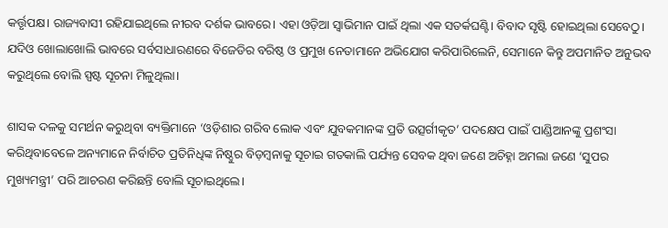କର୍ତ୍ତୃପକ୍ଷ। ରାଜ୍ୟବାସୀ ରହିଯାଇଥିଲେ ନୀରବ ଦର୍ଶକ ଭାବରେ। ଏହା ଓଡ଼ିଆ ସ୍ୱାଭିମାନ ପାଇଁ ଥିଲା ଏକ ସତର୍କଘଣ୍ଟି। ବିବାଦ ସୃଷ୍ଟି ହୋଇଥିଲା ସେବେଠୁ। ଯଦିଓ ଖୋଲାଖୋଲି ଭାବରେ ସର୍ବସାଧାରଣରେ ବିଜେଡିର ବରିଷ୍ଠ ଓ ପ୍ରମୁଖ ନେତାମାନେ ଅଭିଯୋଗ କରିପାରିଲେନି, ସେମାନେ କିନ୍ତୁ ଅପମାନିତ ଅନୁଭବ କରୁଥିଲେ ବୋଲି ସ୍ପଷ୍ଟ ସୂଚନା ମିଳୁଥିଲା।

ଶାସକ ଦଳକୁ ସମର୍ଥନ କରୁଥିବା ବ୍ୟକ୍ତିମାନେ ‘ଓଡ଼ିଶାର ଗରିବ ଲୋକ ଏବଂ ଯୁବକମାନଙ୍କ ପ୍ରତି ଉତ୍ସର୍ଗୀକୃତ’ ପଦକ୍ଷେପ ପାଇଁ ପାଣ୍ଡିଆନଙ୍କୁ ପ୍ରଶଂସା କରିଥିବାବେଳେ ଅନ୍ୟମାନେ ନିର୍ବାଚିତ ପ୍ରତିନିଧିଙ୍କ ନିଷ୍ଠୁର ବିଡ଼ମ୍ବନାକୁ ସୂଚାଇ ଗତକାଲି ପର୍ଯ୍ୟନ୍ତ ସେବକ ଥିବା ଜଣେ ଅଚିହ୍ନା ଅମଲା ଜଣେ ‘ସୁପର ମୁଖ୍ୟମନ୍ତ୍ରୀ’ ପରି ଆଚରଣ କରିଛନ୍ତି ବୋଲି ସୂଚାଇଥିଲେ।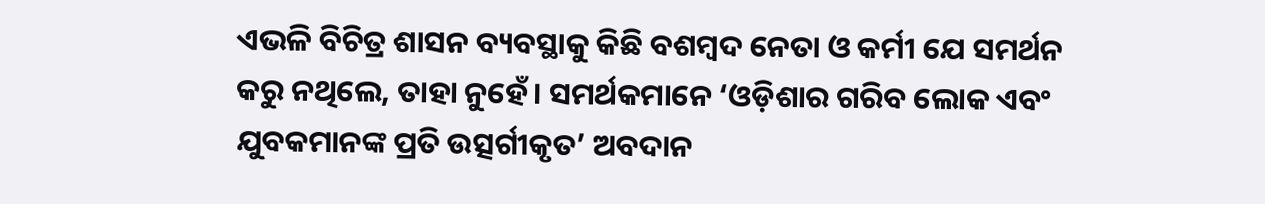ଏଭଳି ବିଚିତ୍ର ଶାସନ ବ୍ୟବସ୍ଥାକୁ କିଛି ବଶମ୍ବଦ ନେତା ଓ କର୍ମୀ ଯେ ସମର୍ଥନ କରୁ ନଥିଲେ, ତାହା ନୁହେଁ। ସମର୍ଥକମାନେ ‘ଓଡ଼ିଶାର ଗରିବ ଲୋକ ଏବଂ ଯୁବକମାନଙ୍କ ପ୍ରତି ଉତ୍ସର୍ଗୀକୃତ’ ଅବଦାନ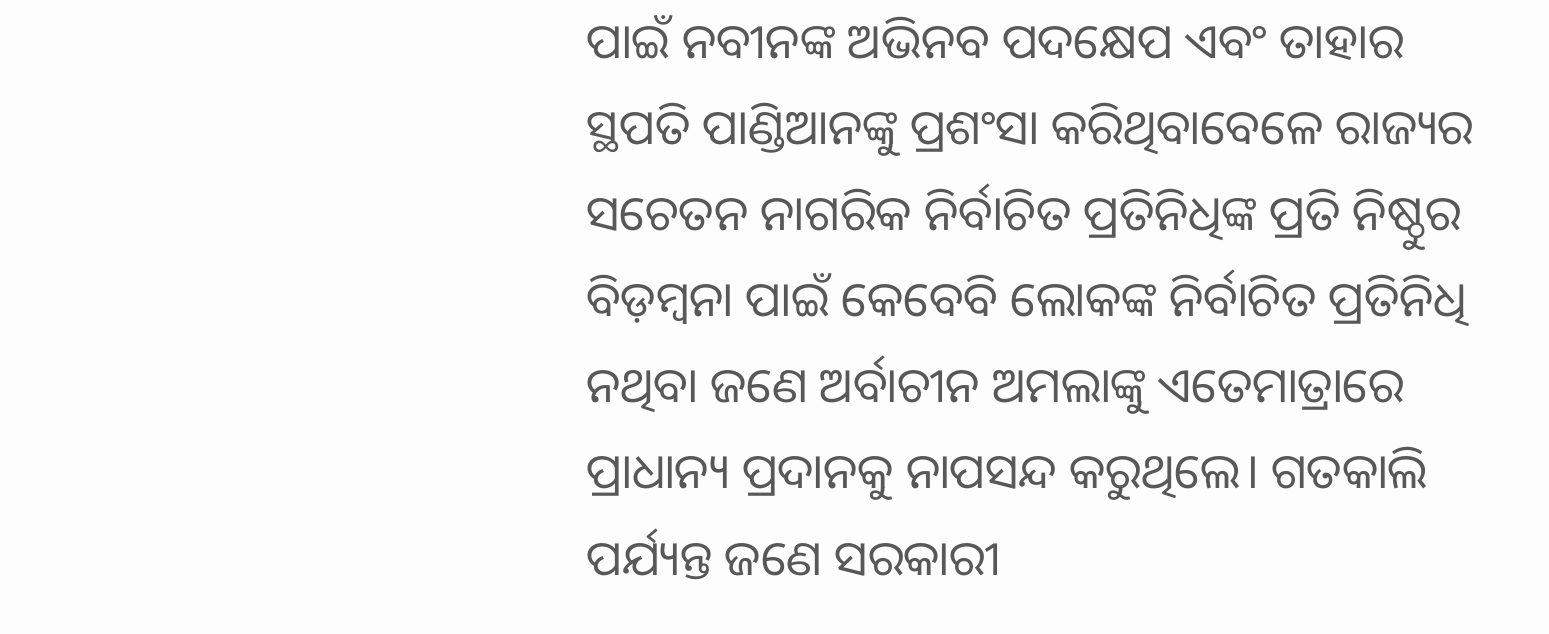ପାଇଁ ନବୀନଙ୍କ ଅଭିନବ ପଦକ୍ଷେପ ଏବଂ ତାହାର ସ୍ଥପତି ପାଣ୍ଡିଆନଙ୍କୁ ପ୍ରଶଂସା କରିଥିବାବେଳେ ରାଜ୍ୟର ସଚେତନ ନାଗରିକ ନିର୍ବାଚିତ ପ୍ରତିନିଧିଙ୍କ ପ୍ରତି ନିଷ୍ଠୁର ବିଡ଼ମ୍ବନା ପାଇଁ କେବେବି ଲୋକଙ୍କ ନିର୍ବାଚିତ ପ୍ରତିନିଧି ନଥିବା ଜଣେ ଅର୍ବାଚୀନ ଅମଲାଙ୍କୁ ଏତେମାତ୍ରାରେ ପ୍ରାଧାନ୍ୟ ପ୍ରଦାନକୁ ନାପସନ୍ଦ କରୁଥିଲେ। ଗତକାଲି ପର୍ଯ୍ୟନ୍ତ ଜଣେ ସରକାରୀ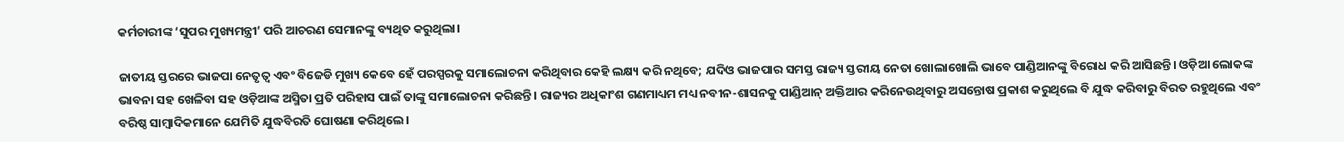କର୍ମଚାରୀଙ୍କ ‘ସୁପର ମୁଖ୍ୟମନ୍ତ୍ରୀ’ ପରି ଆଚରଣ ସେମାନଙ୍କୁ ବ୍ୟଥିତ କରୁଥିଲା।

ଜାତୀୟ ସ୍ତରରେ ଭାଜପା ନେତୃତ୍ୱ ଏବଂ ବିଜେଡି ମୁଖ୍ୟ କେବେ ହେଁ ପରସ୍ପରକୁ ସମାଲୋଚନା କରିଥିବାର କେହି ଲକ୍ଷ୍ୟ କରି ନଥିବେ; ଯଦିଓ ଭାଜପାର ସମସ୍ତ ରାଜ୍ୟ ସ୍ତରୀୟ ନେତା ଖୋଲାଖୋଲି ଭାବେ ପାଣ୍ଡିଆନଙ୍କୁ ବିରୋଧ କରି ଆସିଛନ୍ତି। ଓଡ଼ିଆ ଲୋକଙ୍କ ଭାବନା ସହ ଖେଳିବା ସହ ଓଡ଼ିଆଙ୍କ ଅସ୍ମିତା ପ୍ରତି ପରିହାସ ପାଇଁ ତାଙ୍କୁ ସମାଲୋଚନା କରିଛନ୍ତି। ରାଜ୍ୟର ଅଧିକାଂଶ ଗଣମାଧ୍ୟମ ମଧ୍ୟ ନବୀନ-ଶାସନକୁ ପାଣ୍ଡିଆନ୍ ଅକ୍ତିଆର କରିନେଉଥିବାରୁ ଅସନ୍ତୋଷ ପ୍ରକାଶ କରୁଥିଲେ ବି ଯୁଦ୍ଧ କରିବାରୁ ବିରତ ରହୁଥିଲେ ଏବଂ ବରିଷ୍ଠ ସାମ୍ବାଦିକମାନେ ଯେମିତି ଯୁଦ୍ଧବିରତି ଘୋଷଣା କରିଥିଲେ।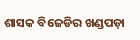ଶାସକ ବିଜେଡିର ଖଣ୍ଡପଡ଼ା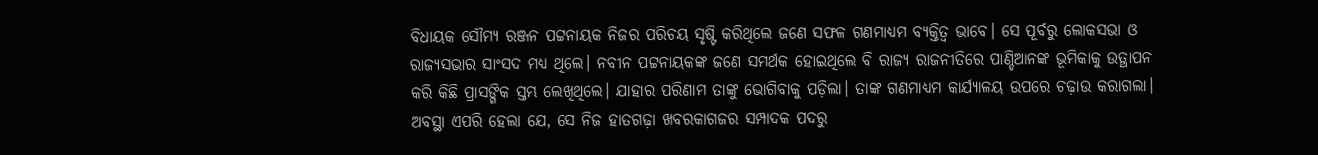ବିଧାୟକ ସୌମ୍ୟ ରଞ୍ଜନ ପଟ୍ଟନାୟକ ନିଜର ପରିଚୟ ସୃଷ୍ଟି କରିଥିଲେ ଜଣେ ସଫଳ ଗଣମାଧ୍ୟମ ବ୍ୟକ୍ତିତ୍ୱ ଭାବେ। ସେ ପୂର୍ବରୁ ଲୋକସଭା ଓ ରାଜ୍ୟସଭାର ସାଂସଦ ମଧ୍ୟ ଥିଲେ। ନବୀନ ପଟ୍ଟନାୟକଙ୍କ ଜଣେ ସମର୍ଥକ ହୋଇଥିଲେ ବି ରାଜ୍ୟ ରାଜନୀତିରେ ପାଣ୍ଡିଆନଙ୍କ ଭୂମିକାକୁ ଉତ୍ଥାପନ କରି କିଛି ପ୍ରାସଙ୍ଗିକ ସ୍ତମ୍ଭ ଲେଖିଥିଲେ। ଯାହାର ପରିଣାମ ତାଙ୍କୁ ଭୋଗିବାକୁ ପଡ଼ିଲା। ତାଙ୍କ ଗଣମାଧ୍ୟମ କାର୍ଯ୍ୟାଳୟ ଉପରେ ଚଢ଼ାଉ କରାଗଲା। ଅବସ୍ଥା ଏପରି ହେଲା ଯେ, ସେ ନିଜ ହାତଗଢ଼ା ଖବରକାଗଜର ସମ୍ପାଦକ ପଦରୁ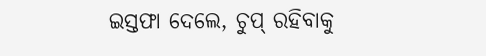ଇସ୍ତଫା ଦେଲେ, ଚୁପ୍ ରହିବାକୁ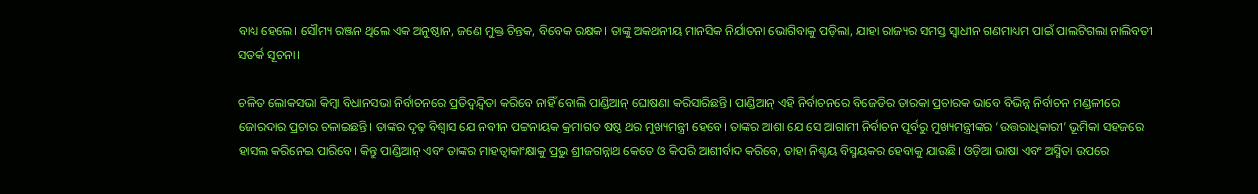ବାଧ୍ୟ ହେଲେ। ସୌମ୍ୟ ରଞ୍ଜନ ଥିଲେ ଏକ ଅନୁଷ୍ଠାନ, ଜଣେ ମୁକ୍ତ ଚିନ୍ତକ, ବିବେକ ରକ୍ଷକ। ତାଙ୍କୁ ଅକଥନୀୟ ମାନସିକ ନିର୍ଯାତନା ଭୋଗିବାକୁ ପଡ଼ିଲା, ଯାହା ରାଜ୍ୟର ସମସ୍ତ ସ୍ୱାଧୀନ ଗଣମାଧ୍ୟମ ପାଇଁ ପାଲଟିଗଲା ନାଲିବତୀ ସତର୍କ ସୂଚନା।

ଚଳିତ ଲୋକସଭା କିମ୍ବା ବିଧାନସଭା ନିର୍ବାଚନରେ ପ୍ରତିଦ୍ୱନ୍ଦ୍ୱିତା କରିବେ ନାହିଁ ବୋଲି ପାଣ୍ଡିଆନ୍ ଘୋଷଣା କରିସାରିଛନ୍ତି। ପାଣ୍ଡିଆନ୍ ଏହି ନିର୍ବାଚନରେ ବିଜେଡିର ତାରକା ପ୍ରଚାରକ ଭାବେ ବିଭିନ୍ନ ନିର୍ବାଚନ ମଣ୍ଡଳୀରେ ଜୋରଦାର ପ୍ରଚାର ଚଳାଇଛନ୍ତି। ତାଙ୍କର ଦୃଢ଼ ବିଶ୍ୱାସ ଯେ ନବୀନ ପଟ୍ଟନାୟକ କ୍ରମାଗତ ଷଷ୍ଠ ଥର ମୁଖ୍ୟମନ୍ତ୍ରୀ ହେବେ। ତାଙ୍କର ଆଶା ଯେ ସେ ଆଗାମୀ ନିର୍ବାଚନ ପୂର୍ବରୁ ମୁଖ୍ୟମନ୍ତ୍ରୀଙ୍କର ‘ଉତ୍ତରାଧିକାରୀ’ ଭୂମିକା ସହଜରେ ହାସଲ କରିନେଇ ପାରିବେ। କିନ୍ତୁ ପାଣ୍ଡିଆନ୍ ଏବଂ ତାଙ୍କର ମାହତ୍ୱାକାଂକ୍ଷାକୁ ପ୍ରଭୁ ଶ୍ରୀଜଗନ୍ନାଥ କେତେ ଓ କିପରି ଆଶୀର୍ବାଦ କରିବେ, ତାହା ନିଶ୍ଚୟ ବିସ୍ମୟକର ହେବାକୁ ଯାଉଛି। ଓଡ଼ିଆ ଭାଷା ଏବଂ ଅସ୍ମିତା ଉପରେ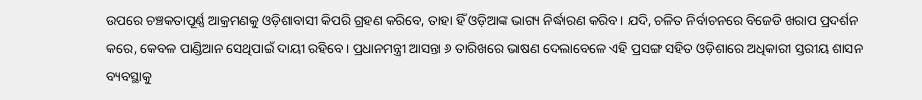ଉପରେ ଚଞ୍ଚକତାପୂର୍ଣ୍ଣ ଆକ୍ରମଣକୁ ଓଡ଼ିଶାବାସୀ କିପରି ଗ୍ରହଣ କରିବେ, ତାହା ହିଁ ଓଡ଼ିଆଙ୍କ ଭାଗ୍ୟ ନିର୍ଦ୍ଧାରଣ କରିବ। ଯଦି, ଚଳିତ ନିର୍ବାଚନରେ ବିଜେଡି ଖରାପ ପ୍ରଦର୍ଶନ କରେ, କେବଳ ପାଣ୍ଡିଆନ ସେଥିପାଇଁ ଦାୟୀ ରହିବେ। ପ୍ରଧାନମନ୍ତ୍ରୀ ଆସନ୍ତା ୬ ତାରିଖରେ ଭାଷଣ ଦେଲାବେଳେ ଏହି ପ୍ରସଙ୍ଗ ସହିତ ଓଡ଼ିଶାରେ ଅଧିକାରୀ ସ୍ତରୀୟ ଶାସନ ବ୍ୟବସ୍ଥାକୁ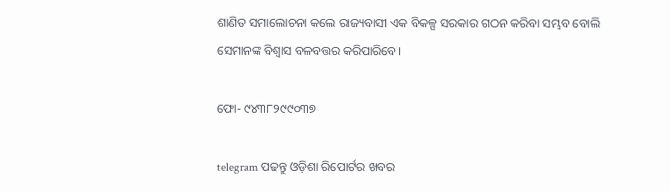ଶାଣିତ ସମାଲୋଚନା କଲେ ରାଜ୍ୟବାସୀ ଏକ ବିକଳ୍ପ ସରକାର ଗଠନ କରିବା ସମ୍ଭବ ବୋଲି ସେମାନଙ୍କ ବିଶ୍ୱାସ ବଳବତ୍ତର କରିପାରିବେ।

ଫୋ- ୯୪୩୮୨୯୯୦୩୭

telegram ପଢନ୍ତୁ ଓଡ଼ିଶା ରିପୋର୍ଟର ଖବର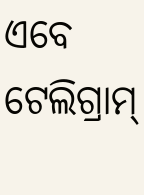ଏବେ ଟେଲିଗ୍ରାମ୍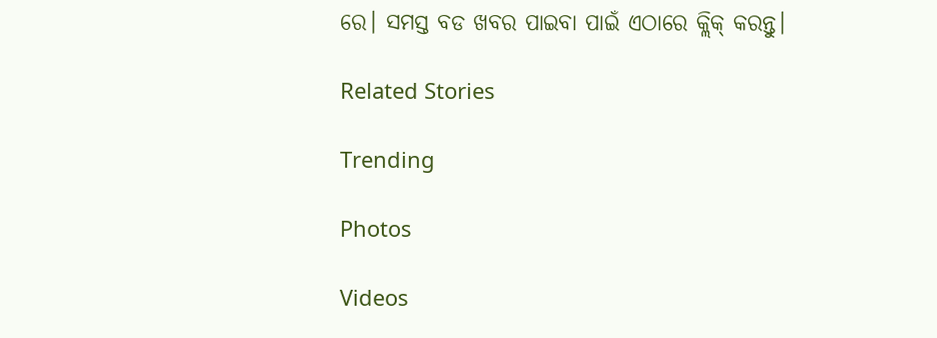ରେ। ସମସ୍ତ ବଡ ଖବର ପାଇବା ପାଇଁ ଏଠାରେ କ୍ଲିକ୍ କରନ୍ତୁ।

Related Stories

Trending

Photos

Videos